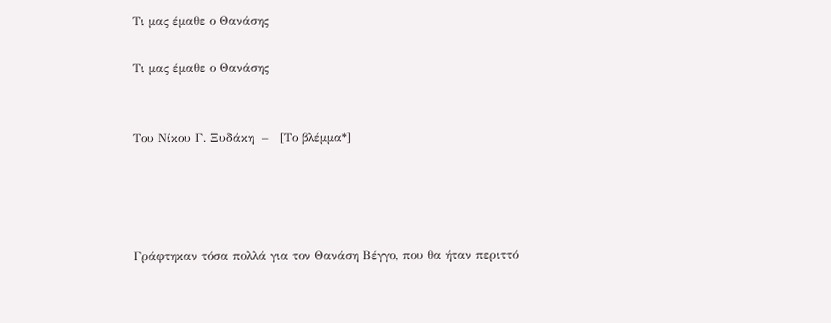Τι μας έμαθε ο Θανάσης

Τι μας έμαθε ο Θανάσης


Του Νίκου Γ. Ξυδάκη  –   [Το βλέμμα*]




Γράφτηκαν τόσα πολλά για τον Θανάση Βέγγο, που θα ήταν περιττό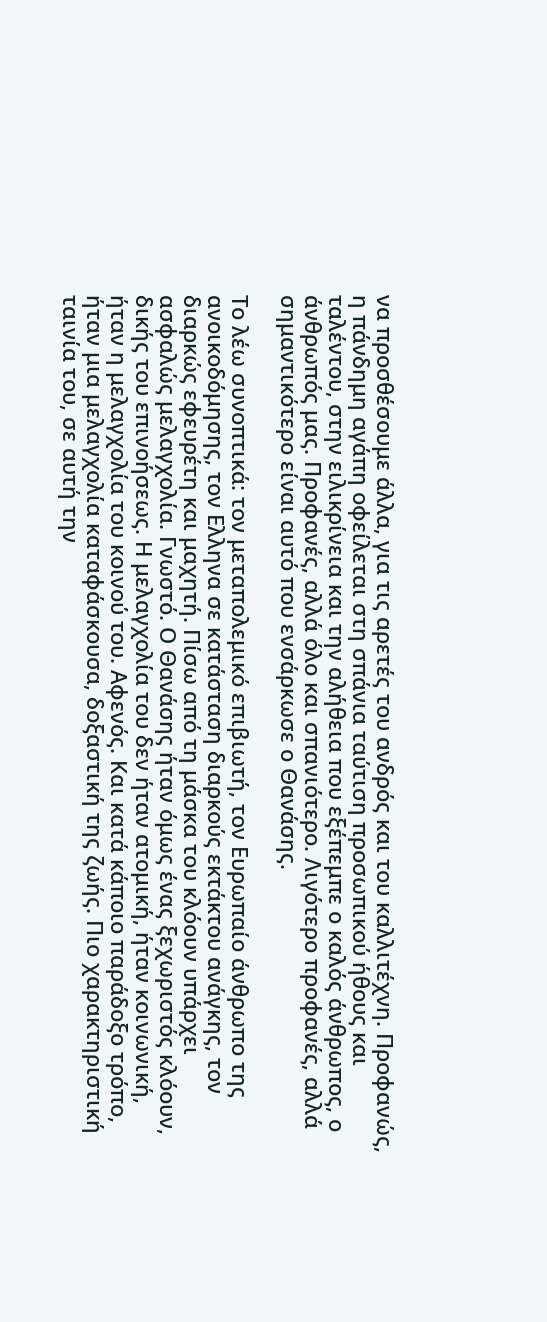να προσθέσουμε άλλα, για τις αρετές του ανδρός και του καλλιτέχνη. Προφανώς, η πάνδημη αγάπη οφείλεται στη σπάνια ταύτιση προσωπικού ήθους και ταλέντου, στην ειλικρίνεια και την αλήθεια που εξέπεμπε ο καλός άνθρωπος, ο άνθρωπός μας. Προφανές, αλλά όλο και σπανιότερο. Λιγότερο προφανές, αλλά σημαντικότερο είναι αυτό που ενσάρκωσε ο Θανάσης.

Το λέω συνοπτικά: τον μεταπολεμικό επιβιωτή, τον Ευρωπαίο άνθρωπο της ανοικοδόμησης, τον Ελληνα σε κατάσταση διαρκούς εκτάκτου ανάγκης, τον διαρκώς εφευρέτη και μαχητή. Πίσω από τη μάσκα του κλόουν υπάρχει ασφαλώς μελαγχολία. Γνωστό. Ο Θανάσης ήταν όμως ένας ξεχωριστός κλόουν, δικής του επινοήσεως. Η μελαγχολία του δεν ήταν ατομική, ήταν κοινωνική, ήταν η μελαγχολία του κοινού του. Αφενός. Και κατά κάποιο παράδοξο τρόπο, ήταν μια μελαγχολία καταφάσκουσα, δοξαστική της ζωής. Πιο χαρακτηριστική ταινία του, σε αυτή την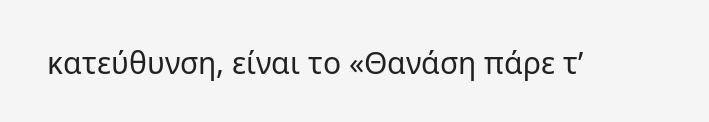κατεύθυνση, είναι το «Θανάση πάρε τ’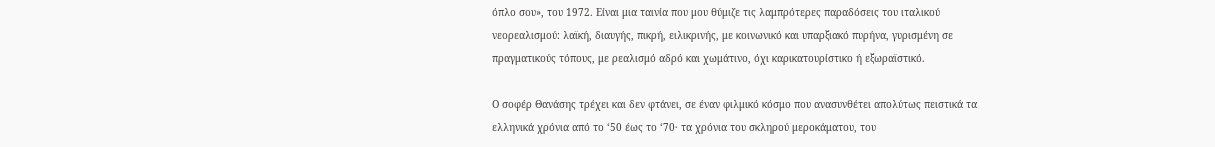όπλο σου», του 1972. Είναι μια ταινία που μου θύμιζε τις λαμπρότερες παραδόσεις του ιταλικού νεορεαλισμού: λαϊκή, διαυγής, πικρή, ειλικρινής, με κοινωνικό και υπαρξιακό πυρήνα, γυρισμένη σε πραγματικούς τόπους, με ρεαλισμό αδρό και χωμάτινο, όχι καρικατουρίστικο ή εξωραϊστικό.

Ο σοφέρ Θανάσης τρέχει και δεν φτάνει, σε έναν φιλμικό κόσμο που ανασυνθέτει απολύτως πειστικά τα ελληνικά χρόνια από το ‘50 έως το ‘70· τα χρόνια του σκληρού μεροκάματου, του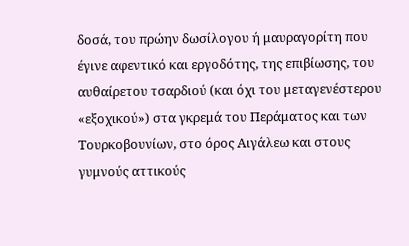δοσά, του πρώην δωσίλογου ή μαυραγορίτη που έγινε αφεντικό και εργοδότης, της επιβίωσης, του αυθαίρετου τσαρδιού (και όχι του μεταγενέστερου «εξοχικού») στα γκρεμά του Περάματος και των Τουρκοβουνίων, στο όρος Αιγάλεω και στους γυμνούς αττικούς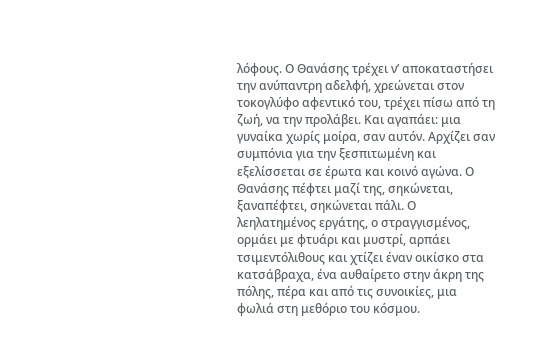λόφους. Ο Θανάσης τρέχει ν’ αποκαταστήσει την ανύπαντρη αδελφή, χρεώνεται στον τοκογλύφο αφεντικό του, τρέχει πίσω από τη ζωή, να την προλάβει. Και αγαπάει: μια γυναίκα χωρίς μοίρα, σαν αυτόν. Αρχίζει σαν συμπόνια για την ξεσπιτωμένη και εξελίσσεται σε έρωτα και κοινό αγώνα. Ο Θανάσης πέφτει μαζί της, σηκώνεται, ξαναπέφτει, σηκώνεται πάλι. Ο λεηλατημένος εργάτης, ο στραγγισμένος, ορμάει με φτυάρι και μυστρί, αρπάει τσιμεντόλιθους και χτίζει έναν οικίσκο στα κατσάβραχα, ένα αυθαίρετο στην άκρη της πόλης, πέρα και από τις συνοικίες, μια φωλιά στη μεθόριο του κόσμου.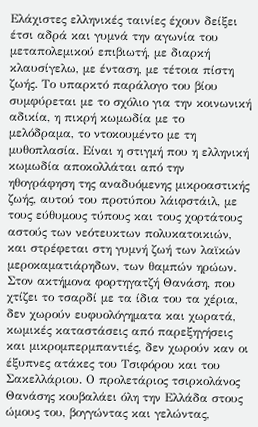Ελάχιστες ελληνικές ταινίες έχουν δείξει έτσι αδρά και γυμνά την αγωνία του μεταπολεμικού επιβιωτή, με διαρκή κλαυσίγελω, με ένταση, με τέτοια πίστη ζωής. Το υπαρκτό παράλογο του βίου συμφύρεται με το σχόλιο για την κοινωνική αδικία, η πικρή κωμωδία με το μελόδραμα, το ντοκουμέντο με τη μυθοπλασία. Είναι η στιγμή που η ελληνική κωμωδία αποκολλάται από την ηθογράφηση της αναδυόμενης μικροαστικής ζωής, αυτού του προτύπου λάιφστάιλ, με τους εύθυμους τύπους και τους χορτάτους αστούς των νεότευκτων πολυκατοικιών, και στρέφεται στη γυμνή ζωή των λαϊκών μεροκαματιάρηδων, των θαμπών ηρώων. Στον ακτήμονα φορτηγατζή Θανάση, που χτίζει το τσαρδί με τα ίδια του τα χέρια, δεν χωρούν ευφυολόγηματα και χωρατά, κωμικές καταστάσεις από παρεξηγήσεις και μικρομπερμπαντιές, δεν χωρούν καν οι έξυπνες ατάκες του Τσιφόρου και του Σακελλάριου. Ο προλετάριος τσιρκολάνος Θανάσης κουβαλάει όλη την Ελλάδα στους ώμους του, βογγώντας και γελώντας,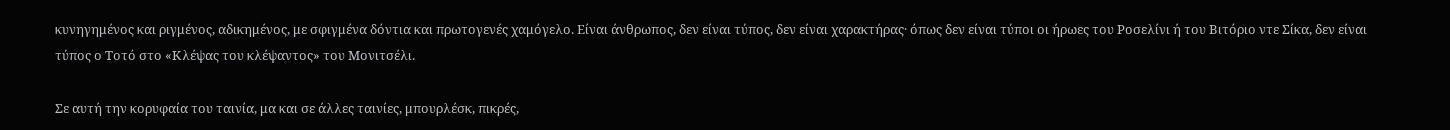κυνηγημένος και ριγμένος, αδικημένος, με σφιγμένα δόντια και πρωτογενές χαμόγελο. Είναι άνθρωπος, δεν είναι τύπος, δεν είναι χαρακτήρας· όπως δεν είναι τύποι οι ήρωες του Ροσελίνι ή του Βιτόριο ντε Σίκα, δεν είναι τύπος ο Τοτό στο «Κλέψας του κλέψαντος» του Μονιτσέλι.

Σε αυτή την κορυφαία του ταινία, μα και σε άλλες ταινίες, μπουρλέσκ, πικρές,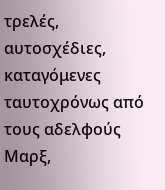τρελές, αυτοσχέδιες, καταγόμενες ταυτοχρόνως από τους αδελφούς Μαρξ,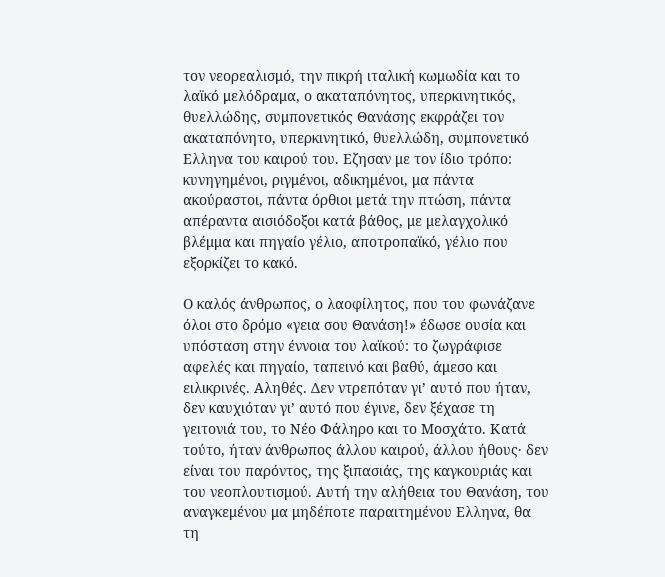τον νεορεαλισμό, την πικρή ιταλική κωμωδία και το λαϊκό μελόδραμα, ο ακαταπόνητος, υπερκινητικός, θυελλώδης, συμπονετικός Θανάσης εκφράζει τον ακαταπόνητο, υπερκινητικό, θυελλώδη, συμπονετικό Ελληνα του καιρού του. Εζησαν με τον ίδιο τρόπο: κυνηγημένοι, ριγμένοι, αδικημένοι, μα πάντα ακούραστοι, πάντα όρθιοι μετά την πτώση, πάντα απέραντα αισιόδοξοι κατά βάθος, με μελαγχολικό βλέμμα και πηγαίο γέλιο, αποτροπαϊκό, γέλιο που εξορκίζει το κακό.

Ο καλός άνθρωπος, ο λαοφίλητος, που του φωνάζανε όλοι στο δρόμο «γεια σου Θανάση!» έδωσε ουσία και υπόσταση στην έννοια του λαϊκού: το ζωγράφισε αφελές και πηγαίο, ταπεινό και βαθύ, άμεσο και ειλικρινές. Αληθές. Δεν ντρεπόταν γι’ αυτό που ήταν, δεν καυχιόταν γι’ αυτό που έγινε, δεν ξέχασε τη γειτονιά του, το Νέο Φάληρο και το Μοσχάτο. Κατά τούτο, ήταν άνθρωπος άλλου καιρού, άλλου ήθους· δεν είναι του παρόντος, της ξιπασιάς, της καγκουριάς και του νεοπλουτισμού. Αυτή την αλήθεια του Θανάση, του αναγκεμένου μα μηδέποτε παραιτημένου Ελληνα, θα τη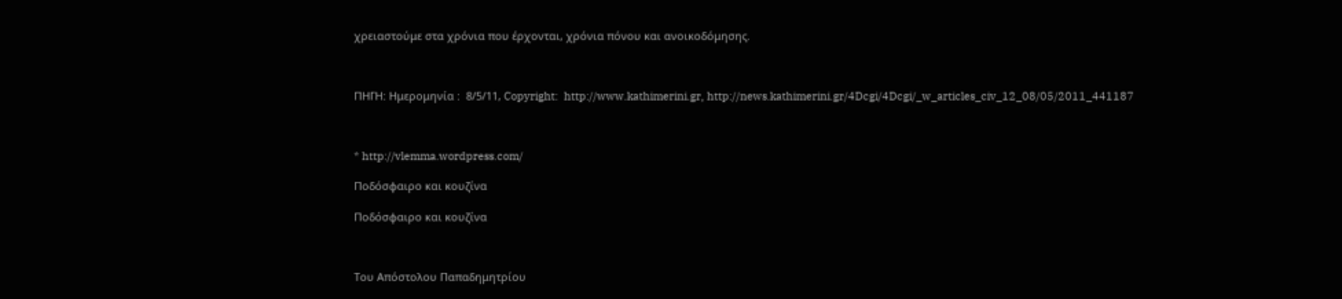χρειαστούμε στα χρόνια που έρχονται, χρόνια πόνου και ανοικοδόμησης.



ΠΗΓΗ: Hμερομηνία :  8/5/11, Copyright:  http://www.kathimerini.gr, http://news.kathimerini.gr/4Dcgi/4Dcgi/_w_articles_civ_12_08/05/2011_441187



* http://vlemma.wordpress.com/

Ποδόσφαιρο και κουζίνα

Ποδόσφαιρο και κουζίνα



Του Απόστολου Παπαδημητρίου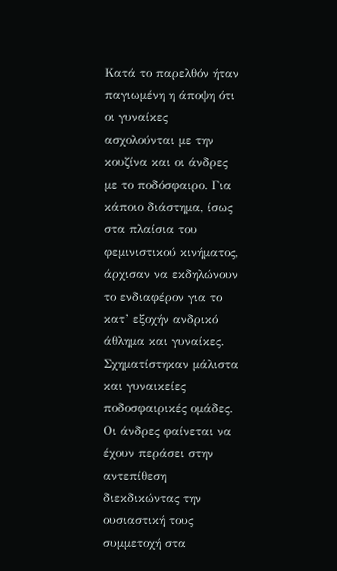Κατά το παρελθόν ήταν παγιωμένη η άποψη ότι οι γυναίκες ασχολούνται με την κουζίνα και οι άνδρες με το ποδόσφαιρο. Για κάποιο διάστημα, ίσως στα πλαίσια του φεμινιστικού κινήματος, άρχισαν να εκδηλώνουν το ενδιαφέρον για το κατ’ εξοχήν ανδρικό άθλημα και γυναίκες. Σχηματίστηκαν μάλιστα και γυναικείες ποδοσφαιρικές ομάδες. Οι άνδρες φαίνεται να έχουν περάσει στην αντεπίθεση διεκδικώντας την ουσιαστική τους συμμετοχή στα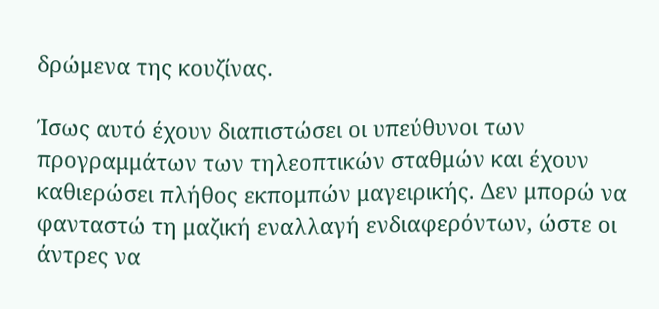δρώμενα της κουζίνας.

Ίσως αυτό έχουν διαπιστώσει οι υπεύθυνοι των προγραμμάτων των τηλεοπτικών σταθμών και έχουν καθιερώσει πλήθος εκπομπών μαγειρικής. Δεν μπορώ να φανταστώ τη μαζική εναλλαγή ενδιαφερόντων, ώστε οι άντρες να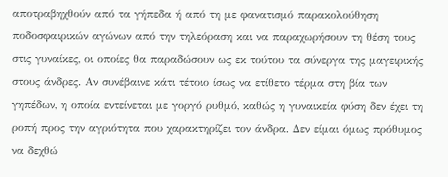αποτραβηχθούν από τα γήπεδα ή από τη με φανατισμό παρακολούθηση ποδοσφαιρικών αγώνων από την τηλεόραση και να παραχωρήσουν τη θέση τους στις γυναίκες, οι οποίες θα παραδώσουν ως εκ τούτου τα σύνεργα της μαγειρικής στους άνδρες. Αν συνέβαινε κάτι τέτοιο ίσως να ετίθετο τέρμα στη βία των γηπέδων, η οποία εντείνεται με γοργό ρυθμό, καθώς η γυναικεία φύση δεν έχει τη ροπή προς την αγριότητα που χαρακτηρίζει τον άνδρα. Δεν είμαι όμως πρόθυμος να δεχθώ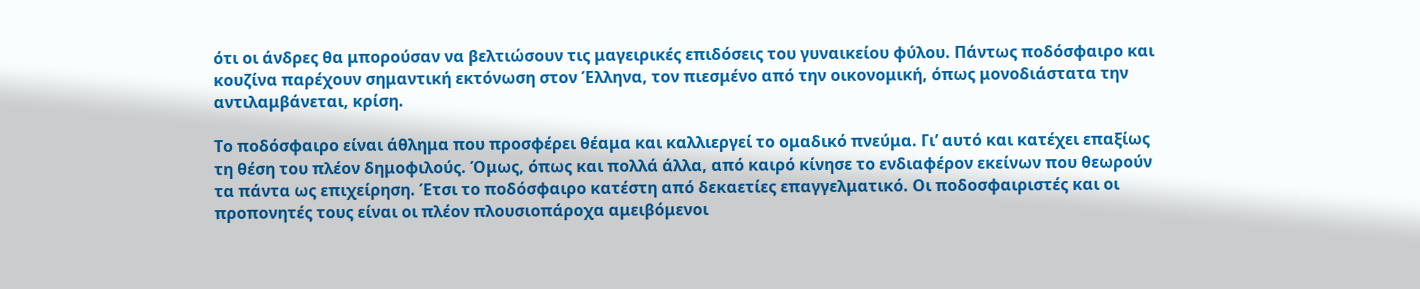ότι οι άνδρες θα μπορούσαν να βελτιώσουν τις μαγειρικές επιδόσεις του γυναικείου φύλου. Πάντως ποδόσφαιρο και κουζίνα παρέχουν σημαντική εκτόνωση στον Έλληνα, τον πιεσμένο από την οικονομική, όπως μονοδιάστατα την αντιλαμβάνεται, κρίση.

Το ποδόσφαιρο είναι άθλημα που προσφέρει θέαμα και καλλιεργεί το ομαδικό πνεύμα. Γι’ αυτό και κατέχει επαξίως τη θέση του πλέον δημοφιλούς. Όμως, όπως και πολλά άλλα, από καιρό κίνησε το ενδιαφέρον εκείνων που θεωρούν τα πάντα ως επιχείρηση. Έτσι το ποδόσφαιρο κατέστη από δεκαετίες επαγγελματικό. Οι ποδοσφαιριστές και οι προπονητές τους είναι οι πλέον πλουσιοπάροχα αμειβόμενοι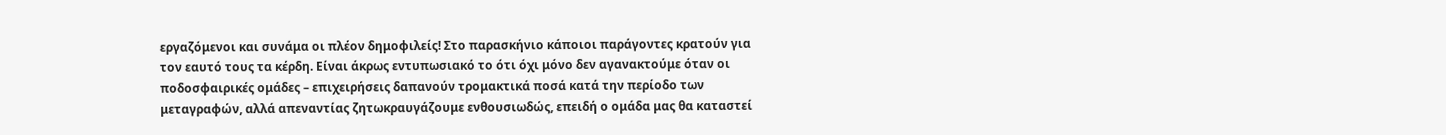εργαζόμενοι και συνάμα οι πλέον δημοφιλείς! Στο παρασκήνιο κάποιοι παράγοντες κρατούν για τον εαυτό τους τα κέρδη. Είναι άκρως εντυπωσιακό το ότι όχι μόνο δεν αγανακτούμε όταν οι ποδοσφαιρικές ομάδες – επιχειρήσεις δαπανούν τρομακτικά ποσά κατά την περίοδο των μεταγραφών, αλλά απεναντίας ζητωκραυγάζουμε ενθουσιωδώς, επειδή ο ομάδα μας θα καταστεί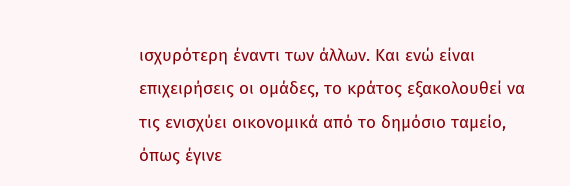ισχυρότερη έναντι των άλλων. Και ενώ είναι επιχειρήσεις οι ομάδες, το κράτος εξακολουθεί να τις ενισχύει οικονομικά από το δημόσιο ταμείο, όπως έγινε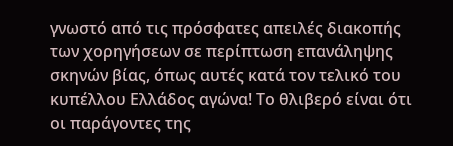γνωστό από τις πρόσφατες απειλές διακοπής των χορηγήσεων σε περίπτωση επανάληψης σκηνών βίας, όπως αυτές κατά τον τελικό του κυπέλλου Ελλάδος αγώνα! Το θλιβερό είναι ότι οι παράγοντες της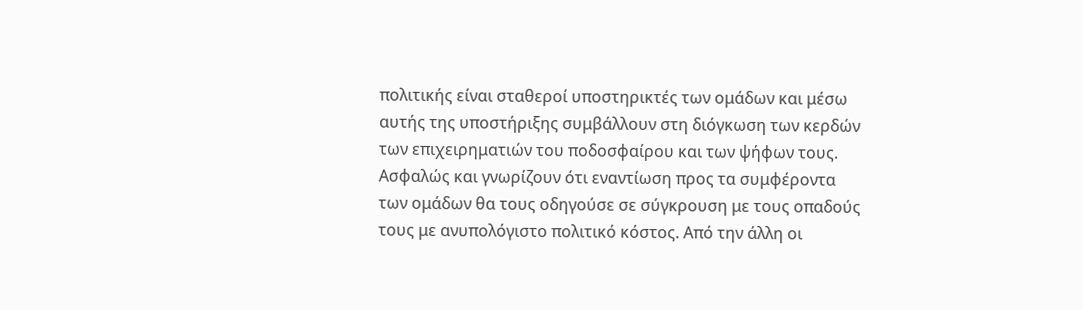πολιτικής είναι σταθεροί υποστηρικτές των ομάδων και μέσω αυτής της υποστήριξης συμβάλλουν στη διόγκωση των κερδών των επιχειρηματιών του ποδοσφαίρου και των ψήφων τους. Ασφαλώς και γνωρίζουν ότι εναντίωση προς τα συμφέροντα των ομάδων θα τους οδηγούσε σε σύγκρουση με τους οπαδούς τους με ανυπολόγιστο πολιτικό κόστος. Από την άλλη οι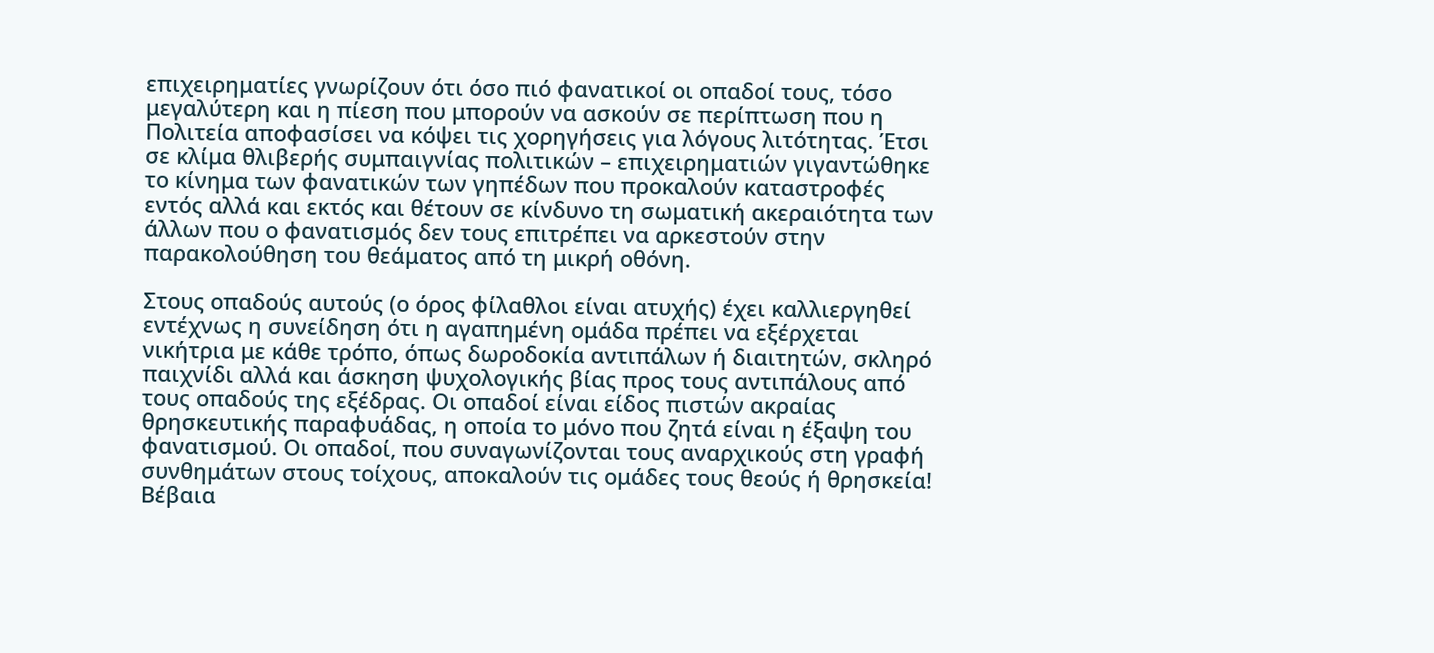επιχειρηματίες γνωρίζουν ότι όσο πιό φανατικοί οι οπαδοί τους, τόσο μεγαλύτερη και η πίεση που μπορούν να ασκούν σε περίπτωση που η Πολιτεία αποφασίσει να κόψει τις χορηγήσεις για λόγους λιτότητας. Έτσι σε κλίμα θλιβερής συμπαιγνίας πολιτικών – επιχειρηματιών γιγαντώθηκε το κίνημα των φανατικών των γηπέδων που προκαλούν καταστροφές εντός αλλά και εκτός και θέτουν σε κίνδυνο τη σωματική ακεραιότητα των άλλων που ο φανατισμός δεν τους επιτρέπει να αρκεστούν στην παρακολούθηση του θεάματος από τη μικρή οθόνη.

Στους οπαδούς αυτούς (ο όρος φίλαθλοι είναι ατυχής) έχει καλλιεργηθεί εντέχνως η συνείδηση ότι η αγαπημένη ομάδα πρέπει να εξέρχεται νικήτρια με κάθε τρόπο, όπως δωροδοκία αντιπάλων ή διαιτητών, σκληρό παιχνίδι αλλά και άσκηση ψυχολογικής βίας προς τους αντιπάλους από τους οπαδούς της εξέδρας. Οι οπαδοί είναι είδος πιστών ακραίας θρησκευτικής παραφυάδας, η οποία το μόνο που ζητά είναι η έξαψη του φανατισμού. Οι οπαδοί, που συναγωνίζονται τους αναρχικούς στη γραφή συνθημάτων στους τοίχους, αποκαλούν τις ομάδες τους θεούς ή θρησκεία! Βέβαια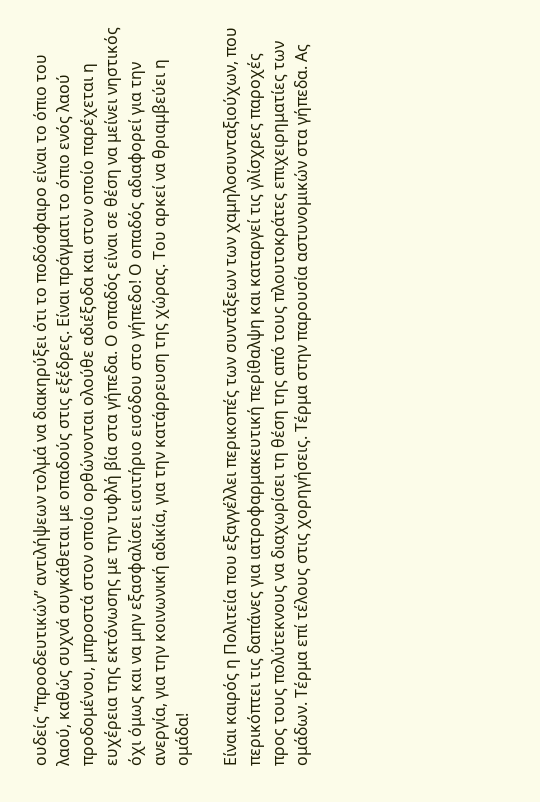ουδείς “προοδευτικών” αντιλήψεων τολμά να διακηρύξει ότι το ποδόσφαιρο είναι το όπιο του λαού, καθώς συχνά συγκάθεται με οπαδούς στις εξέδρες. Είναι πράγματι το όπιο ενός λαού προδομένου, μπροστά στον οποίο ορθώνονται ολούθε αδιέξοδα και στον οποίο παρέχεται η ευχέρεια της εκτόνωσης με την τυφλή βία στα γήπεδα. Ο οπαδός είναι σε θέση να μείνει νηστικός όχι όμως και να μην εξασφαλίσει εισιτήριο εισόδου στο γήπεδο! Ο οπαδός αδιαφορεί για την ανεργία, για την κοινωνική αδικία, για την κατάρρευση της χώρας. Του αρκεί να θριαμβεύει η ομάδα!

Είναι καιρός η Πολιτεία που εξαγγέλλει περικοπές των συντάξεων των χαμηλοσυνταξιούχων, που περικόπτει τις δαπάνες για ιατροφαρμακευτική περίθαλψη και καταργεί τις γλίσχρες παροχές προς τους πολύτεκνους να διαχωρίσει τη θέση της από τους πλουτοκράτες επιχειρηματίες των ομάδων. Τέρμα επί τέλους στις χορηγήσεις. Τέρμα στην παρουσία αστυνομικών στα γήπεδα. Ας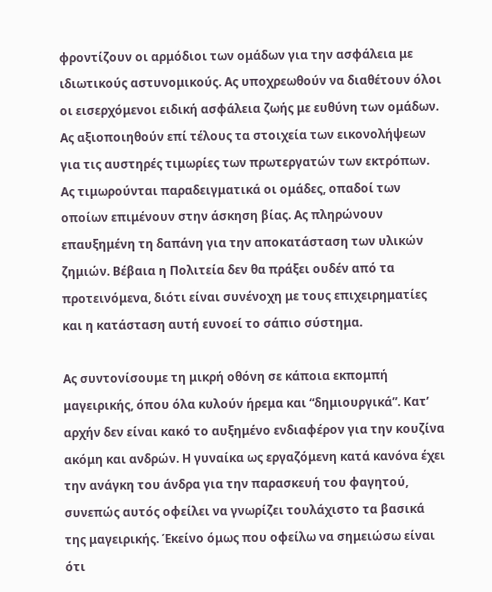φροντίζουν οι αρμόδιοι των ομάδων για την ασφάλεια με ιδιωτικούς αστυνομικούς. Ας υποχρεωθούν να διαθέτουν όλοι οι εισερχόμενοι ειδική ασφάλεια ζωής με ευθύνη των ομάδων. Ας αξιοποιηθούν επί τέλους τα στοιχεία των εικονολήψεων για τις αυστηρές τιμωρίες των πρωτεργατών των εκτρόπων. Ας τιμωρούνται παραδειγματικά οι ομάδες, οπαδοί των οποίων επιμένουν στην άσκηση βίας. Ας πληρώνουν επαυξημένη τη δαπάνη για την αποκατάσταση των υλικών ζημιών. Βέβαια η Πολιτεία δεν θα πράξει ουδέν από τα προτεινόμενα, διότι είναι συνένοχη με τους επιχειρηματίες και η κατάσταση αυτή ευνοεί το σάπιο σύστημα.

Ας συντονίσουμε τη μικρή οθόνη σε κάποια εκπομπή μαγειρικής, όπου όλα κυλούν ήρεμα και “δημιουργικά”. Κατ’ αρχήν δεν είναι κακό το αυξημένο ενδιαφέρον για την κουζίνα ακόμη και ανδρών. Η γυναίκα ως εργαζόμενη κατά κανόνα έχει την ανάγκη του άνδρα για την παρασκευή του φαγητού, συνεπώς αυτός οφείλει να γνωρίζει τουλάχιστο τα βασικά της μαγειρικής. Έκείνο όμως που οφείλω να σημειώσω είναι ότι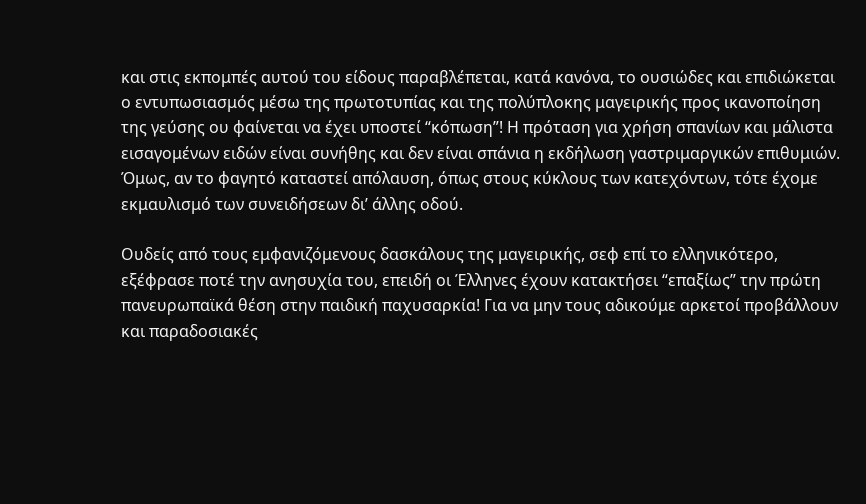και στις εκπομπές αυτού του είδους παραβλέπεται, κατά κανόνα, το ουσιώδες και επιδιώκεται ο εντυπωσιασμός μέσω της πρωτοτυπίας και της πολύπλοκης μαγειρικής προς ικανοποίηση της γεύσης ου φαίνεται να έχει υποστεί “κόπωση”! Η πρόταση για χρήση σπανίων και μάλιστα εισαγομένων ειδών είναι συνήθης και δεν είναι σπάνια η εκδήλωση γαστριμαργικών επιθυμιών. Όμως, αν το φαγητό καταστεί απόλαυση, όπως στους κύκλους των κατεχόντων, τότε έχομε εκμαυλισμό των συνειδήσεων δι’ άλλης οδού.

Ουδείς από τους εμφανιζόμενους δασκάλους της μαγειρικής, σεφ επί το ελληνικότερο, εξέφρασε ποτέ την ανησυχία του, επειδή οι Έλληνες έχουν κατακτήσει “επαξίως” την πρώτη πανευρωπαϊκά θέση στην παιδική παχυσαρκία! Για να μην τους αδικούμε αρκετοί προβάλλουν και παραδοσιακές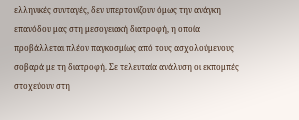ελληνικές συνταγές, δεν υπερτονίζουν όμως την ανάγκη επανόδου μας στη μεσογειακή διατροφή, η οποία προβάλλεται πλέον παγκοσμίως από τους ασχολούμενους σοβαρά με τη διατροφή. Σε τελευταία ανάλυση οι εκπομπές στοχεύουν στη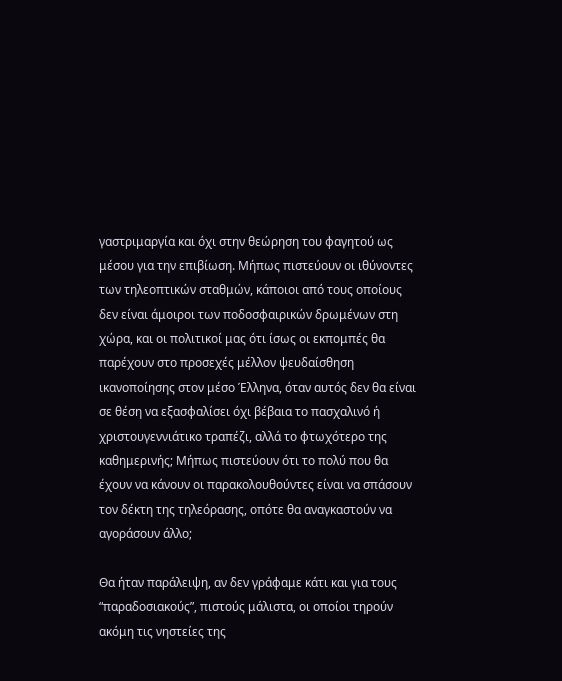γαστριμαργία και όχι στην θεώρηση του φαγητού ως μέσου για την επιβίωση. Μήπως πιστεύουν οι ιθύνοντες των τηλεοπτικών σταθμών, κάποιοι από τους οποίους δεν είναι άμοιροι των ποδοσφαιρικών δρωμένων στη χώρα, και οι πολιτικοί μας ότι ίσως οι εκπομπές θα παρέχουν στο προσεχές μέλλον ψευδαίσθηση ικανοποίησης στον μέσο Έλληνα, όταν αυτός δεν θα είναι σε θέση να εξασφαλίσει όχι βέβαια το πασχαλινό ή χριστουγεννιάτικο τραπέζι, αλλά το φτωχότερο της καθημερινής; Μήπως πιστεύουν ότι το πολύ που θα έχουν να κάνουν οι παρακολουθούντες είναι να σπάσουν τον δέκτη της τηλεόρασης, οπότε θα αναγκαστούν να αγοράσουν άλλο;

Θα ήταν παράλειψη, αν δεν γράφαμε κάτι και για τους “παραδοσιακούς”, πιστούς μάλιστα, οι οποίοι τηρούν ακόμη τις νηστείες της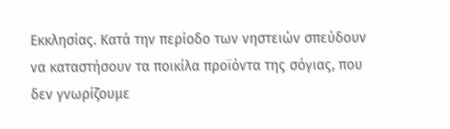Εκκλησίας. Κατά την περίοδο των νηστειών σπεύδουν να καταστήσουν τα ποικίλα προϊόντα της σόγιας, που δεν γνωρίζουμε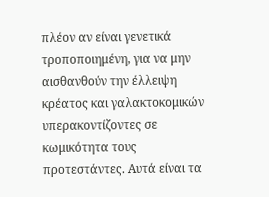πλέον αν είναι γενετικά τροποποιημένη, για να μην αισθανθούν την έλλειψη κρέατος και γαλακτοκομικών υπερακοντίζοντες σε κωμικότητα τους προτεστάντες. Αυτά είναι τα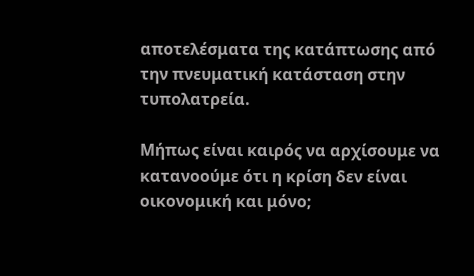αποτελέσματα της κατάπτωσης από την πνευματική κατάσταση στην τυπολατρεία.

Μήπως είναι καιρός να αρχίσουμε να κατανοούμε ότι η κρίση δεν είναι οικονομική και μόνο;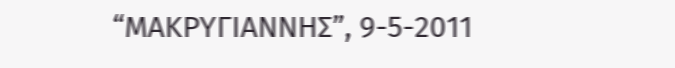“ΜΑΚΡΥΓΙΑΝΝΗΣ”, 9-5-2011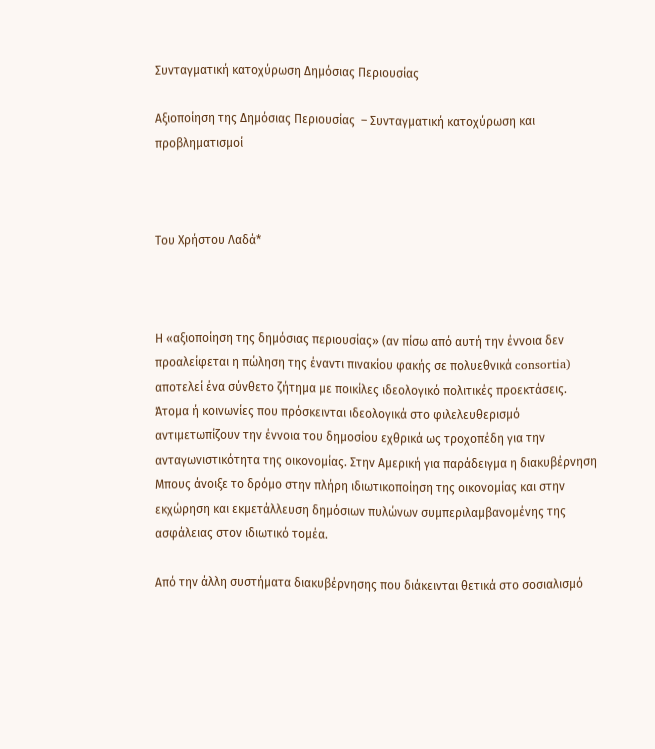Συνταγματική κατοχύρωση Δημόσιας Περιουσίας

Αξιοποίηση της Δημόσιας Περιουσίας  – Συνταγματική κατοχύρωση και προβληματισμοί



Του Χρήστου Λαδά*



Η «αξιοποίηση της δημόσιας περιουσίας» (αν πίσω από αυτή την έννοια δεν προαλείφεται η πώληση της έναντι πινακίου φακής σε πολυεθνικά consortia) αποτελεί ένα σύνθετο ζήτημα με ποικίλες ιδεολογικό πολιτικές προεκτάσεις. Άτομα ή κοινωνίες που πρόσκεινται ιδεολογικά στο φιλελευθερισμό αντιμετωπίζουν την έννοια του δημοσίου εχθρικά ως τροχοπέδη για την ανταγωνιστικότητα της οικονομίας. Στην Αμερική για παράδειγμα η διακυβέρνηση Μπους άνοιξε το δρόμο στην πλήρη ιδιωτικοποίηση της οικονομίας και στην εκχώρηση και εκμετάλλευση δημόσιων πυλώνων συμπεριλαμβανομένης της ασφάλειας στον ιδιωτικό τομέα.

Από την άλλη συστήματα διακυβέρνησης που διάκεινται θετικά στο σοσιαλισμό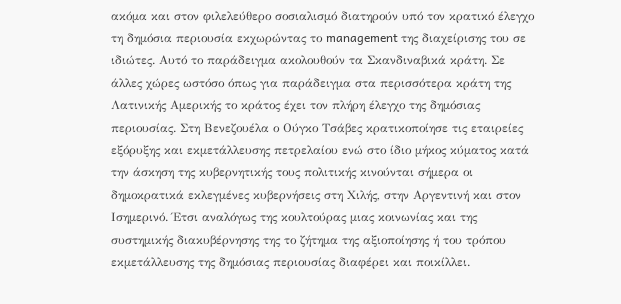ακόμα και στον φιλελεύθερο σοσιαλισμό διατηρούν υπό τον κρατικό έλεγχο τη δημόσια περιουσία εκχωρώντας το management της διαχείρισης του σε ιδιώτες. Αυτό το παράδειγμα ακολουθούν τα Σκανδιναβικά κράτη. Σε άλλες χώρες ωστόσο όπως για παράδειγμα στα περισσότερα κράτη της Λατινικής Αμερικής το κράτος έχει τον πλήρη έλεγχο της δημόσιας περιουσίας. Στη Βενεζουέλα ο Ούγκο Τσάβες κρατικοποίησε τις εταιρείες εξόρυξης και εκμετάλλευσης πετρελαίου ενώ στο ίδιο μήκος κύματος κατά την άσκηση της κυβερνητικής τους πολιτικής κινούνται σήμερα οι δημοκρατικά εκλεγμένες κυβερνήσεις στη Χιλής, στην Αργεντινή και στον Ισημερινό. Έτσι αναλόγως της κουλτούρας μιας κοινωνίας και της συστημικής διακυβέρνησης της το ζήτημα της αξιοποίησης ή του τρόπου εκμετάλλευσης της δημόσιας περιουσίας διαφέρει και ποικίλλει.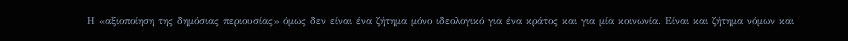Η «αξιοποίηση της δημόσιας περιουσίας» όμως δεν είναι ένα ζήτημα μόνο ιδεολογικό για ένα κράτος και για μία κοινωνία. Είναι και ζήτημα νόμων και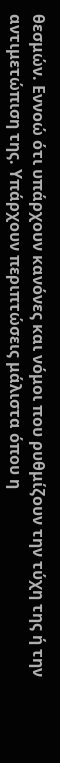θεσμών. Εννοώ ότι υπάρχουν κανόνες και νόμοι που ρυθμίζουν την τύχη της ή την αντιμετώπιση της. Υπάρχουν περιπτώσεις μάλιστα όπου η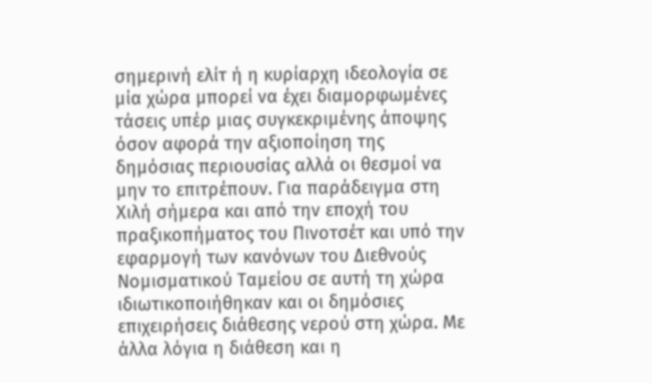σημερινή ελίτ ή η κυρίαρχη ιδεολογία σε μία χώρα μπορεί να έχει διαμορφωμένες τάσεις υπέρ μιας συγκεκριμένης άποψης όσον αφορά την αξιοποίηση της δημόσιας περιουσίας αλλά οι θεσμοί να μην το επιτρέπουν. Για παράδειγμα στη Χιλή σήμερα και από την εποχή του πραξικοπήματος του Πινοτσέτ και υπό την εφαρμογή των κανόνων του Διεθνούς Νομισματικού Ταμείου σε αυτή τη χώρα ιδιωτικοποιήθηκαν και οι δημόσιες επιχειρήσεις διάθεσης νερού στη χώρα. Με άλλα λόγια η διάθεση και η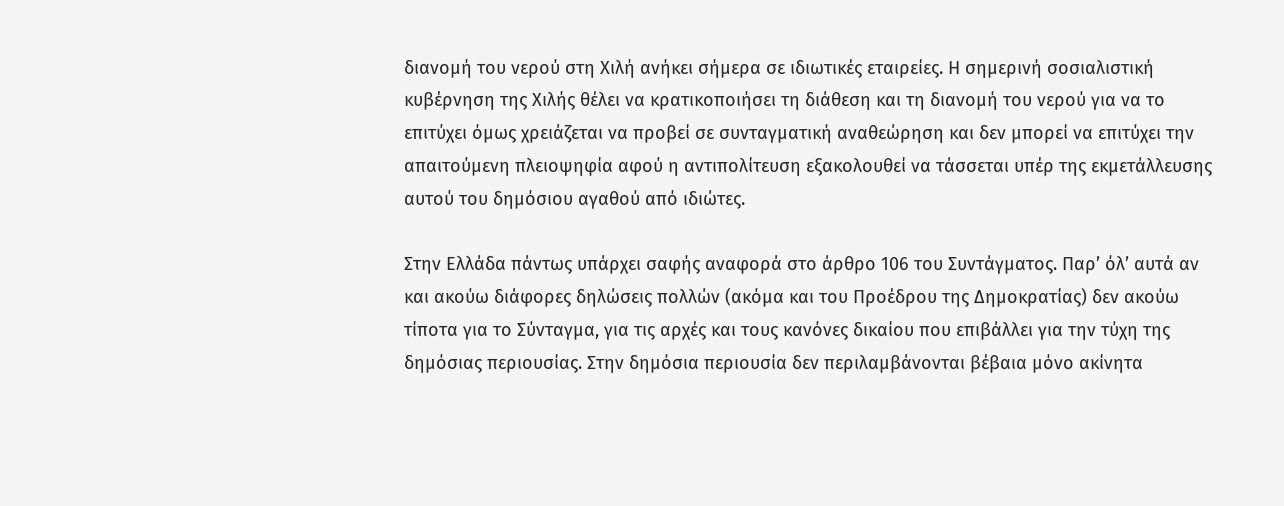διανομή του νερού στη Χιλή ανήκει σήμερα σε ιδιωτικές εταιρείες. Η σημερινή σοσιαλιστική κυβέρνηση της Χιλής θέλει να κρατικοποιήσει τη διάθεση και τη διανομή του νερού για να το επιτύχει όμως χρειάζεται να προβεί σε συνταγματική αναθεώρηση και δεν μπορεί να επιτύχει την απαιτούμενη πλειοψηφία αφού η αντιπολίτευση εξακολουθεί να τάσσεται υπέρ της εκμετάλλευσης αυτού του δημόσιου αγαθού από ιδιώτες.

Στην Ελλάδα πάντως υπάρχει σαφής αναφορά στο άρθρο 106 του Συντάγματος. Παρ’ όλ’ αυτά αν και ακούω διάφορες δηλώσεις πολλών (ακόμα και του Προέδρου της Δημοκρατίας) δεν ακούω τίποτα για το Σύνταγμα, για τις αρχές και τους κανόνες δικαίου που επιβάλλει για την τύχη της δημόσιας περιουσίας. Στην δημόσια περιουσία δεν περιλαμβάνονται βέβαια μόνο ακίνητα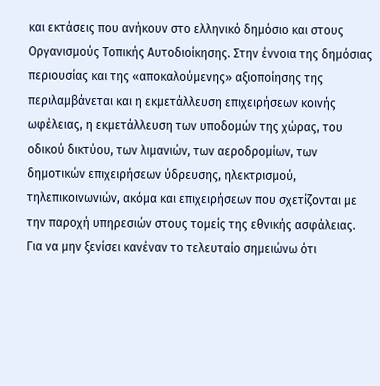και εκτάσεις που ανήκουν στο ελληνικό δημόσιο και στους Οργανισμούς Τοπικής Αυτοδιοίκησης. Στην έννοια της δημόσιας περιουσίας και της «αποκαλούμενης» αξιοποίησης της περιλαμβάνεται και η εκμετάλλευση επιχειρήσεων κοινής ωφέλειας, η εκμετάλλευση των υποδομών της χώρας, του οδικού δικτύου, των λιμανιών, των αεροδρομίων, των δημοτικών επιχειρήσεων ύδρευσης, ηλεκτρισμού, τηλεπικοινωνιών, ακόμα και επιχειρήσεων που σχετίζονται με την παροχή υπηρεσιών στους τομείς της εθνικής ασφάλειας. Για να μην ξενίσει κανέναν το τελευταίο σημειώνω ότι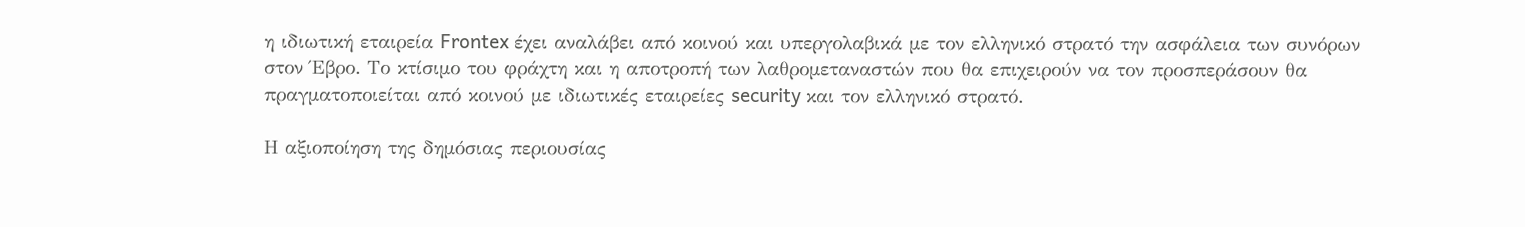η ιδιωτική εταιρεία Frontex έχει αναλάβει από κοινού και υπεργολαβικά με τον ελληνικό στρατό την ασφάλεια των συνόρων στον Έβρο. Το κτίσιμο του φράχτη και η αποτροπή των λαθρομεταναστών που θα επιχειρούν να τον προσπεράσουν θα πραγματοποιείται από κοινού με ιδιωτικές εταιρείες security και τον ελληνικό στρατό.

Η αξιοποίηση της δημόσιας περιουσίας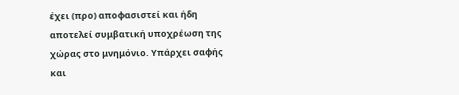έχει (προ) αποφασιστεί και ήδη αποτελεί συμβατική υποχρέωση της χώρας στο μνημόνιο. Υπάρχει σαφής και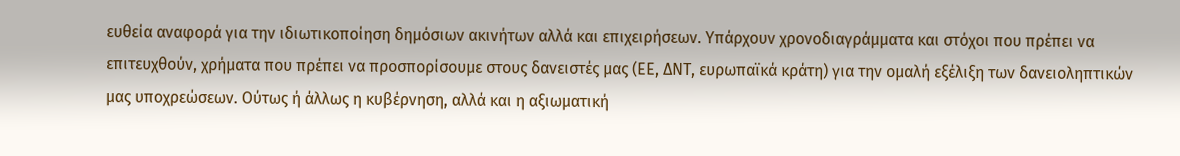ευθεία αναφορά για την ιδιωτικοποίηση δημόσιων ακινήτων αλλά και επιχειρήσεων. Υπάρχουν χρονοδιαγράμματα και στόχοι που πρέπει να επιτευχθούν, χρήματα που πρέπει να προσπορίσουμε στους δανειστές μας (ΕΕ, ΔΝΤ, ευρωπαϊκά κράτη) για την ομαλή εξέλιξη των δανειοληπτικών μας υποχρεώσεων. Ούτως ή άλλως η κυβέρνηση, αλλά και η αξιωματική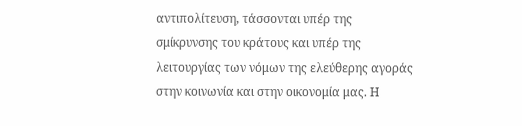αντιπολίτευση, τάσσονται υπέρ της σμίκρυνσης του κράτους και υπέρ της λειτουργίας των νόμων της ελεύθερης αγοράς στην κοινωνία και στην οικονομία μας. Η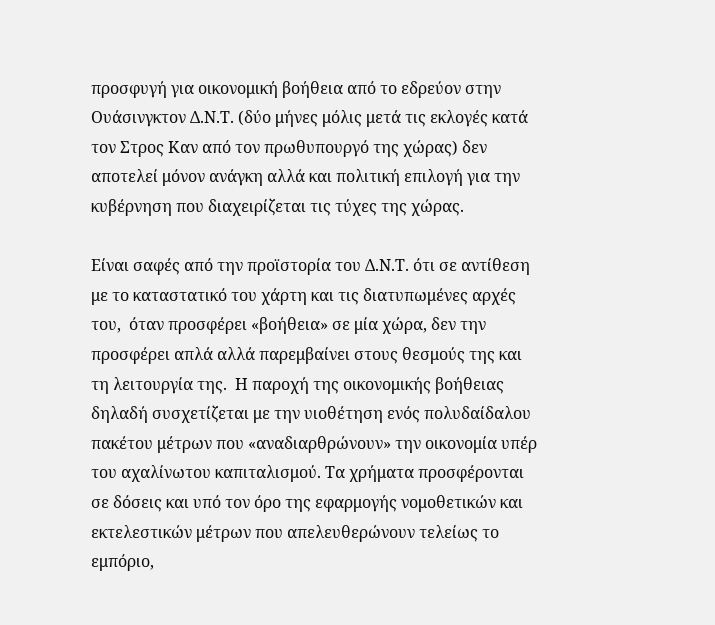προσφυγή για οικονομική βοήθεια από το εδρεύον στην Ουάσινγκτον Δ.Ν.Τ. (δύο μήνες μόλις μετά τις εκλογές κατά τον Στρος Καν από τον πρωθυπουργό της χώρας) δεν αποτελεί μόνον ανάγκη αλλά και πολιτική επιλογή για την κυβέρνηση που διαχειρίζεται τις τύχες της χώρας.

Είναι σαφές από την προϊστορία του Δ.Ν.Τ. ότι σε αντίθεση με το καταστατικό του χάρτη και τις διατυπωμένες αρχές του,  όταν προσφέρει «βοήθεια» σε μία χώρα, δεν την προσφέρει απλά αλλά παρεμβαίνει στους θεσμούς της και τη λειτουργία της.  Η παροχή της οικονομικής βοήθειας δηλαδή συσχετίζεται με την υιοθέτηση ενός πολυδαίδαλου πακέτου μέτρων που «αναδιαρθρώνουν» την οικονομία υπέρ του αχαλίνωτου καπιταλισμού. Τα χρήματα προσφέρονται σε δόσεις και υπό τον όρο της εφαρμογής νομοθετικών και εκτελεστικών μέτρων που απελευθερώνουν τελείως το εμπόριο,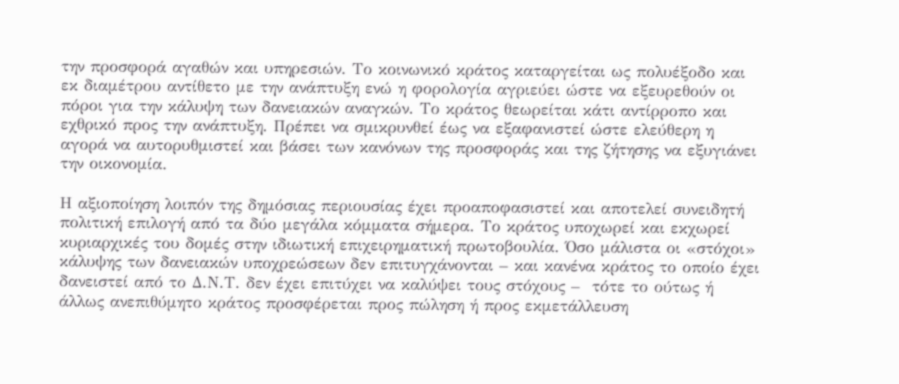την προσφορά αγαθών και υπηρεσιών. Το κοινωνικό κράτος καταργείται ως πολυέξοδο και εκ διαμέτρου αντίθετο με την ανάπτυξη ενώ η φορολογία αγριεύει ώστε να εξευρεθούν οι πόροι για την κάλυψη των δανειακών αναγκών. Το κράτος θεωρείται κάτι αντίρροπο και εχθρικό προς την ανάπτυξη. Πρέπει να σμικρυνθεί έως να εξαφανιστεί ώστε ελεύθερη η αγορά να αυτορυθμιστεί και βάσει των κανόνων της προσφοράς και της ζήτησης να εξυγιάνει την οικονομία.

Η αξιοποίηση λοιπόν της δημόσιας περιουσίας έχει προαποφασιστεί και αποτελεί συνειδητή πολιτική επιλογή από τα δύο μεγάλα κόμματα σήμερα. Το κράτος υποχωρεί και εκχωρεί κυριαρχικές του δομές στην ιδιωτική επιχειρηματική πρωτοβουλία. Όσο μάλιστα οι «στόχοι» κάλυψης των δανειακών υποχρεώσεων δεν επιτυγχάνονται – και κανένα κράτος το οποίο έχει δανειστεί από το Δ.Ν.Τ. δεν έχει επιτύχει να καλύψει τους στόχους –  τότε το ούτως ή άλλως ανεπιθύμητο κράτος προσφέρεται προς πώληση ή προς εκμετάλλευση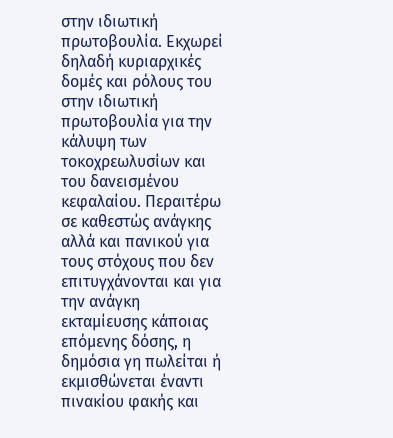στην ιδιωτική πρωτοβουλία. Εκχωρεί δηλαδή κυριαρχικές δομές και ρόλους του στην ιδιωτική πρωτοβουλία για την κάλυψη των τοκοχρεωλυσίων και του δανεισμένου κεφαλαίου. Περαιτέρω σε καθεστώς ανάγκης αλλά και πανικού για τους στόχους που δεν επιτυγχάνονται και για την ανάγκη εκταμίευσης κάποιας επόμενης δόσης, η δημόσια γη πωλείται ή εκμισθώνεται έναντι πινακίου φακής και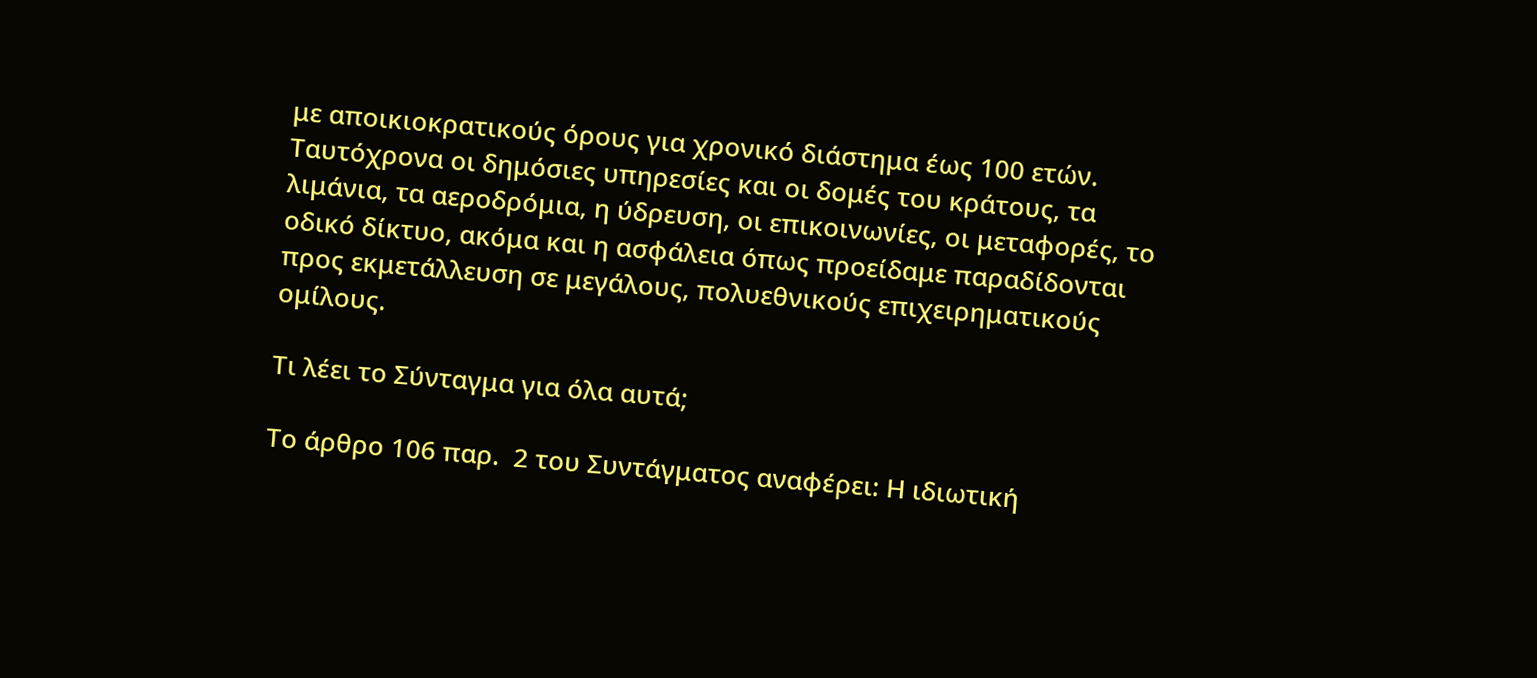με αποικιοκρατικούς όρους για χρονικό διάστημα έως 100 ετών. Ταυτόχρονα οι δημόσιες υπηρεσίες και οι δομές του κράτους, τα λιμάνια, τα αεροδρόμια, η ύδρευση, οι επικοινωνίες, οι μεταφορές, το οδικό δίκτυο, ακόμα και η ασφάλεια όπως προείδαμε παραδίδονται προς εκμετάλλευση σε μεγάλους, πολυεθνικούς επιχειρηματικούς ομίλους.

Τι λέει το Σύνταγμα για όλα αυτά;

Το άρθρο 106 παρ.  2 του Συντάγματος αναφέρει: Η ιδιωτική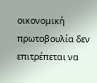οικονομική  πρωτοβουλία δεν επιτρέπεται να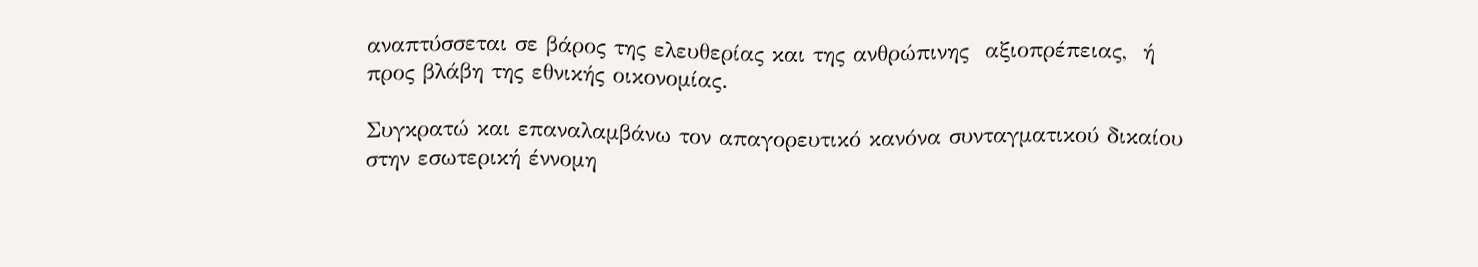αναπτύσσεται σε βάρος της ελευθερίας και της ανθρώπινης  αξιοπρέπειας,  ή προς βλάβη της εθνικής οικονομίας.

Συγκρατώ και επαναλαμβάνω τον απαγορευτικό κανόνα συνταγματικού δικαίου στην εσωτερική έννομη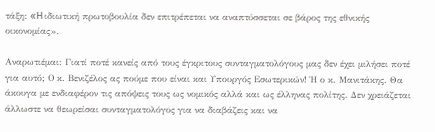τάξη: «H ιδιωτική πρωτοβουλία δεν επιτρέπεται να αναπτύσσεται σε βάρος της εθνικής οικονομίας».

Αναρωτιέμαι: Γιατί ποτέ κανείς από τους έγκριτους συνταγματολόγους μας δεν έχει μιλήσει ποτέ για αυτό; Ο κ. Βενιζέλος ας πούμε που είναι και Υπουργός Εσωτερικών! Ή ο κ. Μανιτάκης. Θα άκουγα με ενδιαφέρον τις απόψεις τους ως νομικός αλλά και ως έλληνας πολίτης. Δεν χρειάζεται άλλωστε να θεωρείσαι συνταγματολόγος για να διαβάζεις και να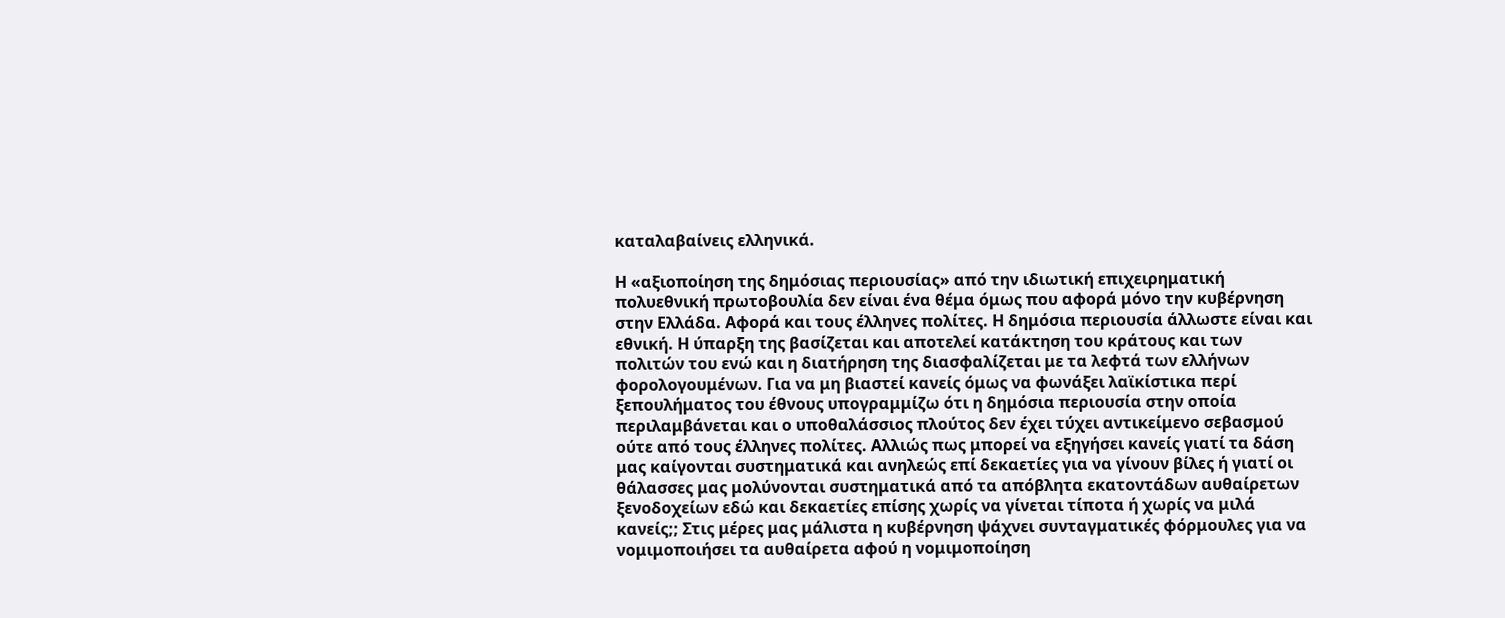καταλαβαίνεις ελληνικά.

Η «αξιοποίηση της δημόσιας περιουσίας» από την ιδιωτική επιχειρηματική πολυεθνική πρωτοβουλία δεν είναι ένα θέμα όμως που αφορά μόνο την κυβέρνηση στην Ελλάδα. Αφορά και τους έλληνες πολίτες. Η δημόσια περιουσία άλλωστε είναι και εθνική. Η ύπαρξη της βασίζεται και αποτελεί κατάκτηση του κράτους και των πολιτών του ενώ και η διατήρηση της διασφαλίζεται με τα λεφτά των ελλήνων φορολογουμένων. Για να μη βιαστεί κανείς όμως να φωνάξει λαϊκίστικα περί ξεπουλήματος του έθνους υπογραμμίζω ότι η δημόσια περιουσία στην οποία περιλαμβάνεται και ο υποθαλάσσιος πλούτος δεν έχει τύχει αντικείμενο σεβασμού ούτε από τους έλληνες πολίτες. Αλλιώς πως μπορεί να εξηγήσει κανείς γιατί τα δάση μας καίγονται συστηματικά και ανηλεώς επί δεκαετίες για να γίνουν βίλες ή γιατί οι θάλασσες μας μολύνονται συστηματικά από τα απόβλητα εκατοντάδων αυθαίρετων ξενοδοχείων εδώ και δεκαετίες επίσης χωρίς να γίνεται τίποτα ή χωρίς να μιλά κανείς;; Στις μέρες μας μάλιστα η κυβέρνηση ψάχνει συνταγματικές φόρμουλες για να νομιμοποιήσει τα αυθαίρετα αφού η νομιμοποίηση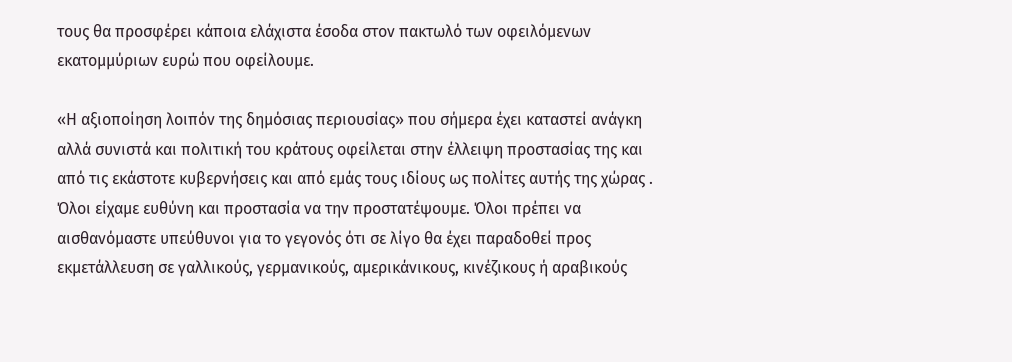τους θα προσφέρει κάποια ελάχιστα έσοδα στον πακτωλό των οφειλόμενων εκατομμύριων ευρώ που οφείλουμε.

«Η αξιοποίηση λοιπόν της δημόσιας περιουσίας» που σήμερα έχει καταστεί ανάγκη αλλά συνιστά και πολιτική του κράτους οφείλεται στην έλλειψη προστασίας της και από τις εκάστοτε κυβερνήσεις και από εμάς τους ιδίους ως πολίτες αυτής της χώρας . Όλοι είχαμε ευθύνη και προστασία να την προστατέψουμε. Όλοι πρέπει να αισθανόμαστε υπεύθυνοι για το γεγονός ότι σε λίγο θα έχει παραδοθεί προς εκμετάλλευση σε γαλλικούς, γερμανικούς, αμερικάνικους, κινέζικους ή αραβικούς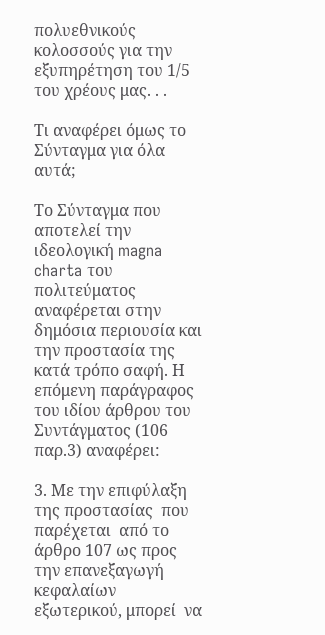πολυεθνικούς κολοσσούς για την εξυπηρέτηση του 1/5 του χρέους μας. . .

Τι αναφέρει όμως το Σύνταγμα για όλα αυτά;

Το Σύνταγμα που αποτελεί την ιδεολογική magna charta του πολιτεύματος αναφέρεται στην δημόσια περιουσία και την προστασία της κατά τρόπο σαφή. Η επόμενη παράγραφος του ιδίου άρθρου του Συντάγματος (106 παρ.3) αναφέρει:

3. Με την επιφύλαξη   της προστασίας  που παρέχεται  από το άρθρο 107 ως προς την επανεξαγωγή  κεφαλαίων  εξωτερικού, μπορεί  να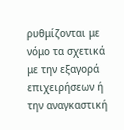ρυθμίζονται με νόμο τα σχετικά  με την εξαγορά  επιχειρήσεων ή την αναγκαστική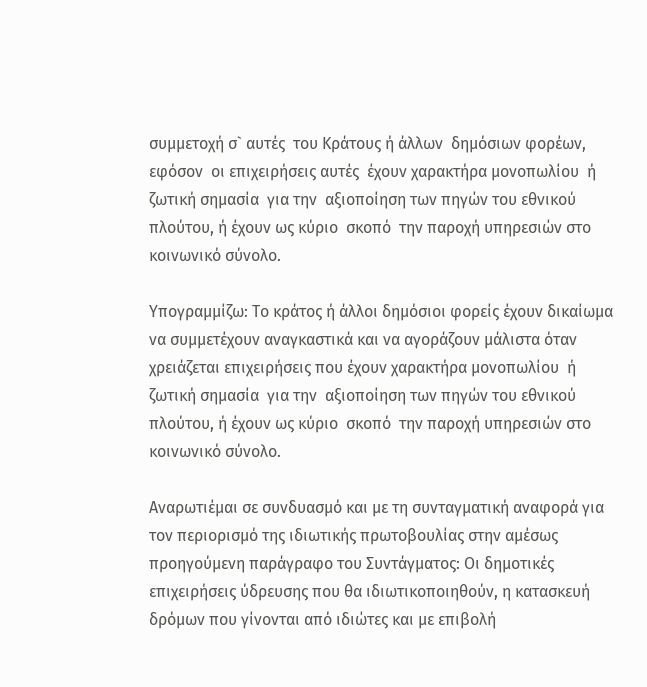συμμετοχή σ` αυτές  του Κράτους ή άλλων  δημόσιων φορέων, εφόσον  οι επιχειρήσεις αυτές  έχουν χαρακτήρα μονοπωλίου  ή ζωτική σημασία  για την  αξιοποίηση των πηγών του εθνικού πλούτου, ή έχουν ως κύριο  σκοπό  την παροχή υπηρεσιών στο κοινωνικό σύνολο.

Υπογραμμίζω: Το κράτος ή άλλοι δημόσιοι φορείς έχουν δικαίωμα να συμμετέχουν αναγκαστικά και να αγοράζουν μάλιστα όταν χρειάζεται επιχειρήσεις που έχουν χαρακτήρα μονοπωλίου  ή ζωτική σημασία  για την  αξιοποίηση των πηγών του εθνικού πλούτου, ή έχουν ως κύριο  σκοπό  την παροχή υπηρεσιών στο κοινωνικό σύνολο.

Αναρωτιέμαι σε συνδυασμό και με τη συνταγματική αναφορά για τον περιορισμό της ιδιωτικής πρωτοβουλίας στην αμέσως προηγούμενη παράγραφο του Συντάγματος: Οι δημοτικές επιχειρήσεις ύδρευσης που θα ιδιωτικοποιηθούν, η κατασκευή δρόμων που γίνονται από ιδιώτες και με επιβολή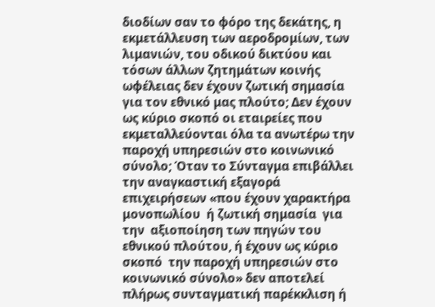διοδίων σαν το φόρο της δεκάτης, η εκμετάλλευση των αεροδρομίων, των λιμανιών, του οδικού δικτύου και τόσων άλλων ζητημάτων κοινής ωφέλειας δεν έχουν ζωτική σημασία για τον εθνικό μας πλούτο; Δεν έχουν ως κύριο σκοπό οι εταιρείες που εκμεταλλεύονται όλα τα ανωτέρω την παροχή υπηρεσιών στο κοινωνικό σύνολο; Όταν το Σύνταγμα επιβάλλει την αναγκαστική εξαγορά επιχειρήσεων «που έχουν χαρακτήρα μονοπωλίου  ή ζωτική σημασία  για την  αξιοποίηση των πηγών του εθνικού πλούτου, ή έχουν ως κύριο  σκοπό  την παροχή υπηρεσιών στο κοινωνικό σύνολο» δεν αποτελεί πλήρως συνταγματική παρέκκλιση ή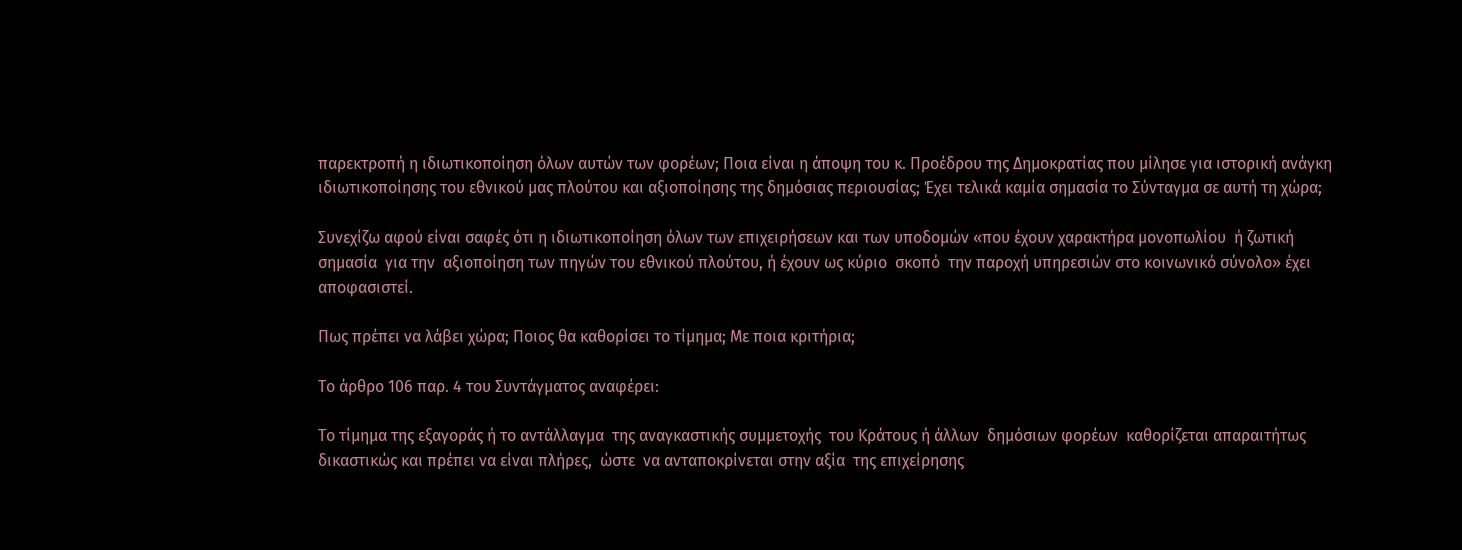παρεκτροπή η ιδιωτικοποίηση όλων αυτών των φορέων; Ποια είναι η άποψη του κ. Προέδρου της Δημοκρατίας που μίλησε για ιστορική ανάγκη ιδιωτικοποίησης του εθνικού μας πλούτου και αξιοποίησης της δημόσιας περιουσίας; Έχει τελικά καμία σημασία το Σύνταγμα σε αυτή τη χώρα;

Συνεχίζω αφού είναι σαφές ότι η ιδιωτικοποίηση όλων των επιχειρήσεων και των υποδομών «που έχουν χαρακτήρα μονοπωλίου  ή ζωτική σημασία  για την  αξιοποίηση των πηγών του εθνικού πλούτου, ή έχουν ως κύριο  σκοπό  την παροχή υπηρεσιών στο κοινωνικό σύνολο» έχει αποφασιστεί.

Πως πρέπει να λάβει χώρα; Ποιος θα καθορίσει το τίμημα; Με ποια κριτήρια;

Το άρθρο 106 παρ. 4 του Συντάγματος αναφέρει:

Το τίμημα της εξαγοράς ή το αντάλλαγμα  της αναγκαστικής συμμετοχής  του Κράτους ή άλλων  δημόσιων φορέων  καθορίζεται απαραιτήτως  δικαστικώς και πρέπει να είναι πλήρες,  ώστε  να ανταποκρίνεται στην αξία  της επιχείρησης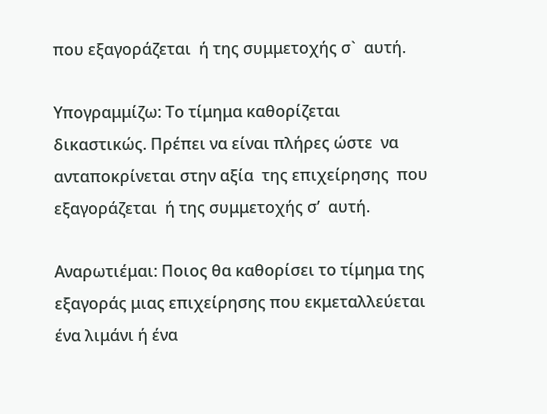που εξαγοράζεται  ή της συμμετοχής σ`  αυτή.

Υπογραμμίζω: Το τίμημα καθορίζεται δικαστικώς. Πρέπει να είναι πλήρες ώστε  να ανταποκρίνεται στην αξία  της επιχείρησης  που εξαγοράζεται  ή της συμμετοχής σ’  αυτή.

Αναρωτιέμαι: Ποιος θα καθορίσει το τίμημα της εξαγοράς μιας επιχείρησης που εκμεταλλεύεται ένα λιμάνι ή ένα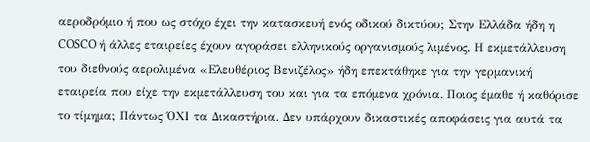αεροδρόμιο ή που ως στόχο έχει την κατασκευή ενός οδικού δικτύου; Στην Ελλάδα ήδη η COSCO ή άλλες εταιρείες έχουν αγοράσει ελληνικούς οργανισμούς λιμένος. Η εκμετάλλευση του διεθνούς αερολιμένα «Ελευθέριος Βενιζέλος» ήδη επεκτάθηκε για την γερμανική εταιρεία που είχε την εκμετάλλευση του και για τα επόμενα χρόνια. Ποιος έμαθε ή καθόρισε το τίμημα; Πάντως ΌΧΙ τα Δικαστήρια. Δεν υπάρχουν δικαστικές αποφάσεις για αυτά τα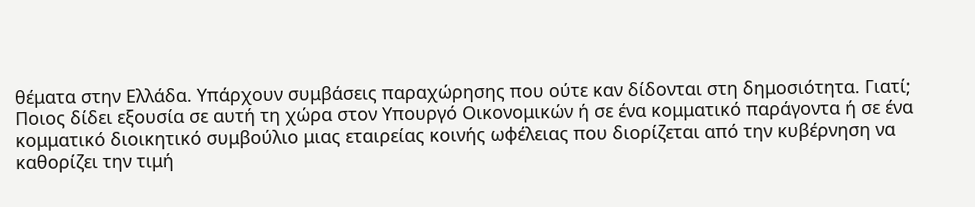θέματα στην Ελλάδα. Υπάρχουν συμβάσεις παραχώρησης που ούτε καν δίδονται στη δημοσιότητα. Γιατί; Ποιος δίδει εξουσία σε αυτή τη χώρα στον Υπουργό Οικονομικών ή σε ένα κομματικό παράγοντα ή σε ένα κομματικό διοικητικό συμβούλιο μιας εταιρείας κοινής ωφέλειας που διορίζεται από την κυβέρνηση να καθορίζει την τιμή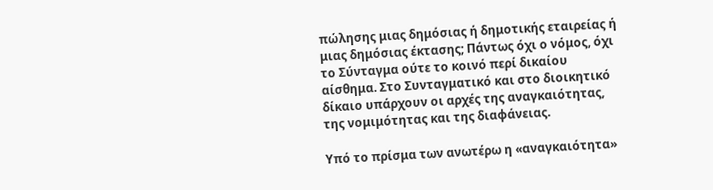πώλησης μιας δημόσιας ή δημοτικής εταιρείας ή μιας δημόσιας έκτασης; Πάντως όχι ο νόμος, όχι το Σύνταγμα ούτε το κοινό περί δικαίου αίσθημα. Στο Συνταγματικό και στο διοικητικό δίκαιο υπάρχουν οι αρχές της αναγκαιότητας, της νομιμότητας και της διαφάνειας.

Υπό το πρίσμα των ανωτέρω η «αναγκαιότητα»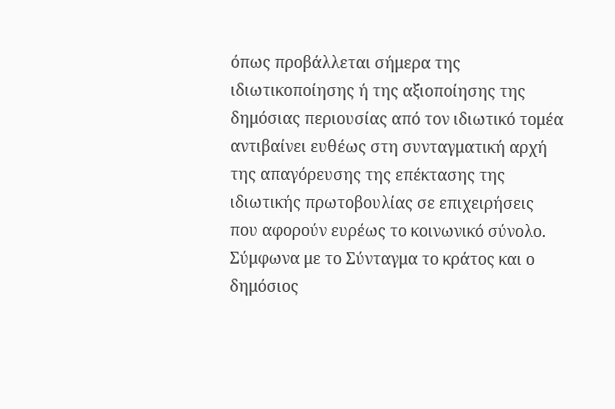όπως προβάλλεται σήμερα της ιδιωτικοποίησης ή της αξιοποίησης της δημόσιας περιουσίας από τον ιδιωτικό τομέα αντιβαίνει ευθέως στη συνταγματική αρχή της απαγόρευσης της επέκτασης της ιδιωτικής πρωτοβουλίας σε επιχειρήσεις  που αφορούν ευρέως το κοινωνικό σύνολο. Σύμφωνα με το Σύνταγμα το κράτος και ο δημόσιος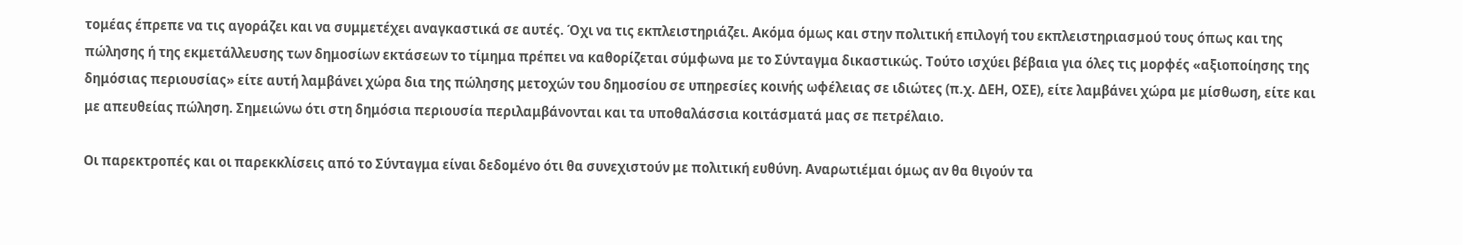τομέας έπρεπε να τις αγοράζει και να συμμετέχει αναγκαστικά σε αυτές. Όχι να τις εκπλειστηριάζει. Ακόμα όμως και στην πολιτική επιλογή του εκπλειστηριασμού τους όπως και της πώλησης ή της εκμετάλλευσης των δημοσίων εκτάσεων το τίμημα πρέπει να καθορίζεται σύμφωνα με το Σύνταγμα δικαστικώς. Τούτο ισχύει βέβαια για όλες τις μορφές «αξιοποίησης της δημόσιας περιουσίας» είτε αυτή λαμβάνει χώρα δια της πώλησης μετοχών του δημοσίου σε υπηρεσίες κοινής ωφέλειας σε ιδιώτες (π.χ. ΔΕΗ, ΟΣΕ), είτε λαμβάνει χώρα με μίσθωση, είτε και με απευθείας πώληση. Σημειώνω ότι στη δημόσια περιουσία περιλαμβάνονται και τα υποθαλάσσια κοιτάσματά μας σε πετρέλαιο.

Οι παρεκτροπές και οι παρεκκλίσεις από το Σύνταγμα είναι δεδομένο ότι θα συνεχιστούν με πολιτική ευθύνη. Αναρωτιέμαι όμως αν θα θιγούν τα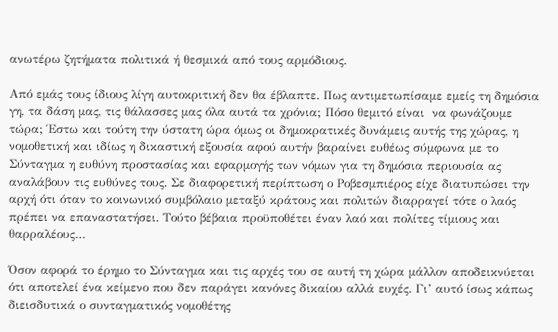ανωτέρω ζητήματα πολιτικά ή θεσμικά από τους αρμόδιους.

Από εμάς τους ίδιους λίγη αυτοκριτική δεν θα έβλαπτε. Πως αντιμετωπίσαμε εμείς τη δημόσια γη, τα δάση μας, τις θάλασσες μας όλα αυτά τα χρόνια; Πόσο θεμιτό είναι  να φωνάζουμε τώρα; Έστω και τούτη την ύστατη ώρα όμως οι δημοκρατικές δυνάμεις αυτής της χώρας, η νομοθετική και ιδίως η δικαστική εξουσία αφού αυτήν βαραίνει ευθέως σύμφωνα με το Σύνταγμα η ευθύνη προστασίας και εφαρμογής των νόμων για τη δημόσια περιουσία ας αναλάβουν τις ευθύνες τους. Σε διαφορετική περίπτωση ο Ροβεσμπιέρος είχε διατυπώσει την αρχή ότι όταν το κοινωνικό συμβόλαιο μεταξύ κράτους και πολιτών διαρραγεί τότε ο λαός πρέπει να επαναστατήσει. Τούτο βέβαια προϋποθέτει έναν λαό και πολίτες τίμιους και θαρραλέους…

Όσον αφορά το έρημο το Σύνταγμα και τις αρχές του σε αυτή τη χώρα μάλλον αποδεικνύεται ότι αποτελεί ένα κείμενο που δεν παράγει κανόνες δικαίου αλλά ευχές. Γι’ αυτό ίσως κάπως διεισδυτικά ο συνταγματικός νομοθέτης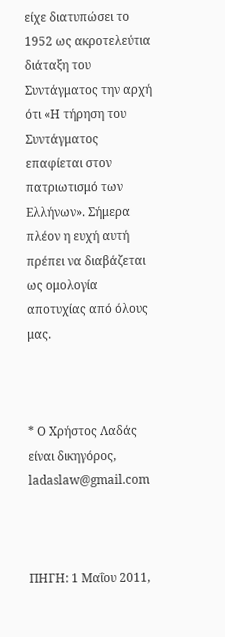είχε διατυπώσει το 1952 ως ακροτελεύτια διάταξη του Συντάγματος την αρχή ότι «Η τήρηση του Συντάγματος επαφίεται στον πατριωτισμό των Ελλήνων». Σήμερα πλέον η ευχή αυτή πρέπει να διαβάζεται ως ομολογία αποτυχίας από όλους μας.



* Ο Χρήστος Λαδάς είναι δικηγόρος, ladaslaw@gmail.com



ΠΗΓΗ: 1 Μαΐου 2011,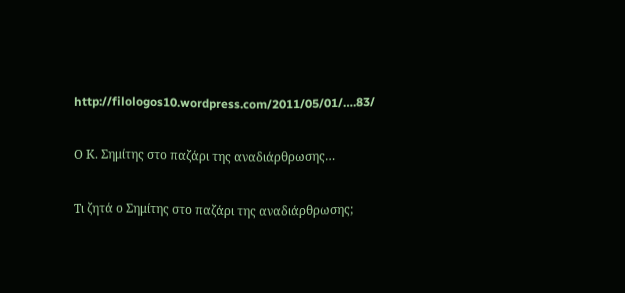http://filologos10.wordpress.com/2011/05/01/….83/

Ο Κ. Σημίτης στο παζάρι της αναδιάρθρωσης…

Τι ζητά ο Σημίτης στο παζάρι της αναδιάρθρωσης;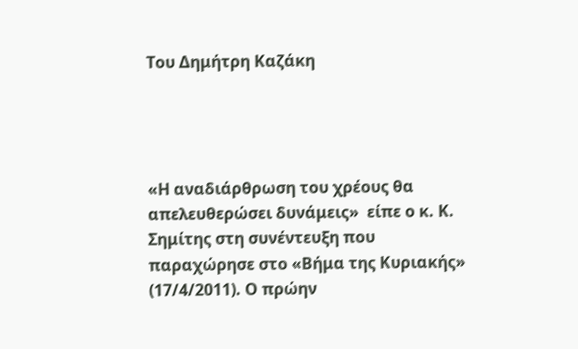Του Δημήτρη Καζάκη




«Η αναδιάρθρωση του χρέους θα απελευθερώσει δυνάμεις»  είπε ο κ. Κ. Σημίτης στη συνέντευξη που παραχώρησε στο «Βήμα της Κυριακής» (17/4/2011). Ο πρώην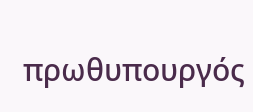πρωθυπουργός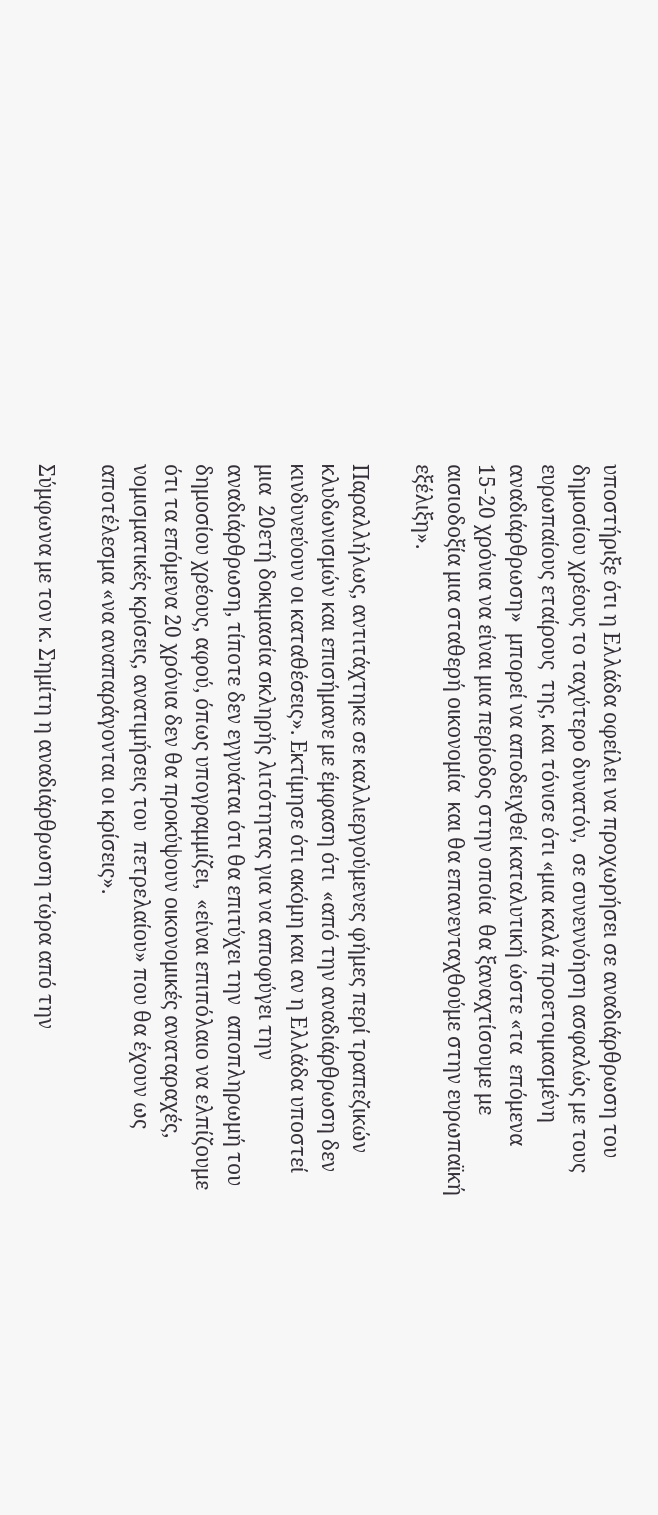υποστήριξε ότι η Ελλάδα οφείλει να προχωρήσει σε αναδιάρθρωση του δημοσίου χρέους το ταχύτερο δυνατόν,  σε συνεννόηση ασφαλώς με τους ευρωπαίους εταίρους  της, και τόνισε ότι «μια καλά προετοιμασμένη αναδιάρθρωση»  μπορεί να αποδειχθεί καταλυτική ώστε «τα  επόμενα 15-20 χρόνια να είναι μια περίοδος στην οποία  θα ξαναχτίσουμε με αισιοδοξία μια σταθερή οικονομία  και θα επανενταχθούμε στην ευρωπαϊκή εξέλιξη».

Παραλλήλως, αντιτάχτηκε σε καλλιεργούμενες φήμες περί τραπεζικών κλυδωνισμών και επισήμανε με έμφαση ότι  «από την αναδιάρθρωση δεν κινδυνεύουν οι καταθέσεις». Εκτίμησε ότι ακόμη και αν η Ελλάδα υποστεί μια  20ετή δοκιμασία σκληρής λιτότητας για να αποφύγει την  αναδιάρθρωση, τίποτε δεν εγγυάται ότι θα επιτύχει την  αποπληρωμή του δημοσίου χρέους, αφού, όπως υπογραμμίζει,  «είναι επιπόλαιο να ελπίζουμε ότι τα επόμενα 20 χρόνια δεν θα προκύψουν οικονομικές αναταραχές, νομισματικές κρίσεις, ανατιμήσεις του  πετρελαίου» που θα έχουν ως αποτέλεσμα «να αναπαράγονται οι κρίσεις».

Σύμφωνα με τον κ. Σημίτη η αναδιάρθρωση τώρα από την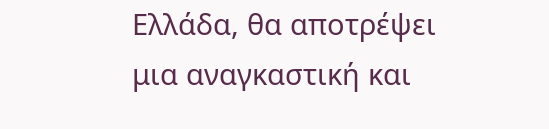Ελλάδα, θα αποτρέψει μια αναγκαστική και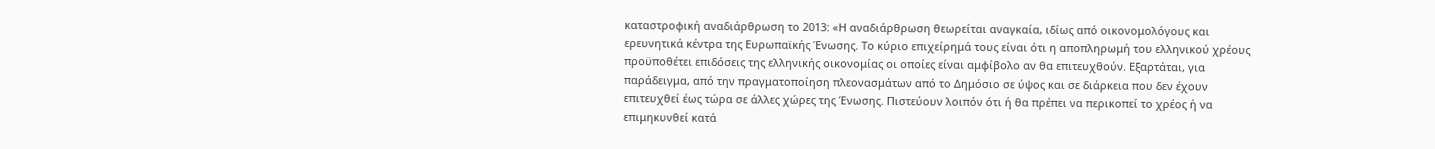καταστροφική αναδιάρθρωση το 2013: «Η αναδιάρθρωση θεωρείται αναγκαία, ιδίως από οικονομολόγους και ερευνητικά κέντρα της Ευρωπαϊκής Ένωσης. Το κύριο επιχείρημά τους είναι ότι η αποπληρωμή του ελληνικού χρέους προϋποθέτει επιδόσεις της ελληνικής οικονομίας οι οποίες είναι αμφίβολο αν θα επιτευχθούν. Εξαρτάται, για παράδειγμα, από την πραγματοποίηση πλεονασμάτων από το Δημόσιο σε ύψος και σε διάρκεια που δεν έχουν επιτευχθεί έως τώρα σε άλλες χώρες της Ένωσης. Πιστεύουν λοιπόν ότι ή θα πρέπει να περικοπεί το χρέος ή να επιμηκυνθεί κατά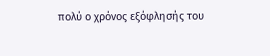πολύ ο χρόνος εξόφλησής του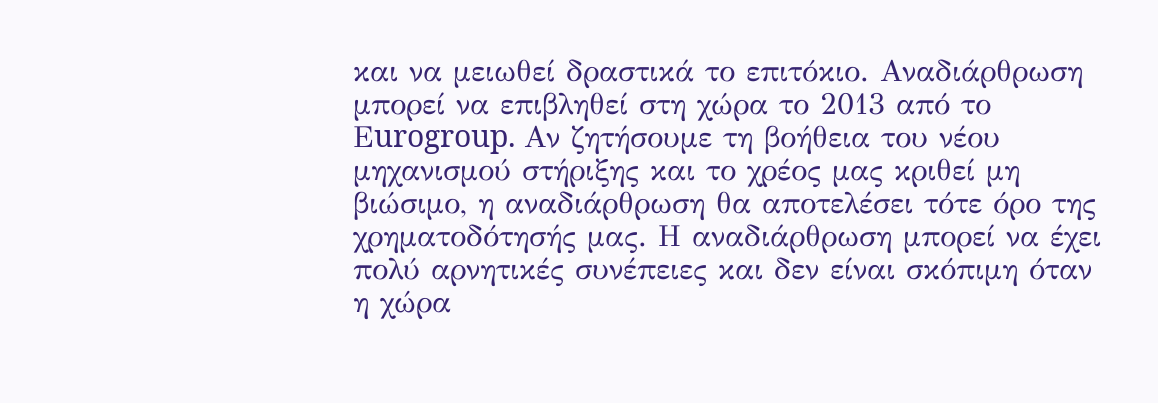και να μειωθεί δραστικά το επιτόκιο. Αναδιάρθρωση μπορεί να επιβληθεί στη χώρα το 2013 από το Εurogroup. Αν ζητήσουμε τη βοήθεια του νέου μηχανισμού στήριξης και το χρέος μας κριθεί μη βιώσιμο, η αναδιάρθρωση θα αποτελέσει τότε όρο της χρηματοδότησής μας. Η αναδιάρθρωση μπορεί να έχει πολύ αρνητικές συνέπειες και δεν είναι σκόπιμη όταν η χώρα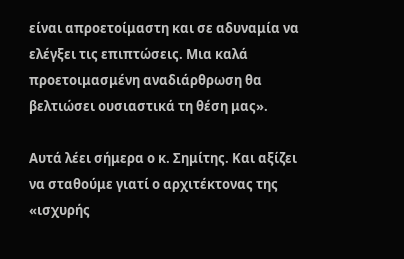είναι απροετοίμαστη και σε αδυναμία να ελέγξει τις επιπτώσεις. Μια καλά προετοιμασμένη αναδιάρθρωση θα βελτιώσει ουσιαστικά τη θέση μας».

Αυτά λέει σήμερα ο κ. Σημίτης. Και αξίζει να σταθούμε γιατί ο αρχιτέκτονας της «ισχυρής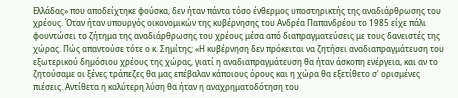Ελλάδας» που αποδείχτηκε φούσκα, δεν ήταν πάντα τόσο ένθερμος υποστηρικτής της αναδιάρθρωσης του χρέους. Όταν ήταν υπουργός οικονομικών της κυβέρνησης του Ανδρέα Παπανδρέου το 1985 είχε πάλι φουντώσει το ζήτημα της αναδιάρθρωσης του χρέους μέσα από διαπραγματεύσεις με τους δανειστές της χώρας. Πώς απαντούσε τότε ο κ. Σημίτης; «Η κυβέρνηση δεν πρόκειται να ζητήσει αναδιαπραγμάτευση του εξωτερικού δημόσιου χρέους της χώρας, γιατί η αναδιαπραγμάτευση θα ήταν άσκοπη ενέργεια, και αν το ζητούσαμε οι ξένες τράπεζες θα μας επέβαλαν κάποιους όρους και η χώρα θα εξετίθετο σ’ ορισμένες πιέσεις. Αντίθετα η καλύτερη λύση θα ήταν η αναχρηματοδότηση του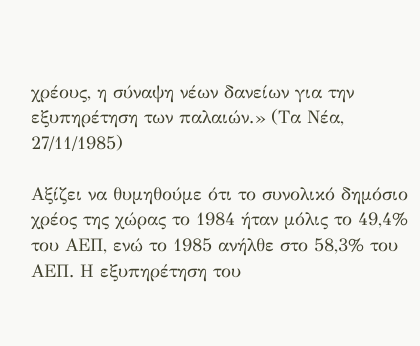χρέους, η σύναψη νέων δανείων για την εξυπηρέτηση των παλαιών.» (Τα Νέα, 27/11/1985)

Αξίζει να θυμηθούμε ότι το συνολικό δημόσιο χρέος της χώρας το 1984 ήταν μόλις το 49,4% του ΑΕΠ, ενώ το 1985 ανήλθε στο 58,3% του ΑΕΠ. Η εξυπηρέτηση του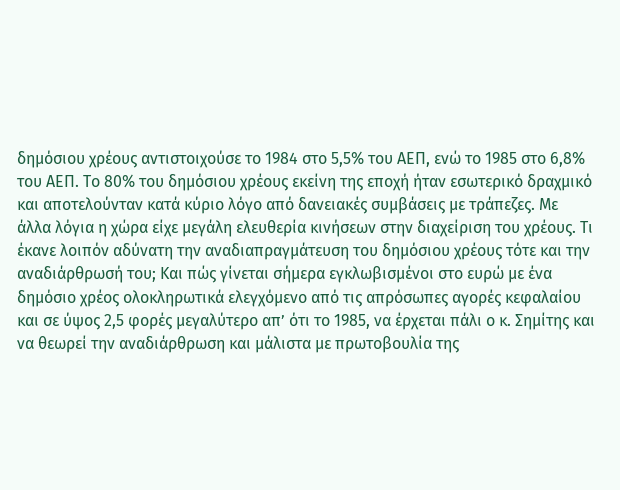δημόσιου χρέους αντιστοιχούσε το 1984 στο 5,5% του ΑΕΠ, ενώ το 1985 στο 6,8% του ΑΕΠ. Το 80% του δημόσιου χρέους εκείνη της εποχή ήταν εσωτερικό δραχμικό και αποτελούνταν κατά κύριο λόγο από δανειακές συμβάσεις με τράπεζες. Με άλλα λόγια η χώρα είχε μεγάλη ελευθερία κινήσεων στην διαχείριση του χρέους. Τι έκανε λοιπόν αδύνατη την αναδιαπραγμάτευση του δημόσιου χρέους τότε και την αναδιάρθρωσή του; Και πώς γίνεται σήμερα εγκλωβισμένοι στο ευρώ με ένα δημόσιο χρέος ολοκληρωτικά ελεγχόμενο από τις απρόσωπες αγορές κεφαλαίου και σε ύψος 2,5 φορές μεγαλύτερο απ’ ότι το 1985, να έρχεται πάλι ο κ. Σημίτης και να θεωρεί την αναδιάρθρωση και μάλιστα με πρωτοβουλία της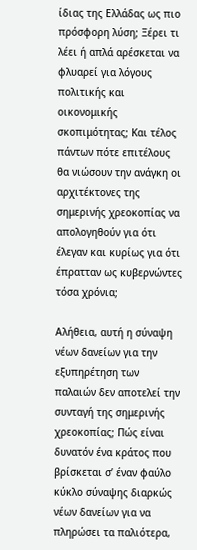ίδιας της Ελλάδας ως πιο πρόσφορη λύση; Ξέρει τι λέει ή απλά αρέσκεται να φλυαρεί για λόγους πολιτικής και οικονομικής σκοπιμότητας; Και τέλος πάντων πότε επιτέλους θα νιώσουν την ανάγκη οι αρχιτέκτονες της σημερινής χρεοκοπίας να απολογηθούν για ότι έλεγαν και κυρίως για ότι έπρατταν ως κυβερνώντες τόσα χρόνια;

Αλήθεια, αυτή η σύναψη νέων δανείων για την εξυπηρέτηση των παλαιών δεν αποτελεί την συνταγή της σημερινής χρεοκοπίας; Πώς είναι δυνατόν ένα κράτος που βρίσκεται σ’ έναν φαύλο κύκλο σύναψης διαρκώς νέων δανείων για να πληρώσει τα παλιότερα,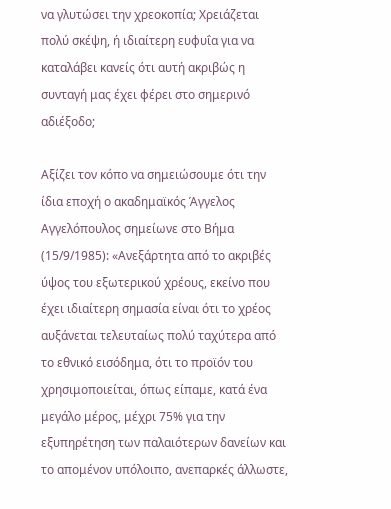να γλυτώσει την χρεοκοπία; Χρειάζεται πολύ σκέψη, ή ιδιαίτερη ευφυΐα για να καταλάβει κανείς ότι αυτή ακριβώς η συνταγή μας έχει φέρει στο σημερινό αδιέξοδο;

Αξίζει τον κόπο να σημειώσουμε ότι την ίδια εποχή ο ακαδημαϊκός Άγγελος Αγγελόπουλος σημείωνε στο Βήμα (15/9/1985): «Ανεξάρτητα από το ακριβές ύψος του εξωτερικού χρέους, εκείνο που έχει ιδιαίτερη σημασία είναι ότι το χρέος αυξάνεται τελευταίως πολύ ταχύτερα από το εθνικό εισόδημα, ότι το προϊόν του χρησιμοποιείται, όπως είπαμε, κατά ένα μεγάλο μέρος, μέχρι 75% για την εξυπηρέτηση των παλαιότερων δανείων και το απομένον υπόλοιπο, ανεπαρκές άλλωστε,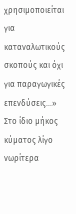χρησιμοποιείται για καταναλωτικούς σκοπούς και όχι για παραγωγικές επενδύσεις…» Στο ίδιο μήκος κύματος λίγο νωρίτερα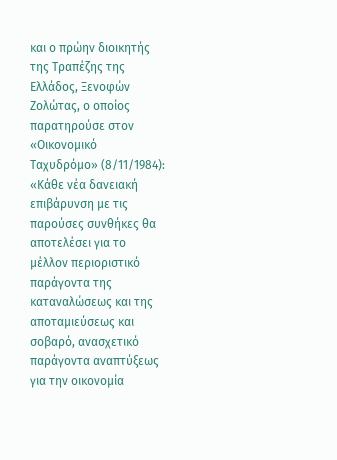και ο πρώην διοικητής της Τραπέζης της Ελλάδος, Ξενοφών Ζολώτας, ο οποίος παρατηρούσε στον «Οικονομικό Ταχυδρόμο» (8/11/1984): «Κάθε νέα δανειακή επιβάρυνση με τις παρούσες συνθήκες θα αποτελέσει για το μέλλον περιοριστικό παράγοντα της καταναλώσεως και της αποταμιεύσεως και σοβαρό, ανασχετικό παράγοντα αναπτύξεως για την οικονομία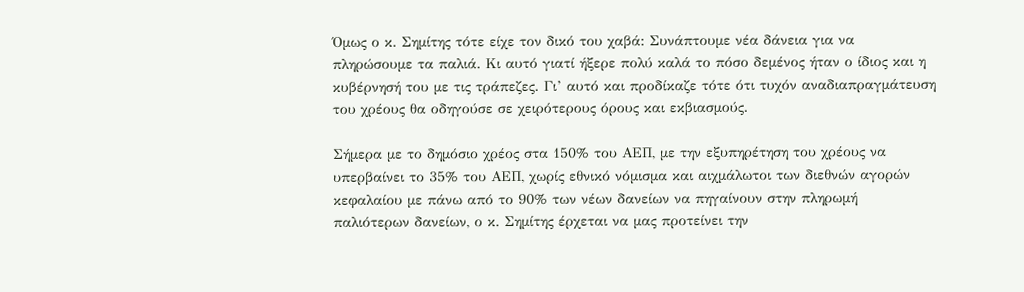Όμως ο κ. Σημίτης τότε είχε τον δικό του χαβά: Συνάπτουμε νέα δάνεια για να πληρώσουμε τα παλιά. Κι αυτό γιατί ήξερε πολύ καλά το πόσο δεμένος ήταν ο ίδιος και η κυβέρνησή του με τις τράπεζες. Γι’ αυτό και προδίκαζε τότε ότι τυχόν αναδιαπραγμάτευση του χρέους θα οδηγούσε σε χειρότερους όρους και εκβιασμούς.

Σήμερα με το δημόσιο χρέος στα 150% του ΑΕΠ, με την εξυπηρέτηση του χρέους να υπερβαίνει το 35% του ΑΕΠ, χωρίς εθνικό νόμισμα και αιχμάλωτοι των διεθνών αγορών κεφαλαίου με πάνω από το 90% των νέων δανείων να πηγαίνουν στην πληρωμή παλιότερων δανείων, ο κ. Σημίτης έρχεται να μας προτείνει την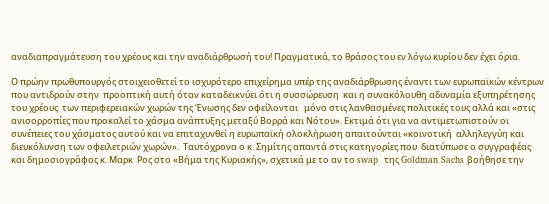αναδιαπραγμάτευση του χρέους και την αναδιάρθρωσή του! Πραγματικά, το θράσος του εν λόγω κυρίου δεν έχει όρια.

Ο πρώην πρωθυπουργός στοιχειοθετεί το ισχυρότερο επιχείρημα υπέρ της αναδιάρθρωσης έναντι των ευρωπαϊκών κέντρων που αντιδρούν στην  προοπτική αυτή όταν καταδεικνύει ότι η συσσώρευση  και η συνακόλουθη αδυναμία εξυπηρέτησης του χρέους  των περιφερειακών χωρών της Ένωσης δεν οφείλονται   μόνο στις λανθασμένες πολιτικές τους αλλά και «στις  ανισορροπίες που προκαλεί το χάσμα ανάπτυξης μεταξύ Βορρά και Νότου». Εκτιμά ότι για να αντιμετωπιστούν οι συνέπειες του χάσματος αυτού και να επιταχυνθεί η ευρωπαϊκή ολοκλήρωση απαιτούνται «κοινοτική  αλληλεγγύη και διευκόλυνση των οφειλετριών χωρών».  Ταυτόχρονα ο κ. Σημίτης απαντά στις κατηγορίες που  διατύπωσε ο συγγραφέας και δημοσιογράφος κ. Μαρκ  Ρος στο «Βήμα της Κυριακής», σχετικά με το αν το swap  της Goldman Sachs βοήθησε την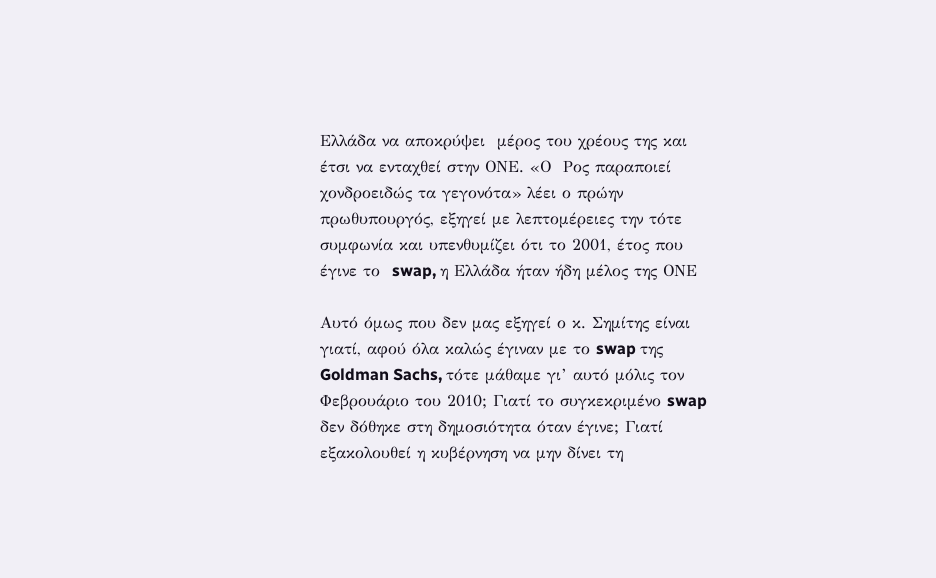Ελλάδα να αποκρύψει  μέρος του χρέους της και έτσι να ενταχθεί στην ΟΝΕ. «Ο  Ρος παραποιεί χονδροειδώς τα γεγονότα» λέει ο πρώην πρωθυπουργός, εξηγεί με λεπτομέρειες την τότε συμφωνία και υπενθυμίζει ότι το 2001, έτος που έγινε το  swap, η Ελλάδα ήταν ήδη μέλος της ΟΝΕ

Αυτό όμως που δεν μας εξηγεί ο κ. Σημίτης είναι γιατί, αφού όλα καλώς έγιναν με το swap της Goldman Sachs, τότε μάθαμε γι’ αυτό μόλις τον Φεβρουάριο του 2010; Γιατί το συγκεκριμένο swap δεν δόθηκε στη δημοσιότητα όταν έγινε; Γιατί εξακολουθεί η κυβέρνηση να μην δίνει τη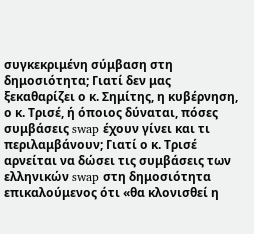συγκεκριμένη σύμβαση στη δημοσιότητα; Γιατί δεν μας ξεκαθαρίζει ο κ. Σημίτης, η κυβέρνηση, ο κ. Τρισέ, ή όποιος δύναται, πόσες συμβάσεις swap έχουν γίνει και τι περιλαμβάνουν; Γιατί ο κ. Τρισέ αρνείται να δώσει τις συμβάσεις των ελληνικών swap στη δημοσιότητα επικαλούμενος ότι «θα κλονισθεί η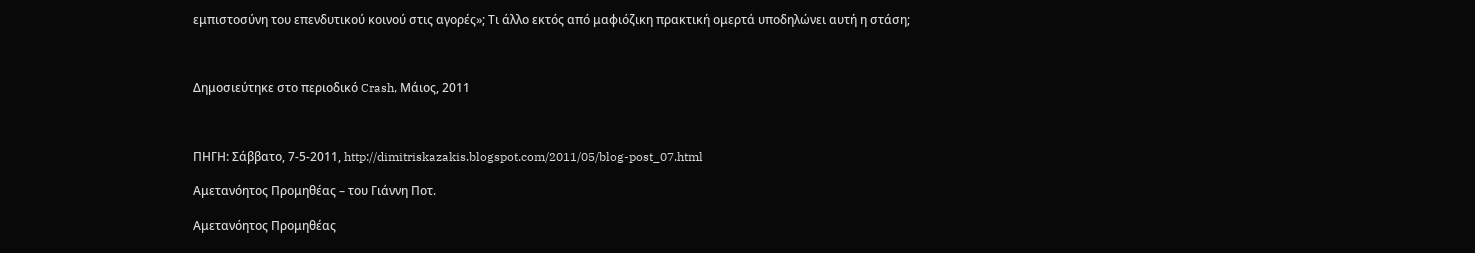εμπιστοσύνη του επενδυτικού κοινού στις αγορές»; Τι άλλο εκτός από μαφιόζικη πρακτική ομερτά υποδηλώνει αυτή η στάση;



Δημοσιεύτηκε στο περιοδικό Crash, Μάιος, 2011



ΠΗΓΗ: Σάββατο, 7-5-2011, http://dimitriskazakis.blogspot.com/2011/05/blog-post_07.html

Αμετανόητος Προμηθέας – του Γιάννη Ποτ.

Αμετανόητος Προμηθέας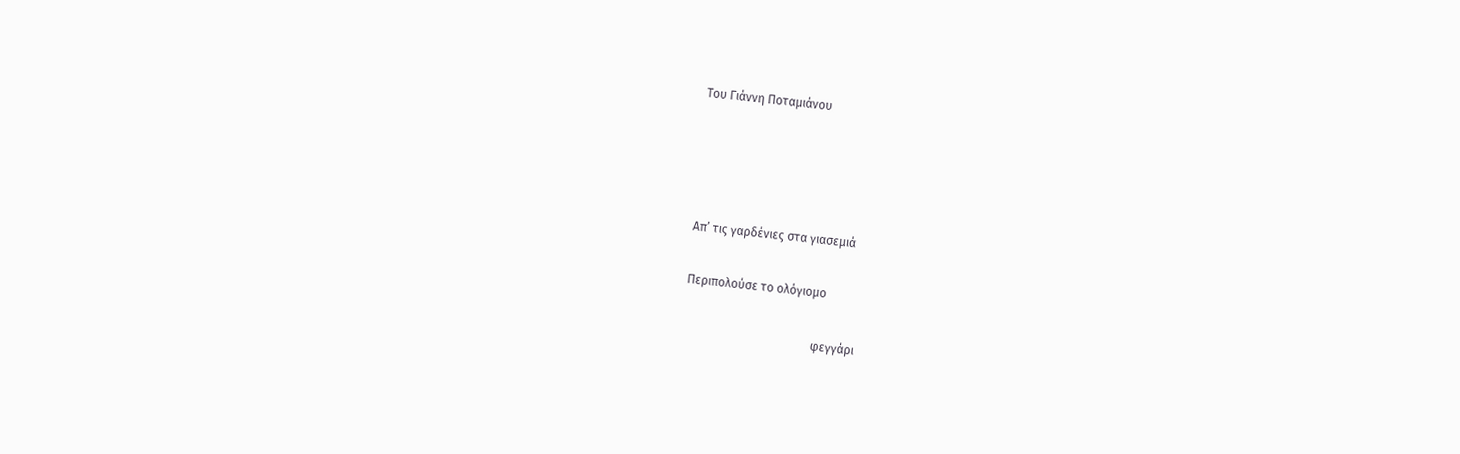Του Γιάννη Ποταμιάνου




Απ’ τις γαρδένιες στα γιασεμιά

Περιπολούσε το ολόγιομο

                                           φεγγάρι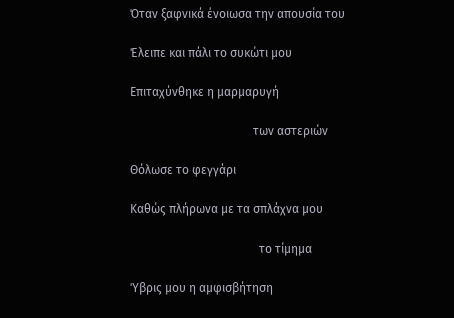Όταν ξαφνικά ένοιωσα την απουσία του

Έλειπε και πάλι το συκώτι μου

Επιταχύνθηκε η μαρμαρυγή

                                         των αστεριών

Θόλωσε το φεγγάρι

Καθώς πλήρωνα με τα σπλάχνα μου

                                           το τίμημα

Ύβρις μου η αμφισβήτηση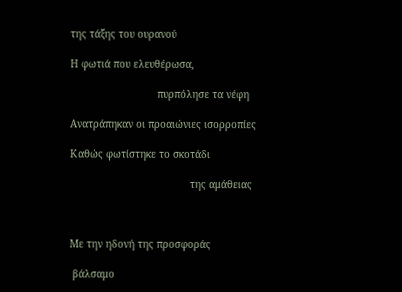της τάξης του ουρανού

Η φωτιά που ελευθέρωσα,

                             πυρπόλησε τα νέφη

Ανατράπηκαν οι προαιώνιες ισορροπίες

Καθώς φωτίστηκε το σκοτάδι

                                        της αμάθειας



Με την ηδονή της προσφοράς

 βάλσαμο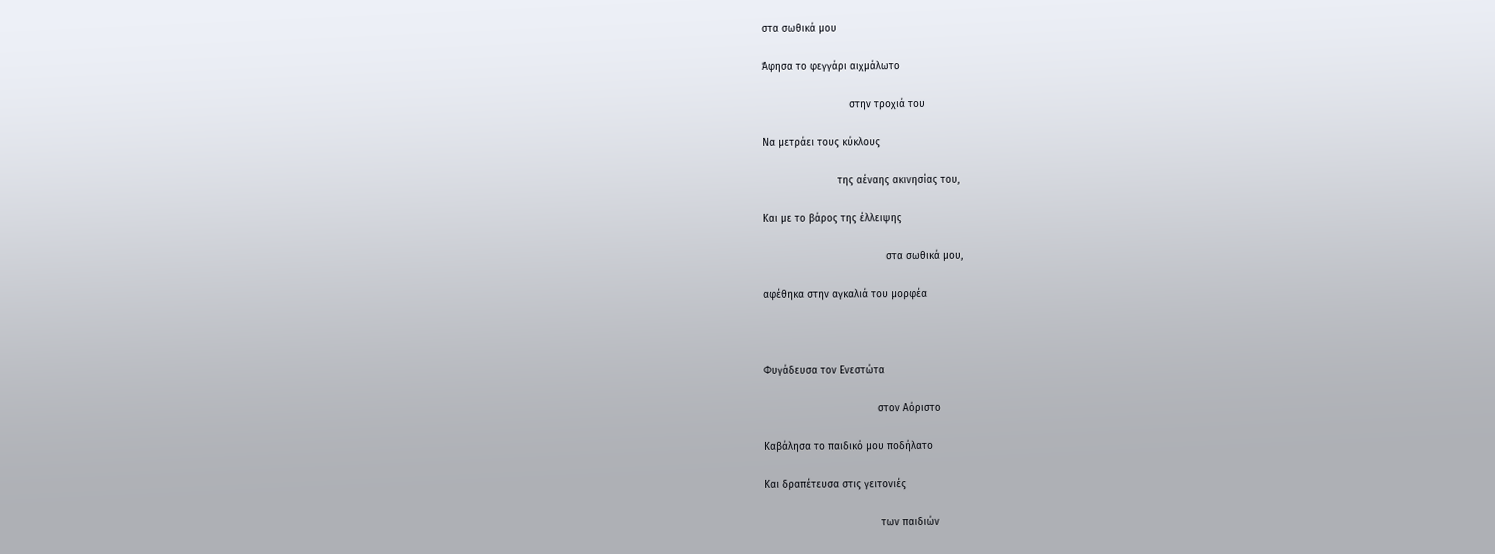στα σωθικά μου

Άφησα το φεγγάρι αιχμάλωτο

                             στην τροχιά του

Να μετράει τους κύκλους

                         της αέναης ακινησίας του,

Και με το βάρος της έλλειψης

                                         στα σωθικά μου,

αφέθηκα στην αγκαλιά του μορφέα



Φυγάδευσα τον Ενεστώτα

                                      στον Αόριστο

Καβάλησα το παιδικό μου ποδήλατο

Και δραπέτευσα στις γειτονιές

                                       των παιδιών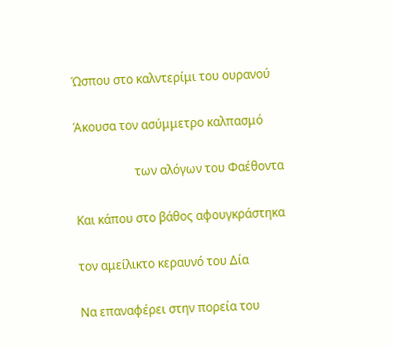Ώσπου στο καλντερίμι του ουρανού

Άκουσα τον ασύμμετρο καλπασμό

                    των αλόγων του Φαέθοντα

Και κάπου στο βάθος αφουγκράστηκα

τον αμείλικτο κεραυνό του Δία

Να επαναφέρει στην πορεία του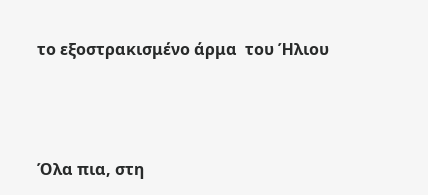το εξοστρακισμένο άρμα  του Ήλιου



Όλα πια, στη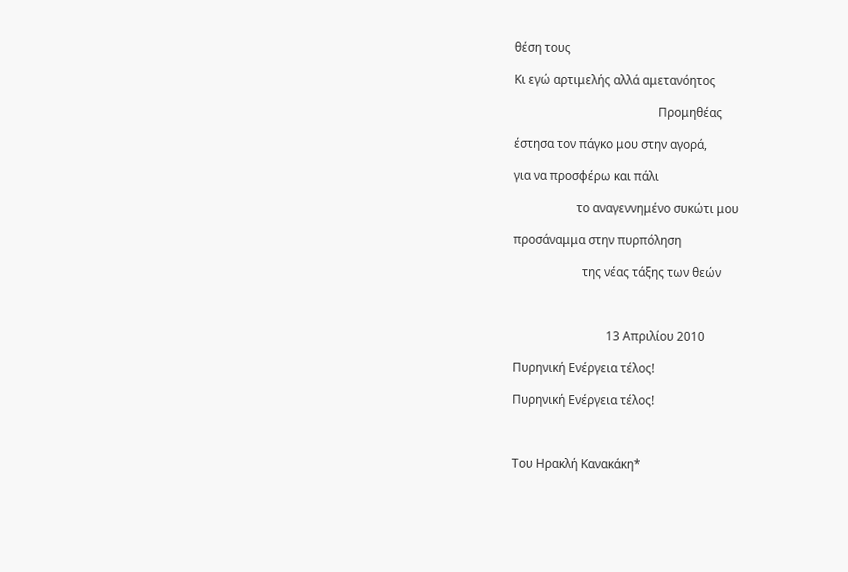θέση τους

Κι εγώ αρτιμελής αλλά αμετανόητος

                                                Προμηθέας

έστησα τον πάγκο μου στην αγορά,

για να προσφέρω και πάλι

                     το αναγεννημένο συκώτι μου

προσάναμμα στην πυρπόληση

                       της νέας τάξης των θεών



                               13 Απριλίου 2010

Πυρηνική Ενέργεια τέλος!

Πυρηνική Ενέργεια τέλος!



Του Hρακλή Kανακάκη*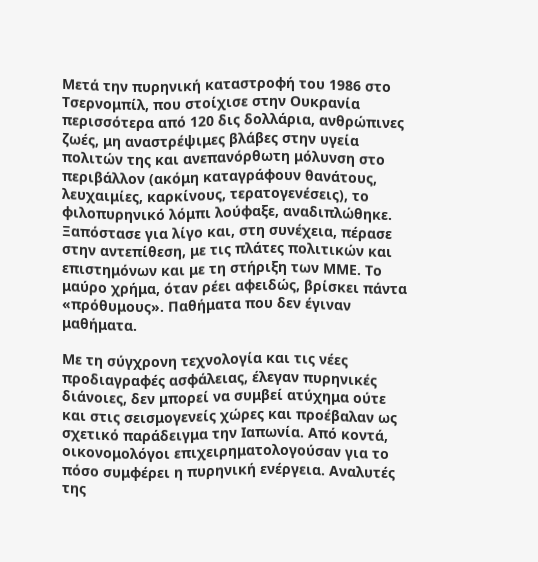Μετά την πυρηνική καταστροφή του 1986 στο Τσερνομπίλ, που στοίχισε στην Oυκρανία περισσότερα από 120 δις δολλάρια, ανθρώπινες ζωές, μη αναστρέψιμες βλάβες στην υγεία πολιτών της και ανεπανόρθωτη μόλυνση στο περιβάλλον (ακόμη καταγράφουν θανάτους, λευχαιμίες, καρκίνους, τερατογενέσεις), το φιλοπυρηνικό λόμπι λούφαξε, αναδιπλώθηκε. Ξαπόστασε για λίγο και, στη συνέχεια, πέρασε στην αντεπίθεση, με τις πλάτες πολιτικών και επιστημόνων και με τη στήριξη των ΜΜΕ. Το μαύρο χρήμα, όταν ρέει αφειδώς, βρίσκει πάντα «πρόθυμους». Παθήματα που δεν έγιναν μαθήματα.

Με τη σύγχρονη τεχνολογία και τις νέες προδιαγραφές ασφάλειας, έλεγαν πυρηνικές διάνοιες, δεν μπορεί να συμβεί ατύχημα ούτε και στις σεισμογενείς χώρες και προέβαλαν ως σχετικό παράδειγμα την Ιαπωνία. Από κοντά, οικονομολόγοι επιχειρηματολογούσαν για το πόσο συμφέρει η πυρηνική ενέργεια. Αναλυτές της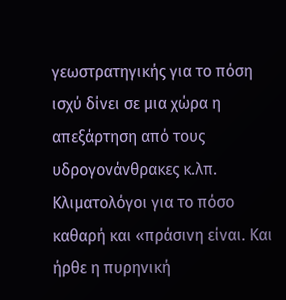γεωστρατηγικής για το πόση ισχύ δίνει σε μια χώρα η απεξάρτηση από τους υδρογονάνθρακες κ.λπ. Κλιματολόγοι για το πόσο καθαρή και «πράσινη είναι. Και ήρθε η πυρηνική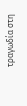τραγωδία στη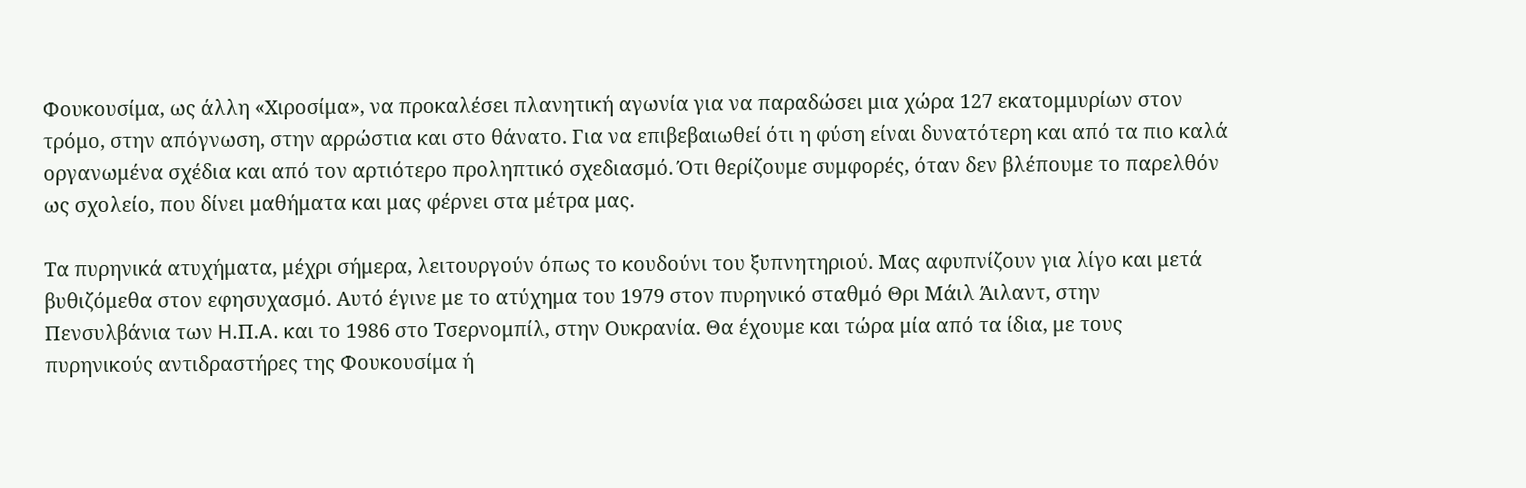Φουκουσίμα, ως άλλη «Χιροσίμα», να προκαλέσει πλανητική αγωνία για να παραδώσει μια χώρα 127 εκατομμυρίων στον τρόμο, στην απόγνωση, στην αρρώστια και στο θάνατο. Για να επιβεβαιωθεί ότι η φύση είναι δυνατότερη και από τα πιο καλά οργανωμένα σχέδια και από τον αρτιότερο προληπτικό σχεδιασμό. Ότι θερίζουμε συμφορές, όταν δεν βλέπουμε το παρελθόν ως σχολείο, που δίνει μαθήματα και μας φέρνει στα μέτρα μας.

Τα πυρηνικά ατυχήματα, μέχρι σήμερα, λειτουργούν όπως το κουδούνι του ξυπνητηριού. Μας αφυπνίζουν για λίγο και μετά βυθιζόμεθα στον εφησυχασμό. Αυτό έγινε με το ατύχημα του 1979 στον πυρηνικό σταθμό Θρι Μάιλ Άιλαντ, στην Πενσυλβάνια των H.Π.A. και το 1986 στο Τσερνομπίλ, στην Oυκρανία. Θα έχουμε και τώρα μία από τα ίδια, με τους πυρηνικούς αντιδραστήρες της Φουκουσίμα ή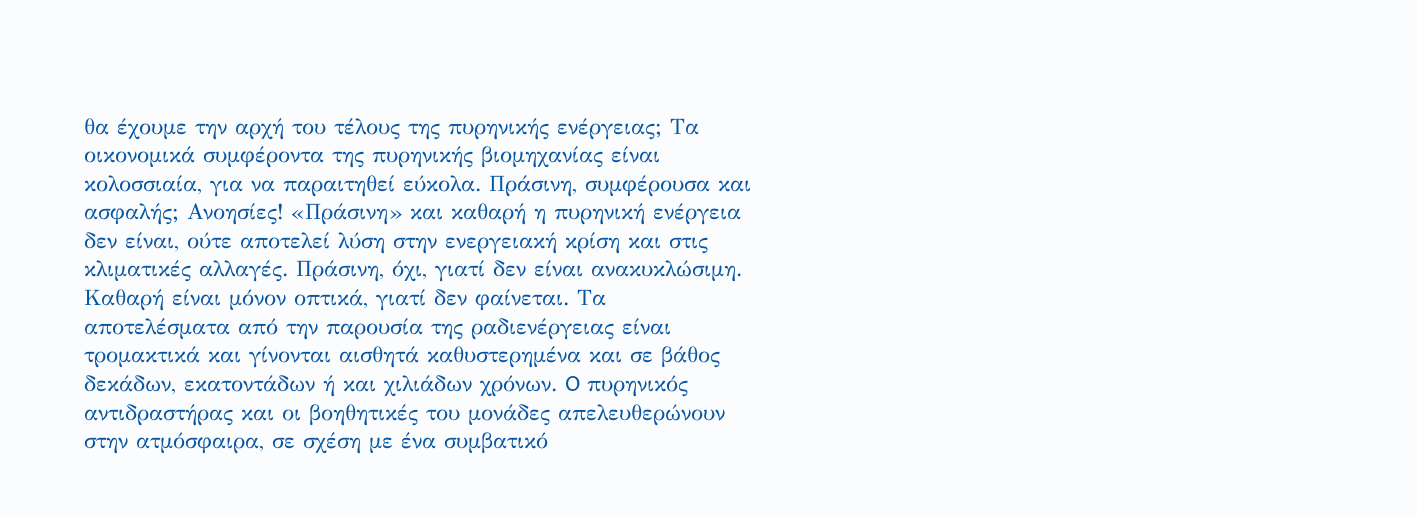θα έχουμε την αρχή του τέλους της πυρηνικής ενέργειας; Τα οικονομικά συμφέροντα της πυρηνικής βιομηχανίας είναι κολοσσιαία, για να παραιτηθεί εύκολα. Πράσινη, συμφέρουσα και ασφαλής; Ανοησίες! «Πράσινη» και καθαρή η πυρηνική ενέργεια δεν είναι, ούτε αποτελεί λύση στην ενεργειακή κρίση και στις κλιματικές αλλαγές. Πράσινη, όχι, γιατί δεν είναι ανακυκλώσιμη. Καθαρή είναι μόνον οπτικά, γιατί δεν φαίνεται. Τα αποτελέσματα από την παρουσία της ραδιενέργειας είναι τρομακτικά και γίνονται αισθητά καθυστερημένα και σε βάθος δεκάδων, εκατοντάδων ή και χιλιάδων χρόνων. O πυρηνικός αντιδραστήρας και οι βοηθητικές του μονάδες απελευθερώνουν στην ατμόσφαιρα, σε σχέση με ένα συμβατικό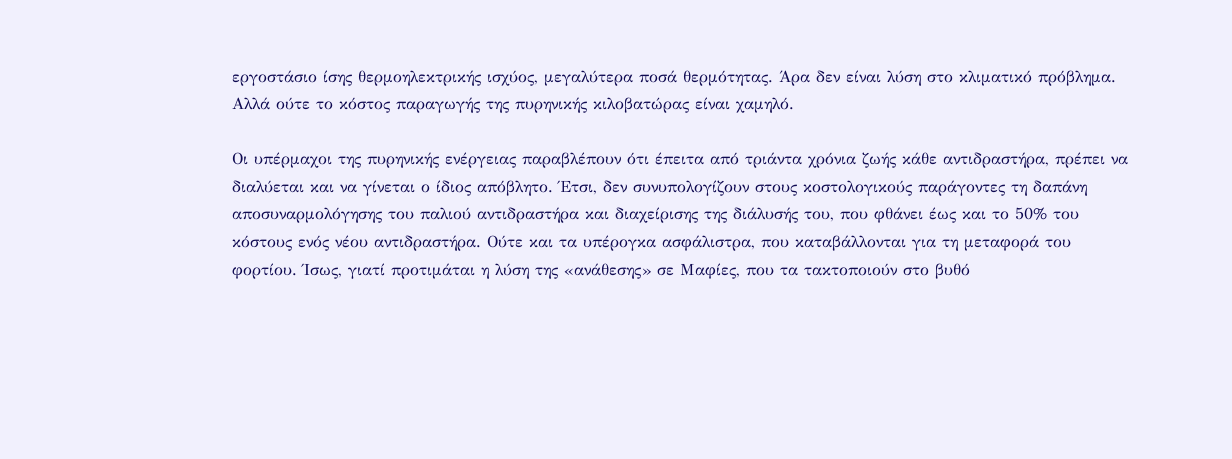εργοστάσιο ίσης θερμοηλεκτρικής ισχύος, μεγαλύτερα ποσά θερμότητας. Άρα δεν είναι λύση στο κλιματικό πρόβλημα. Αλλά ούτε το κόστος παραγωγής της πυρηνικής κιλοβατώρας είναι χαμηλό.

Oι υπέρμαχοι της πυρηνικής ενέργειας παραβλέπουν ότι έπειτα από τριάντα χρόνια ζωής κάθε αντιδραστήρα, πρέπει να διαλύεται και να γίνεται ο ίδιος απόβλητο. Έτσι, δεν συνυπολογίζουν στους κοστολογικούς παράγοντες τη δαπάνη αποσυναρμολόγησης του παλιού αντιδραστήρα και διαχείρισης της διάλυσής του, που φθάνει έως και το 50% του κόστους ενός νέου αντιδραστήρα. Oύτε και τα υπέρογκα ασφάλιστρα, που καταβάλλονται για τη μεταφορά του φορτίου. Ίσως, γιατί προτιμάται η λύση της «ανάθεσης» σε Μαφίες, που τα τακτοποιούν στο βυθό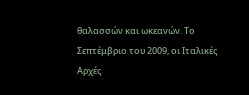θαλασσών και ωκεανών. Το Σεπτέμβριο του 2009, οι Ιταλικές Αρχές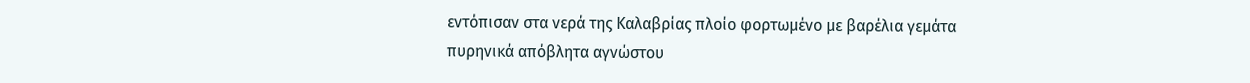εντόπισαν στα νερά της Καλαβρίας πλοίο φορτωμένο με βαρέλια γεμάτα πυρηνικά απόβλητα αγνώστου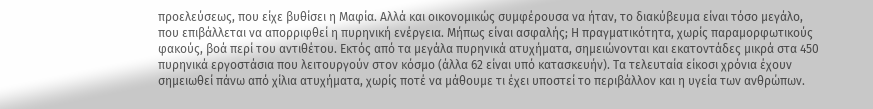προελεύσεως, που είχε βυθίσει η Μαφία. Αλλά και οικονομικώς συμφέρουσα να ήταν, το διακύβευμα είναι τόσο μεγάλο, που επιβάλλεται να απορριφθεί η πυρηνική ενέργεια. Μήπως είναι ασφαλής; Η πραγματικότητα, χωρίς παραμορφωτικούς φακούς, βοά περί του αντιθέτου. Εκτός από τα μεγάλα πυρηνικά ατυχήματα, σημειώνονται και εκατοντάδες μικρά στα 450 πυρηνικά εργοστάσια που λειτουργούν στον κόσμο (άλλα 62 είναι υπό κατασκευήν). Τα τελευταία είκοσι χρόνια έχουν σημειωθεί πάνω από χίλια ατυχήματα, χωρίς ποτέ να μάθουμε τι έχει υποστεί το περιβάλλον και η υγεία των ανθρώπων.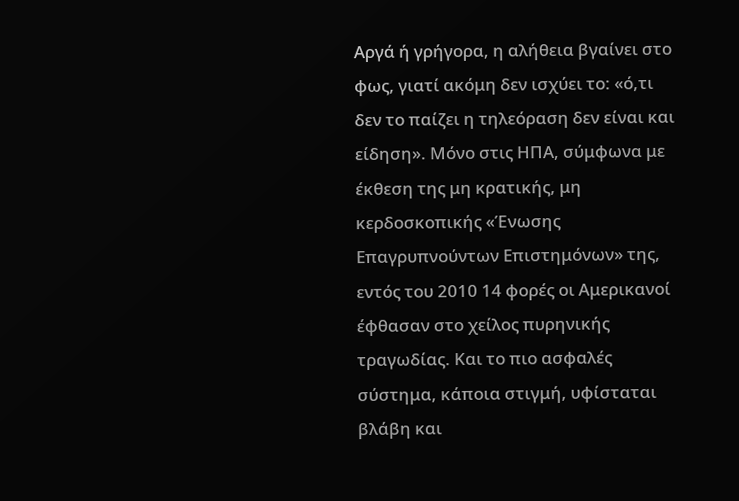Αργά ή γρήγορα, η αλήθεια βγαίνει στο φως, γιατί ακόμη δεν ισχύει το: «ό,τι δεν το παίζει η τηλεόραση δεν είναι και είδηση». Μόνο στις ΗΠΑ, σύμφωνα με έκθεση της μη κρατικής, μη κερδοσκοπικής «Ένωσης Επαγρυπνούντων Επιστημόνων» της, εντός του 2010 14 φορές οι Αμερικανοί έφθασαν στο χείλος πυρηνικής τραγωδίας. Και το πιο ασφαλές σύστημα, κάποια στιγμή, υφίσταται βλάβη και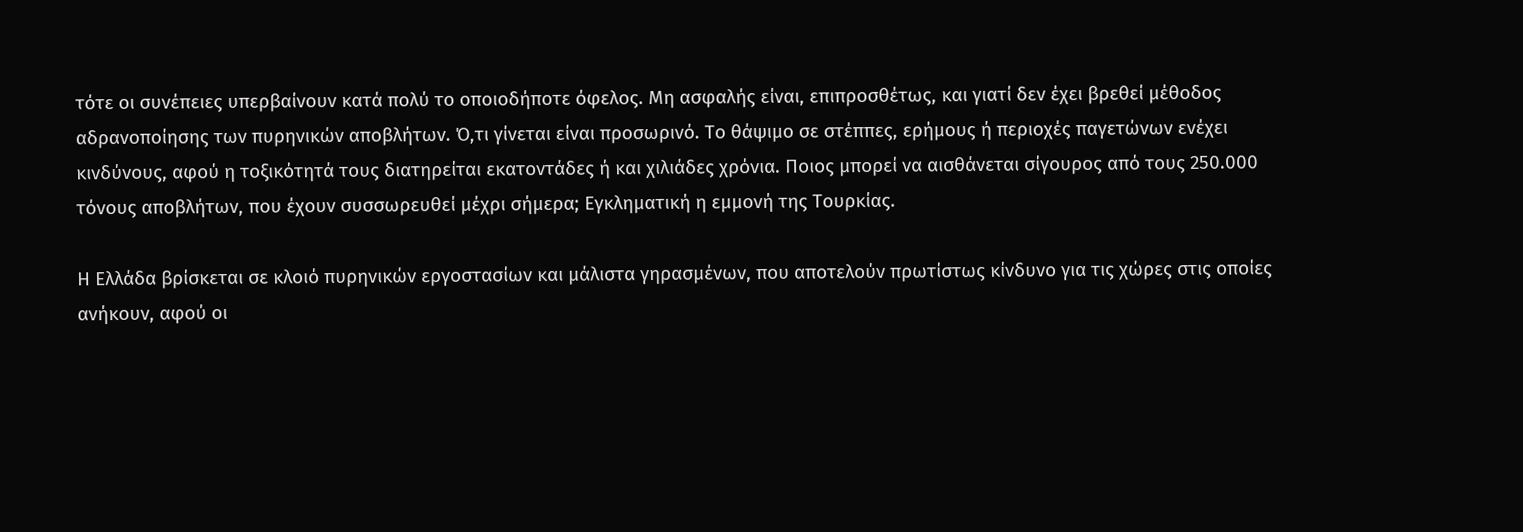τότε οι συνέπειες υπερβαίνουν κατά πολύ το οποιοδήποτε όφελος. Μη ασφαλής είναι, επιπροσθέτως, και γιατί δεν έχει βρεθεί μέθοδος αδρανοποίησης των πυρηνικών αποβλήτων. Ό,τι γίνεται είναι προσωρινό. Το θάψιμο σε στέππες, ερήμους ή περιοχές παγετώνων ενέχει κινδύνους, αφού η τοξικότητά τους διατηρείται εκατοντάδες ή και χιλιάδες χρόνια. Ποιος μπορεί να αισθάνεται σίγουρος από τους 250.000 τόνους αποβλήτων, που έχουν συσσωρευθεί μέχρι σήμερα; Εγκληματική η εμμονή της Τουρκίας.

Η Ελλάδα βρίσκεται σε κλοιό πυρηνικών εργοστασίων και μάλιστα γηρασμένων, που αποτελούν πρωτίστως κίνδυνο για τις χώρες στις οποίες ανήκουν, αφού οι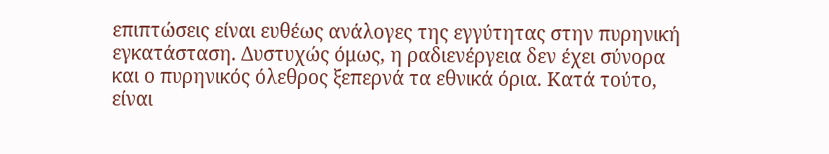επιπτώσεις είναι ευθέως ανάλογες της εγγύτητας στην πυρηνική εγκατάσταση. Δυστυχώς όμως, η ραδιενέργεια δεν έχει σύνορα και ο πυρηνικός όλεθρος ξεπερνά τα εθνικά όρια. Κατά τούτο, είναι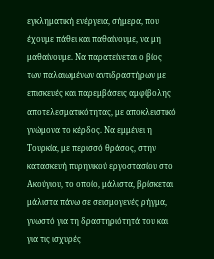εγκληματική ενέργεια, σήμερα, που έχουμε πάθει και παθαίνουμε, να μη μαθαίνουμε. Να παρατείνεται ο βίος των παλαιωμένων αντιδραστήρων με επισκευές και παρεμβάσεις αμφίβολης αποτελεσματικότητας, με αποκλειστικό γνώμονα το κέρδος. Να εμμένει η Τουρκία, με περισσό θράσος, στην κατασκευή πυρηνικού εργοστασίου στο Ακούγιου, το οποίο, μάλιστα, βρίσκεται μάλιστα πάνω σε σεισμογενές ρήγμα, γνωστό για τη δραστηριότητά του και για τις ισχυρές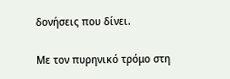δονήσεις που δίνει.

Με τον πυρηνικό τρόμο στη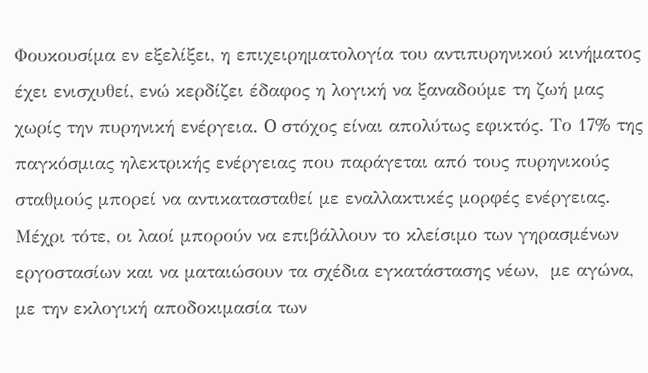Φουκουσίμα εν εξελίξει, η επιχειρηματολογία του αντιπυρηνικού κινήματος έχει ενισχυθεί, ενώ κερδίζει έδαφος η λογική να ξαναδούμε τη ζωή μας χωρίς την πυρηνική ενέργεια. O στόχος είναι απολύτως εφικτός. Το 17% της παγκόσμιας ηλεκτρικής ενέργειας που παράγεται από τους πυρηνικούς σταθμούς μπορεί να αντικατασταθεί με εναλλακτικές μορφές ενέργειας. Μέχρι τότε, οι λαοί μπορούν να επιβάλλουν το κλείσιμο των γηρασμένων εργοστασίων και να ματαιώσουν τα σχέδια εγκατάστασης νέων,  με αγώνα,  με την εκλογική αποδοκιμασία των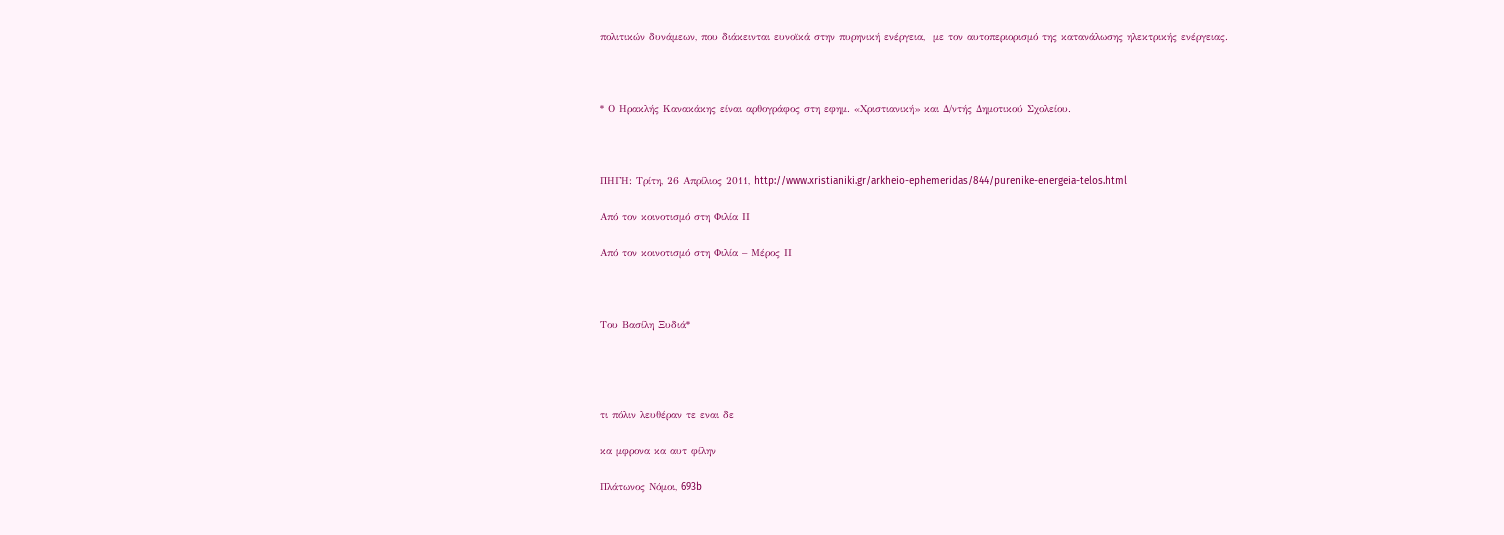πολιτικών δυνάμεων, που διάκεινται ευνοϊκά στην πυρηνική ενέργεια,  με τον αυτοπεριορισμό της κατανάλωσης ηλεκτρικής ενέργειας.



* Ο Hρακλής Kανακάκης είναι αρθογράφος στη εφημ. «Χριστιανική» και Δ/ντής Δημοτικού Σχολείου.



ΠΗΓΗ: Τρίτη, 26 Απρίλιος 2011, http://www.xristianiki.gr/arkheio-ephemeridas/844/purenike-energeia-telos.html

Από τον κοινοτισμό στη Φιλία IΙ

Από τον κοινοτισμό στη Φιλία – Μέρος ΙΙ



Του Βασίλη Ξυδιά*




τι πόλιν λευθέραν τε εναι δε

κα μφρονα κα αυτ φίλην

Πλάτωνος Νόμοι, 693b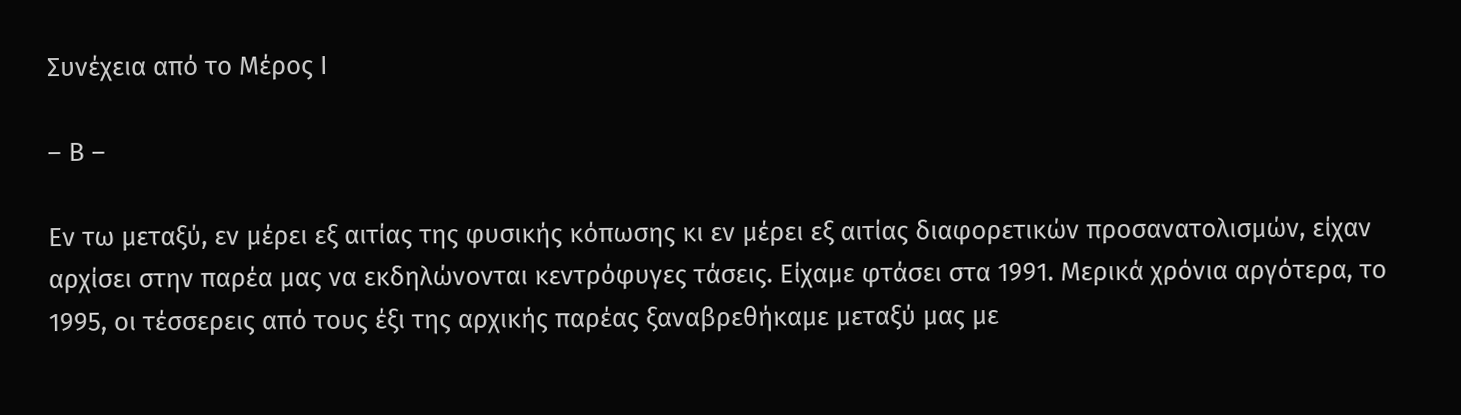Συνέχεια από το Μέρος Ι

– Β –

Εν τω μεταξύ, εν μέρει εξ αιτίας της φυσικής κόπωσης κι εν μέρει εξ αιτίας διαφορετικών προσανατολισμών, είχαν αρχίσει στην παρέα μας να εκδηλώνονται κεντρόφυγες τάσεις. Είχαμε φτάσει στα 1991. Μερικά χρόνια αργότερα, το 1995, οι τέσσερεις από τους έξι της αρχικής παρέας ξαναβρεθήκαμε μεταξύ μας με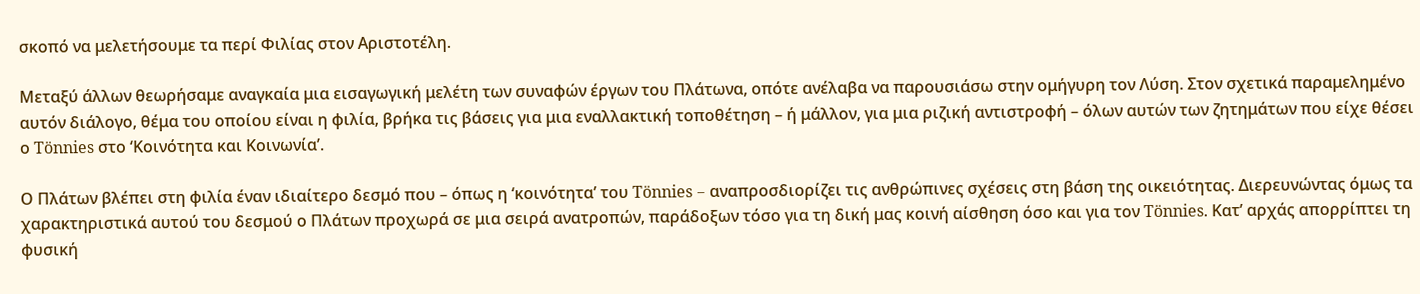σκοπό να μελετήσουμε τα περί Φιλίας στον Αριστοτέλη.

Μεταξύ άλλων θεωρήσαμε αναγκαία μια εισαγωγική μελέτη των συναφών έργων του Πλάτωνα, οπότε ανέλαβα να παρουσιάσω στην ομήγυρη τον Λύση. Στον σχετικά παραμελημένο αυτόν διάλογο, θέμα του οποίου είναι η φιλία, βρήκα τις βάσεις για μια εναλλακτική τοποθέτηση – ή μάλλον, για μια ριζική αντιστροφή – όλων αυτών των ζητημάτων που είχε θέσει ο Tönnies στο ‘Κοινότητα και Κοινωνία’.

Ο Πλάτων βλέπει στη φιλία έναν ιδιαίτερο δεσμό που – όπως η ‘κοινότητα’ του Tönnies – αναπροσδιορίζει τις ανθρώπινες σχέσεις στη βάση της οικειότητας. Διερευνώντας όμως τα χαρακτηριστικά αυτού του δεσμού ο Πλάτων προχωρά σε μια σειρά ανατροπών, παράδοξων τόσο για τη δική μας κοινή αίσθηση όσο και για τον Tönnies. Κατ’ αρχάς απορρίπτει τη φυσική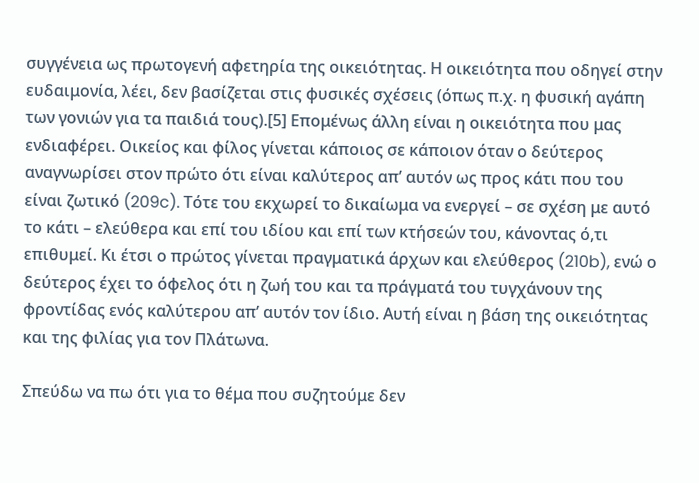συγγένεια ως πρωτογενή αφετηρία της οικειότητας. Η οικειότητα που οδηγεί στην ευδαιμονία, λέει, δεν βασίζεται στις φυσικές σχέσεις (όπως π.χ. η φυσική αγάπη των γονιών για τα παιδιά τους).[5] Επομένως άλλη είναι η οικειότητα που μας ενδιαφέρει. Οικείος και φίλος γίνεται κάποιος σε κάποιον όταν ο δεύτερος αναγνωρίσει στον πρώτο ότι είναι καλύτερος απ’ αυτόν ως προς κάτι που του είναι ζωτικό (209c). Τότε του εκχωρεί το δικαίωμα να ενεργεί – σε σχέση με αυτό το κάτι – ελεύθερα και επί του ιδίου και επί των κτήσεών του, κάνοντας ό,τι επιθυμεί. Κι έτσι ο πρώτος γίνεται πραγματικά άρχων και ελεύθερος (210b), ενώ ο δεύτερος έχει το όφελος ότι η ζωή του και τα πράγματά του τυγχάνουν της φροντίδας ενός καλύτερου απ’ αυτόν τον ίδιο. Αυτή είναι η βάση της οικειότητας και της φιλίας για τον Πλάτωνα.

Σπεύδω να πω ότι για το θέμα που συζητούμε δεν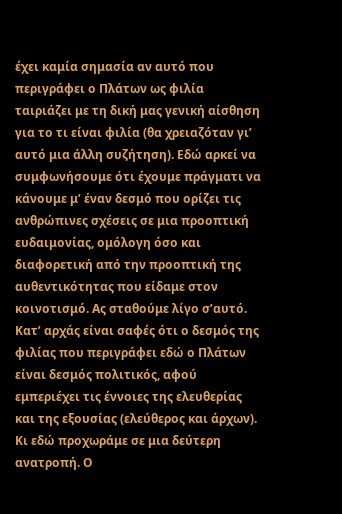έχει καμία σημασία αν αυτό που περιγράφει ο Πλάτων ως φιλία ταιριάζει με τη δική μας γενική αίσθηση για το τι είναι φιλία (θα χρειαζόταν γι’ αυτό μια άλλη συζήτηση). Εδώ αρκεί να συμφωνήσουμε ότι έχουμε πράγματι να κάνουμε μ’ έναν δεσμό που ορίζει τις ανθρώπινες σχέσεις σε μια προοπτική ευδαιμονίας, ομόλογη όσο και διαφορετική από την προοπτική της αυθεντικότητας που είδαμε στον κοινοτισμό. Ας σταθούμε λίγο σ’αυτό. Κατ’ αρχάς είναι σαφές ότι ο δεσμός της φιλίας που περιγράφει εδώ ο Πλάτων είναι δεσμός πολιτικός, αφού εμπεριέχει τις έννοιες της ελευθερίας και της εξουσίας (ελεύθερος και άρχων). Κι εδώ προχωράμε σε μια δεύτερη ανατροπή. Ο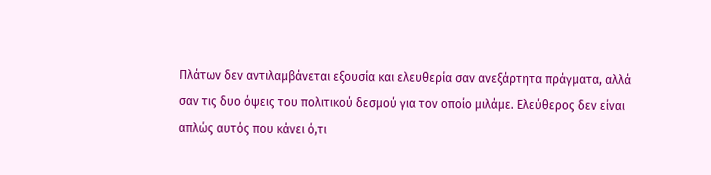Πλάτων δεν αντιλαμβάνεται εξουσία και ελευθερία σαν ανεξάρτητα πράγματα, αλλά σαν τις δυο όψεις του πολιτικού δεσμού για τον οποίο μιλάμε. Ελεύθερος δεν είναι απλώς αυτός που κάνει ό,τι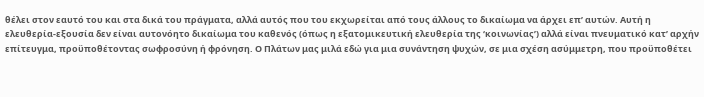θέλει στον εαυτό του και στα δικά του πράγματα, αλλά αυτός που του εκχωρείται από τους άλλους το δικαίωμα να άρχει επ’ αυτών. Αυτή η ελευθερία-εξουσία δεν είναι αυτονόητο δικαίωμα του καθενός (όπως η εξατομικευτική ελευθερία της ‘κοινωνίας’) αλλά είναι πνευματικό κατ’ αρχήν επίτευγμα, προϋποθέτοντας σωφροσύνη ή φρόνηση. Ο Πλάτων μας μιλά εδώ για μια συνάντηση ψυχών, σε μια σχέση ασύμμετρη, που προϋποθέτει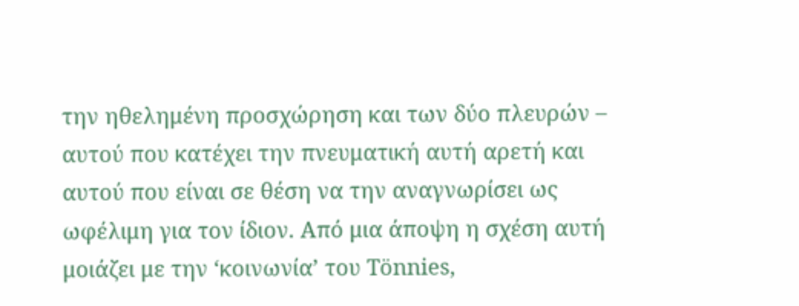την ηθελημένη προσχώρηση και των δύο πλευρών – αυτού που κατέχει την πνευματική αυτή αρετή και αυτού που είναι σε θέση να την αναγνωρίσει ως ωφέλιμη για τον ίδιον. Από μια άποψη η σχέση αυτή μοιάζει με την ‘κοινωνία’ του Tönnies,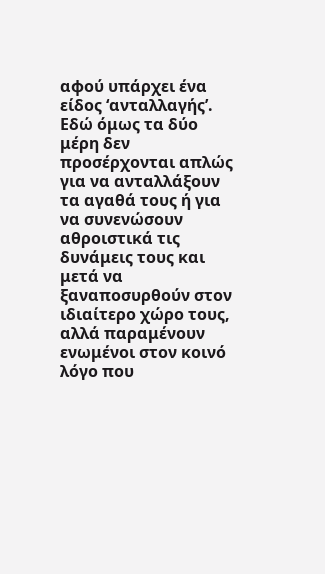αφού υπάρχει ένα είδος ‘ανταλλαγής’. Εδώ όμως τα δύο μέρη δεν προσέρχονται απλώς για να ανταλλάξουν τα αγαθά τους ή για να συνενώσουν αθροιστικά τις δυνάμεις τους και μετά να ξαναποσυρθούν στον ιδιαίτερο χώρο τους, αλλά παραμένουν ενωμένοι στον κοινό λόγο που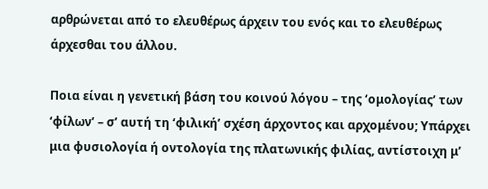αρθρώνεται από το ελευθέρως άρχειν του ενός και το ελευθέρως άρχεσθαι του άλλου.

Ποια είναι η γενετική βάση του κοινού λόγου – της ‘ομολογίας’ των ‘φίλων’ – σ’ αυτή τη ‘φιλική’ σχέση άρχοντος και αρχομένου; Υπάρχει μια φυσιολογία ή οντολογία της πλατωνικής φιλίας, αντίστοιχη μ’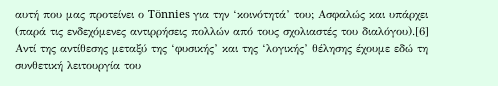αυτή που μας προτείνει ο Tönnies για την ‘κοινότητά’ του; Ασφαλώς και υπάρχει (παρά τις ενδεχόμενες αντιρρήσεις πολλών από τους σχολιαστές του διαλόγου).[6] Αντί της αντίθεσης μεταξύ της ‘φυσικής’ και της ‘λογικής’ θέλησης έχουμε εδώ τη συνθετική λειτουργία του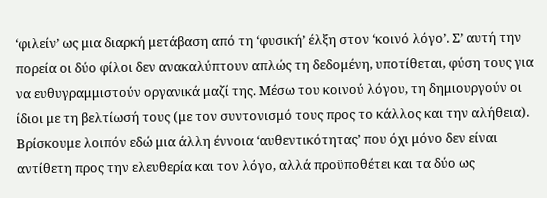‘φιλείν’ ως μια διαρκή μετάβαση από τη ‘φυσική’ έλξη στον ‘κοινό λόγο’. Σ’ αυτή την πορεία οι δύο φίλοι δεν ανακαλύπτουν απλώς τη δεδομένη, υποτίθεται, φύση τους για να ευθυγραμμιστούν οργανικά μαζί της. Μέσω του κοινού λόγου, τη δημιουργούν οι ίδιοι με τη βελτίωσή τους (με τον συντονισμό τους προς το κάλλος και την αλήθεια). Βρίσκουμε λοιπόν εδώ μια άλλη έννοια ‘αυθεντικότητας’ που όχι μόνο δεν είναι αντίθετη προς την ελευθερία και τον λόγο, αλλά προϋποθέτει και τα δύο ως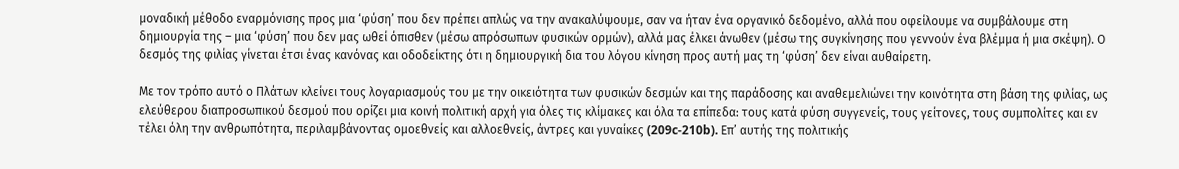μοναδική μέθοδο εναρμόνισης προς μια ‘φύση’ που δεν πρέπει απλώς να την ανακαλύψουμε, σαν να ήταν ένα οργανικό δεδομένο, αλλά που οφείλουμε να συμβάλουμε στη δημιουργία της – μια ‘φύση’ που δεν μας ωθεί όπισθεν (μέσω απρόσωπων φυσικών ορμών), αλλά μας έλκει άνωθεν (μέσω της συγκίνησης που γεννούν ένα βλέμμα ή μια σκέψη). Ο δεσμός της φιλίας γίνεται έτσι ένας κανόνας και οδοδείκτης ότι η δημιουργική δια του λόγου κίνηση προς αυτή μας τη ‘φύση’ δεν είναι αυθαίρετη.

Με τον τρόπο αυτό ο Πλάτων κλείνει τους λογαριασμούς του με την οικειότητα των φυσικών δεσμών και της παράδοσης και αναθεμελιώνει την κοινότητα στη βάση της φιλίας, ως ελεύθερου διαπροσωπικού δεσμού που ορίζει μια κοινή πολιτική αρχή για όλες τις κλίμακες και όλα τα επίπεδα: τους κατά φύση συγγενείς, τους γείτονες, τους συμπολίτες και εν τέλει όλη την ανθρωπότητα, περιλαμβάνοντας ομοεθνείς και αλλοεθνείς, άντρες και γυναίκες (209c-210b). Επ’ αυτής της πολιτικής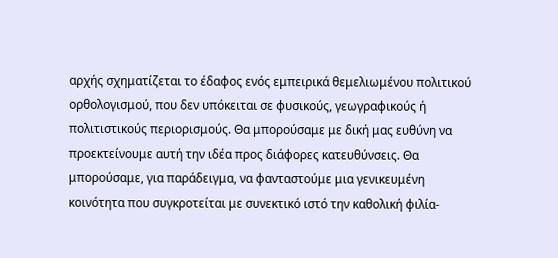αρχής σχηματίζεται το έδαφος ενός εμπειρικά θεμελιωμένου πολιτικού ορθολογισμού, που δεν υπόκειται σε φυσικούς, γεωγραφικούς ή πολιτιστικούς περιορισμούς. Θα μπορούσαμε με δική μας ευθύνη να προεκτείνουμε αυτή την ιδέα προς διάφορες κατευθύνσεις. Θα μπορούσαμε, για παράδειγμα, να φανταστούμε μια γενικευμένη κοινότητα που συγκροτείται με συνεκτικό ιστό την καθολική φιλία-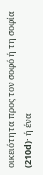οικειότητα προς τον σοφό ή τη σοφία (210d)· ή ένα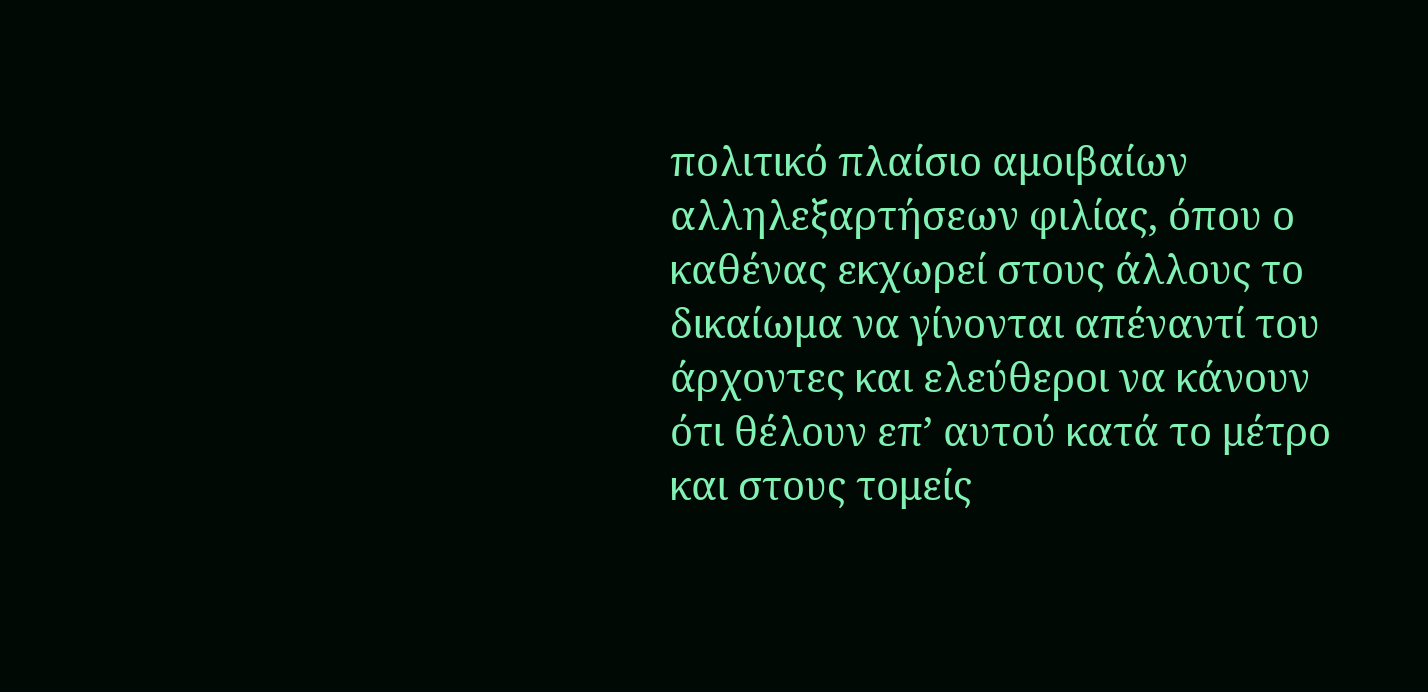πολιτικό πλαίσιο αμοιβαίων αλληλεξαρτήσεων φιλίας, όπου ο καθένας εκχωρεί στους άλλους το δικαίωμα να γίνονται απέναντί του άρχοντες και ελεύθεροι να κάνουν ότι θέλουν επ’ αυτού κατά το μέτρο και στους τομείς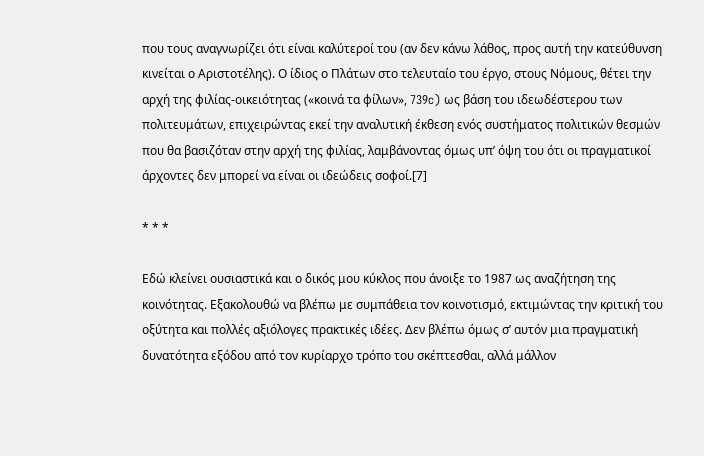που τους αναγνωρίζει ότι είναι καλύτεροί του (αν δεν κάνω λάθος, προς αυτή την κατεύθυνση κινείται ο Αριστοτέλης). Ο ίδιος ο Πλάτων στο τελευταίο του έργο, στους Νόμους, θέτει την αρχή της φιλίας-οικειότητας («κοινά τα φίλων», 739c) ως βάση του ιδεωδέστερου των πολιτευμάτων, επιχειρώντας εκεί την αναλυτική έκθεση ενός συστήματος πολιτικών θεσμών που θα βασιζόταν στην αρχή της φιλίας, λαμβάνοντας όμως υπ’ όψη του ότι οι πραγματικοί άρχοντες δεν μπορεί να είναι οι ιδεώδεις σοφοί.[7]

* * *

Εδώ κλείνει ουσιαστικά και ο δικός μου κύκλος που άνοιξε το 1987 ως αναζήτηση της κοινότητας. Εξακολουθώ να βλέπω με συμπάθεια τον κοινοτισμό, εκτιμώντας την κριτική του οξύτητα και πολλές αξιόλογες πρακτικές ιδέες. Δεν βλέπω όμως σ’ αυτόν μια πραγματική δυνατότητα εξόδου από τον κυρίαρχο τρόπο του σκέπτεσθαι, αλλά μάλλον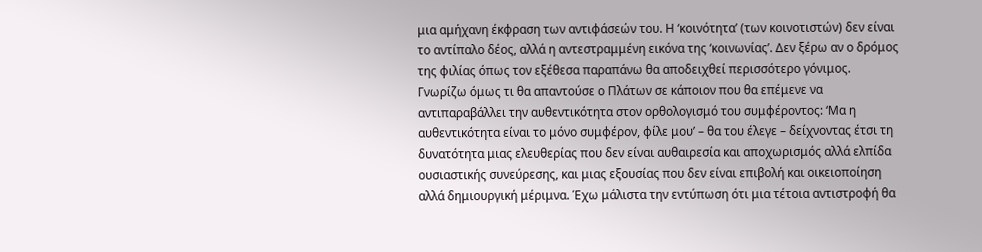μια αμήχανη έκφραση των αντιφάσεών του. Η ‘κοινότητα’ (των κοινοτιστών) δεν είναι το αντίπαλο δέος, αλλά η αντεστραμμένη εικόνα της ‘κοινωνίας’. Δεν ξέρω αν ο δρόμος της φιλίας όπως τον εξέθεσα παραπάνω θα αποδειχθεί περισσότερο γόνιμος. Γνωρίζω όμως τι θα απαντούσε ο Πλάτων σε κάποιον που θα επέμενε να αντιπαραβάλλει την αυθεντικότητα στον ορθολογισμό του συμφέροντος: ‘Μα η αυθεντικότητα είναι το μόνο συμφέρον, φίλε μου’ – θα του έλεγε – δείχνοντας έτσι τη δυνατότητα μιας ελευθερίας που δεν είναι αυθαιρεσία και αποχωρισμός αλλά ελπίδα ουσιαστικής συνεύρεσης, και μιας εξουσίας που δεν είναι επιβολή και οικειοποίηση αλλά δημιουργική μέριμνα. Έχω μάλιστα την εντύπωση ότι μια τέτοια αντιστροφή θα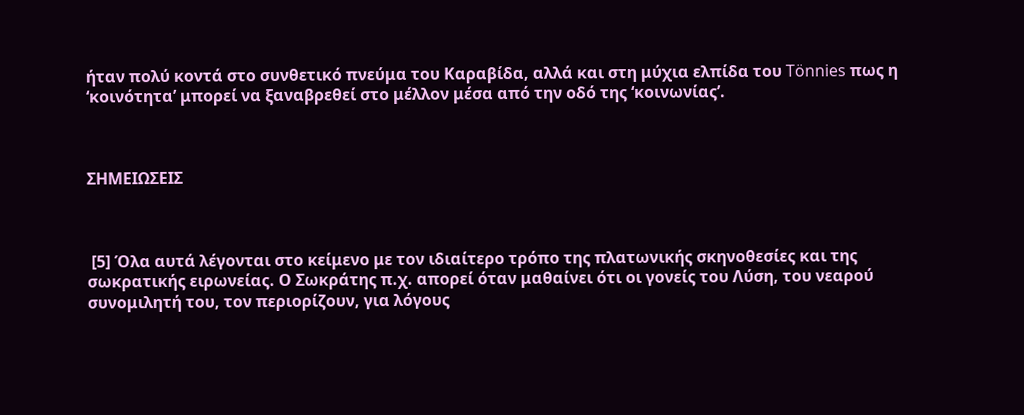ήταν πολύ κοντά στο συνθετικό πνεύμα του Καραβίδα, αλλά και στη μύχια ελπίδα του Tönnies πως η ‘κοινότητα’ μπορεί να ξαναβρεθεί στο μέλλον μέσα από την οδό της ‘κοινωνίας’.



ΣΗΜΕΙΩΣΕΙΣ



 [5] Όλα αυτά λέγονται στο κείμενο με τον ιδιαίτερο τρόπο της πλατωνικής σκηνοθεσίες και της σωκρατικής ειρωνείας. Ο Σωκράτης π.χ. απορεί όταν μαθαίνει ότι οι γονείς του Λύση, του νεαρού συνομιλητή του, τον περιορίζουν, για λόγους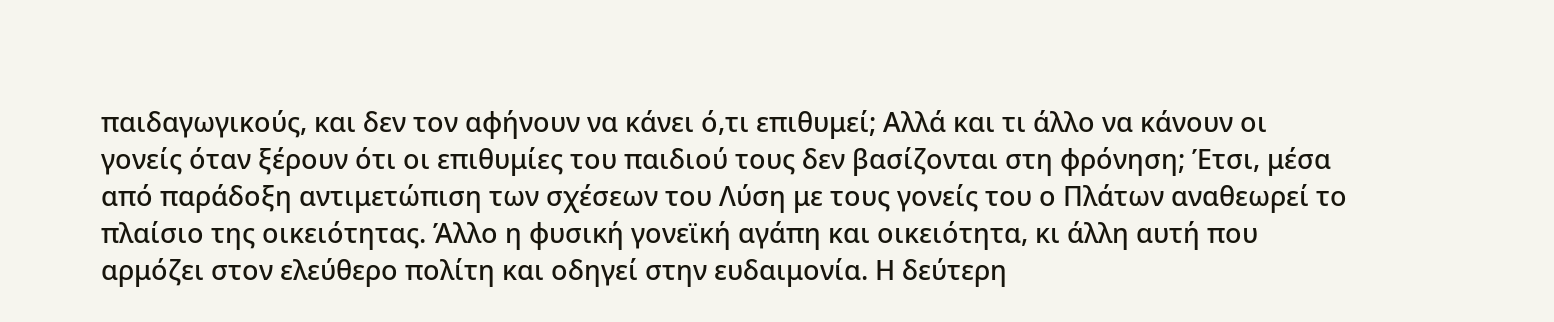παιδαγωγικούς, και δεν τον αφήνουν να κάνει ό,τι επιθυμεί; Αλλά και τι άλλο να κάνουν οι γονείς όταν ξέρουν ότι οι επιθυμίες του παιδιού τους δεν βασίζονται στη φρόνηση; Έτσι, μέσα από παράδοξη αντιμετώπιση των σχέσεων του Λύση με τους γονείς του ο Πλάτων αναθεωρεί το πλαίσιο της οικειότητας. Άλλο η φυσική γονεϊκή αγάπη και οικειότητα, κι άλλη αυτή που αρμόζει στον ελεύθερο πολίτη και οδηγεί στην ευδαιμονία. Η δεύτερη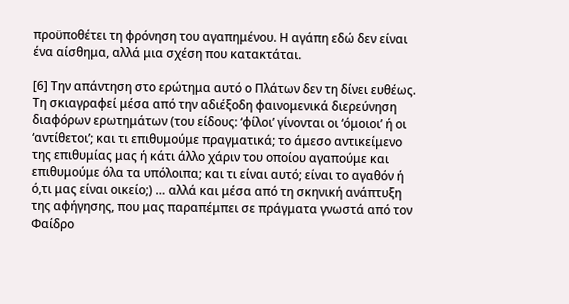προϋποθέτει τη φρόνηση του αγαπημένου. Η αγάπη εδώ δεν είναι ένα αίσθημα, αλλά μια σχέση που κατακτάται.

[6] Την απάντηση στο ερώτημα αυτό ο Πλάτων δεν τη δίνει ευθέως. Τη σκιαγραφεί μέσα από την αδιέξοδη φαινομενικά διερεύνηση διαφόρων ερωτημάτων (του είδους: ‘φίλοι’ γίνονται οι ‘όμοιοι’ ή οι ‘αντίθετοι’; και τι επιθυμούμε πραγματικά; το άμεσο αντικείμενο της επιθυμίας μας ή κάτι άλλο χάριν του οποίου αγαπούμε και επιθυμούμε όλα τα υπόλοιπα; και τι είναι αυτό; είναι το αγαθόν ή ό,τι μας είναι οικείο;) … αλλά και μέσα από τη σκηνική ανάπτυξη της αφήγησης, που μας παραπέμπει σε πράγματα γνωστά από τον Φαίδρο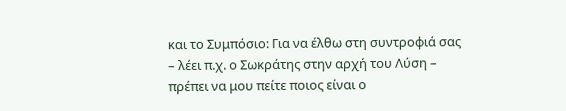και το Συμπόσιο: Για να έλθω στη συντροφιά σας – λέει π.χ. ο Σωκράτης στην αρχή του Λύση – πρέπει να μου πείτε ποιος είναι ο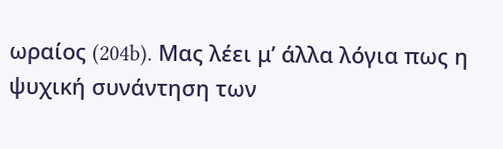ωραίος (204b). Μας λέει μ’ άλλα λόγια πως η ψυχική συνάντηση των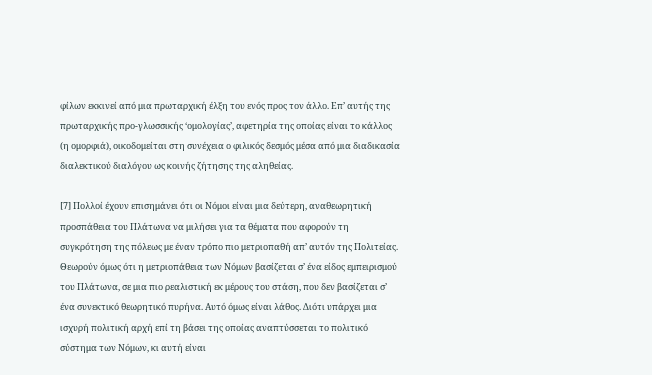φίλων εκκινεί από μια πρωταρχική έλξη του ενός προς τον άλλο. Επ’ αυτής της πρωταρχικής προ-γλωσσικής ‘ομολογίας’, αφετηρία της οποίας είναι το κάλλος (η ομορφιά), οικοδομείται στη συνέχεια ο φιλικός δεσμός μέσα από μια διαδικασία διαλεκτικού διαλόγου ως κοινής ζήτησης της αληθείας.

[7] Πολλοί έχουν επισημάνει ότι οι Νόμοι είναι μια δεύτερη, αναθεωρητική προσπάθεια του Πλάτωνα να μιλήσει για τα θέματα που αφορούν τη συγκρότηση της πόλεως με έναν τρόπο πιο μετριοπαθή απ’ αυτόν της Πολιτείας. Θεωρούν όμως ότι η μετριοπάθεια των Νόμων βασίζεται σ’ ένα είδος εμπειρισμού του Πλάτωνα, σε μια πιο ρεαλιστική εκ μέρους του στάση, που δεν βασίζεται σ’ ένα συνεκτικό θεωρητικό πυρήνα. Αυτό όμως είναι λάθος. Διότι υπάρχει μια ισχυρή πολιτική αρχή επί τη βάσει της οποίας αναπτύσσεται το πολιτικό σύστημα των Νόμων, κι αυτή είναι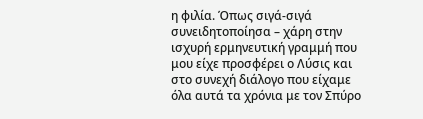η φιλία. Όπως σιγά-σιγά συνειδητοποίησα – χάρη στην ισχυρή ερμηνευτική γραμμή που μου είχε προσφέρει ο Λύσις και στο συνεχή διάλογο που είχαμε όλα αυτά τα χρόνια με τον Σπύρο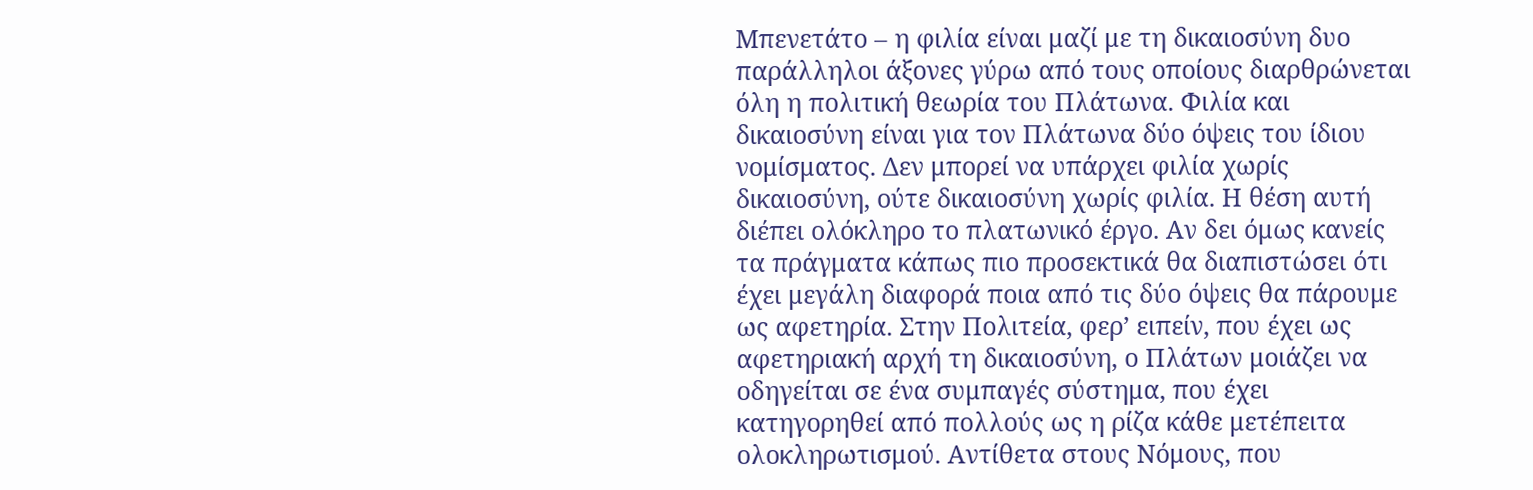Μπενετάτο – η φιλία είναι μαζί με τη δικαιοσύνη δυο παράλληλοι άξονες γύρω από τους οποίους διαρθρώνεται όλη η πολιτική θεωρία του Πλάτωνα. Φιλία και δικαιοσύνη είναι για τον Πλάτωνα δύο όψεις του ίδιου νομίσματος. Δεν μπορεί να υπάρχει φιλία χωρίς δικαιοσύνη, ούτε δικαιοσύνη χωρίς φιλία. Η θέση αυτή διέπει ολόκληρο το πλατωνικό έργο. Αν δει όμως κανείς τα πράγματα κάπως πιο προσεκτικά θα διαπιστώσει ότι έχει μεγάλη διαφορά ποια από τις δύο όψεις θα πάρουμε ως αφετηρία. Στην Πολιτεία, φερ’ ειπείν, που έχει ως αφετηριακή αρχή τη δικαιοσύνη, ο Πλάτων μοιάζει να οδηγείται σε ένα συμπαγές σύστημα, που έχει κατηγορηθεί από πολλούς ως η ρίζα κάθε μετέπειτα ολοκληρωτισμού. Αντίθετα στους Νόμους, που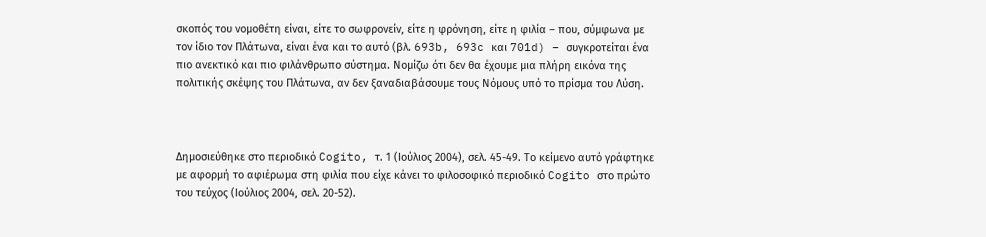σκοπός του νομοθέτη είναι, είτε το σωφρονείν, είτε η φρόνηση, είτε η φιλία – που, σύμφωνα με τον ίδιο τον Πλάτωνα, είναι ένα και το αυτό (βλ. 693b, 693c και 701d) – συγκροτείται ένα πιο ανεκτικό και πιο φιλάνθρωπο σύστημα. Νομίζω ότι δεν θα έχουμε μια πλήρη εικόνα της πολιτικής σκέψης του Πλάτωνα, αν δεν ξαναδιαβάσουμε τους Νόμους υπό το πρίσμα του Λύση.



Δημοσιεύθηκε στο περιοδικό Cogito, τ. 1 (Ιούλιος 2004), σελ. 45-49. Το κείμενο αυτό γράφτηκε με αφορμή το αφιέρωμα στη φιλία που είχε κάνει το φιλοσοφικό περιοδικό Cogito στο πρώτο του τεύχος (Ιούλιος 2004, σελ. 20-52).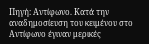Πηγή: Αντίφωνο. Κατά την αναδημοσίευση του κειμένου στο Αντίφωνο έγιναν μερικές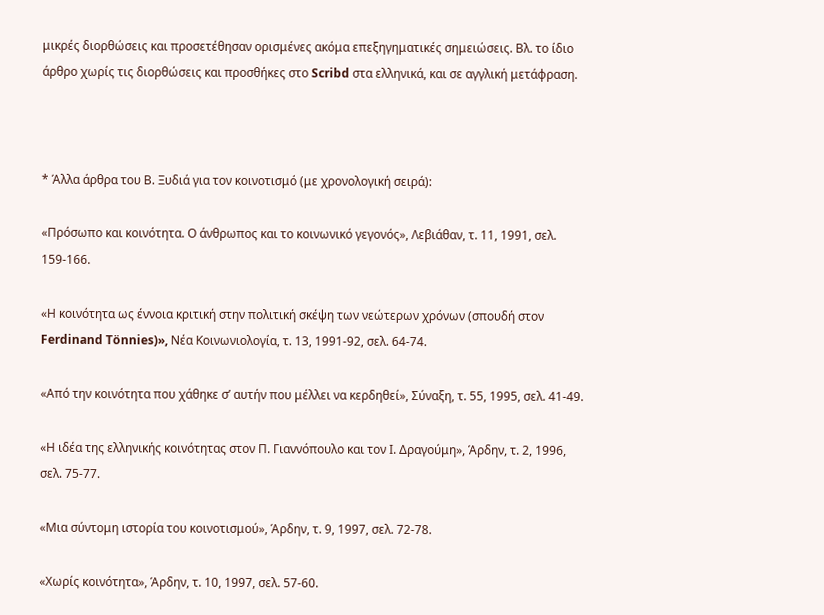μικρές διορθώσεις και προσετέθησαν ορισμένες ακόμα επεξηγηματικές σημειώσεις. Βλ. το ίδιο άρθρο χωρίς τις διορθώσεις και προσθήκες στο Scribd στα ελληνικά, και σε αγγλική μετάφραση.



* Άλλα άρθρα του Β. Ξυδιά για τον κοινοτισμό (με χρονολογική σειρά):

«Πρόσωπο και κοινότητα. Ο άνθρωπος και το κοινωνικό γεγονός», Λεβιάθαν, τ. 11, 1991, σελ. 159-166.

«Η κοινότητα ως έννοια κριτική στην πολιτική σκέψη των νεώτερων χρόνων (σπουδή στον Ferdinand Tönnies)», Νέα Κοινωνιολογία, τ. 13, 1991-92, σελ. 64-74.

«Από την κοινότητα που χάθηκε σ’ αυτήν που μέλλει να κερδηθεί», Σύναξη, τ. 55, 1995, σελ. 41-49.

«Η ιδέα της ελληνικής κοινότητας στον Π. Γιαννόπουλο και τον Ι. Δραγούμη», Άρδην, τ. 2, 1996, σελ. 75-77.

«Μια σύντομη ιστορία του κοινοτισμού», Άρδην, τ. 9, 1997, σελ. 72-78.

«Χωρίς κοινότητα», Άρδην, τ. 10, 1997, σελ. 57-60.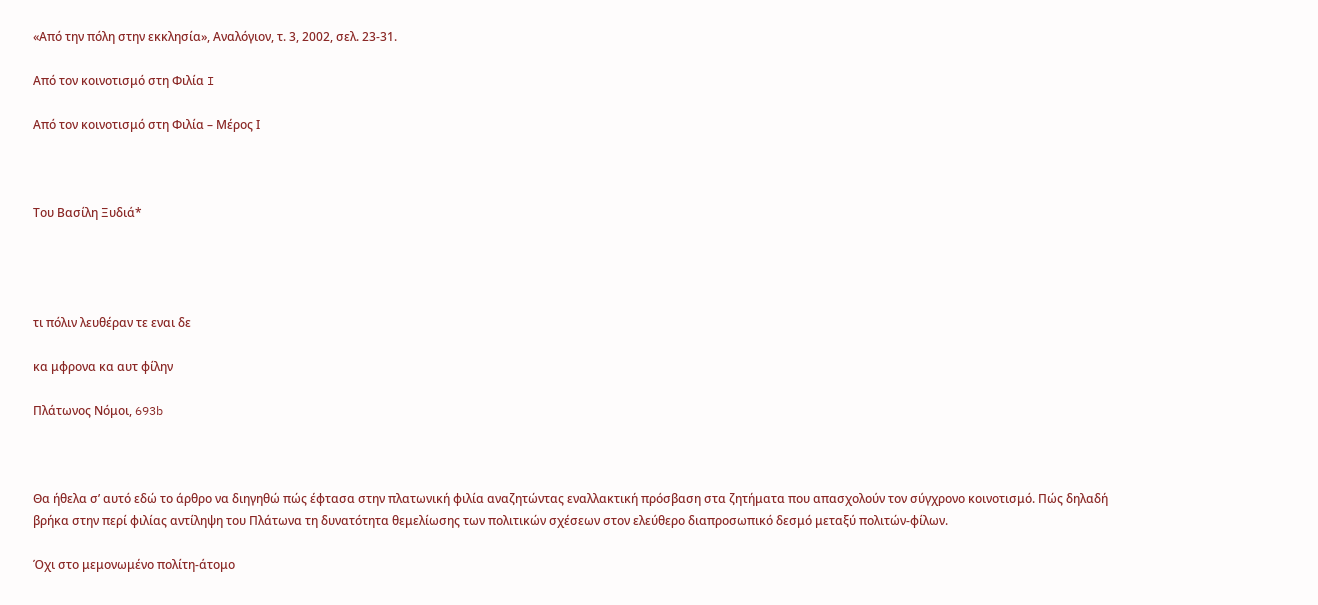«Από την πόλη στην εκκλησία», Αναλόγιον, τ. 3, 2002, σελ. 23-31.

Από τον κοινοτισμό στη Φιλία I

Από τον κοινοτισμό στη Φιλία – Μέρος Ι



Του Βασίλη Ξυδιά*




τι πόλιν λευθέραν τε εναι δε

κα μφρονα κα αυτ φίλην

Πλάτωνος Νόμοι, 693b



Θα ήθελα σ’ αυτό εδώ το άρθρο να διηγηθώ πώς έφτασα στην πλατωνική φιλία αναζητώντας εναλλακτική πρόσβαση στα ζητήματα που απασχολούν τον σύγχρονο κοινοτισμό. Πώς δηλαδή βρήκα στην περί φιλίας αντίληψη του Πλάτωνα τη δυνατότητα θεμελίωσης των πολιτικών σχέσεων στον ελεύθερο διαπροσωπικό δεσμό μεταξύ πολιτών-φίλων.

Όχι στο μεμονωμένο πολίτη-άτομο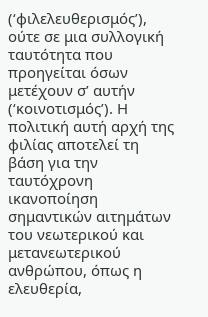(‘φιλελευθερισμός’), ούτε σε μια συλλογική ταυτότητα που προηγείται όσων μετέχουν σ’ αυτήν (‘κοινοτισμός’). Η πολιτική αυτή αρχή της φιλίας αποτελεί τη βάση για την ταυτόχρονη ικανοποίηση σημαντικών αιτημάτων του νεωτερικού και μετανεωτερικού ανθρώπου, όπως η ελευθερία,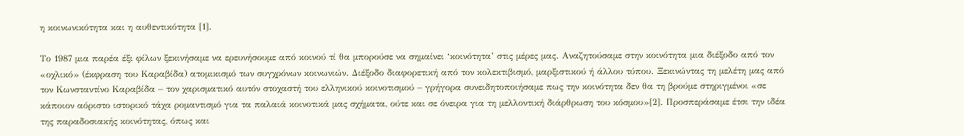η κοινωνικότητα και η αυθεντικότητα [1].

Το 1987 μια παρέα έξι φίλων ξεκινήσαμε να ερευνήσουμε από κοινού τί θα μπορούσε να σημαίνει ‘κοινότητα’ στις μέρες μας. Αναζητούσαμε στην κοινότητα μια διέξοδο από τον «οχλικό» (έκφραση του Καραβίδα) ατομικισμό των συγχρόνων κοινωνιών. Διέξοδο διαφορετική από τον κολεκτιβισμό, μαρξιστικού ή άλλου τύπου. Ξεκινώντας τη μελέτη μας από τον Κωνσταντίνο Καραβίδα – τον χαρισματικό αυτόν στοχαστή του ελληνικού κοινοτισμού – γρήγορα συνειδητοποιήσαμε πως την κοινότητα δεν θα τη βρούμε στηριγμένοι «σε κάποιον αόριστο ιστορικό τάχα ρομαντισμό για τα παλαιά κοινοτικά μας σχήματα, ούτε και σε όνειρα για τη μελλοντική διάρθρωση του κόσμου»[2]. Προσπεράσαμε έτσι την ιδέα της παραδοσιακής κοινότητας, όπως και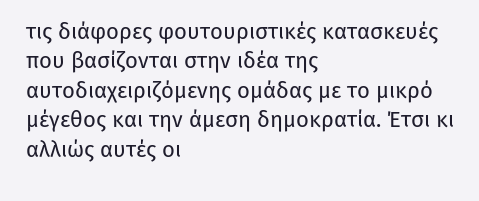τις διάφορες φουτουριστικές κατασκευές που βασίζονται στην ιδέα της αυτοδιαχειριζόμενης ομάδας με το μικρό μέγεθος και την άμεση δημοκρατία. Έτσι κι αλλιώς αυτές οι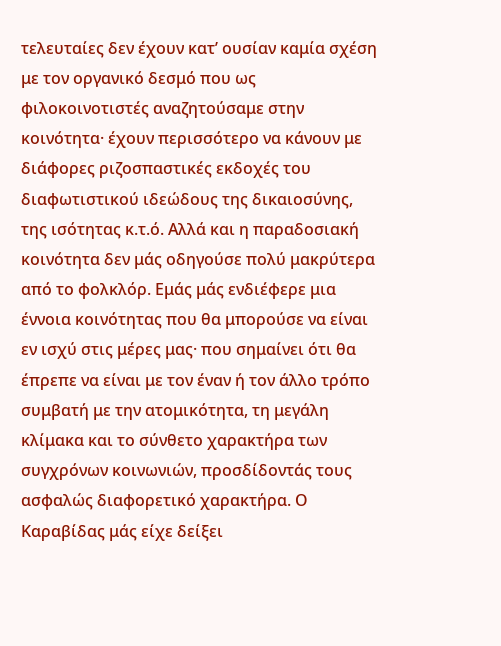τελευταίες δεν έχουν κατ’ ουσίαν καμία σχέση με τον οργανικό δεσμό που ως φιλοκοινοτιστές αναζητούσαμε στην κοινότητα· έχουν περισσότερο να κάνουν με διάφορες ριζοσπαστικές εκδοχές του διαφωτιστικού ιδεώδους της δικαιοσύνης, της ισότητας κ.τ.ό. Αλλά και η παραδοσιακή κοινότητα δεν μάς οδηγούσε πολύ μακρύτερα από το φολκλόρ. Εμάς μάς ενδιέφερε μια έννοια κοινότητας που θα μπορούσε να είναι εν ισχύ στις μέρες μας· που σημαίνει ότι θα έπρεπε να είναι με τον έναν ή τον άλλο τρόπο συμβατή με την ατομικότητα, τη μεγάλη κλίμακα και το σύνθετο χαρακτήρα των συγχρόνων κοινωνιών, προσδίδοντάς τους ασφαλώς διαφορετικό χαρακτήρα. Ο Καραβίδας μάς είχε δείξει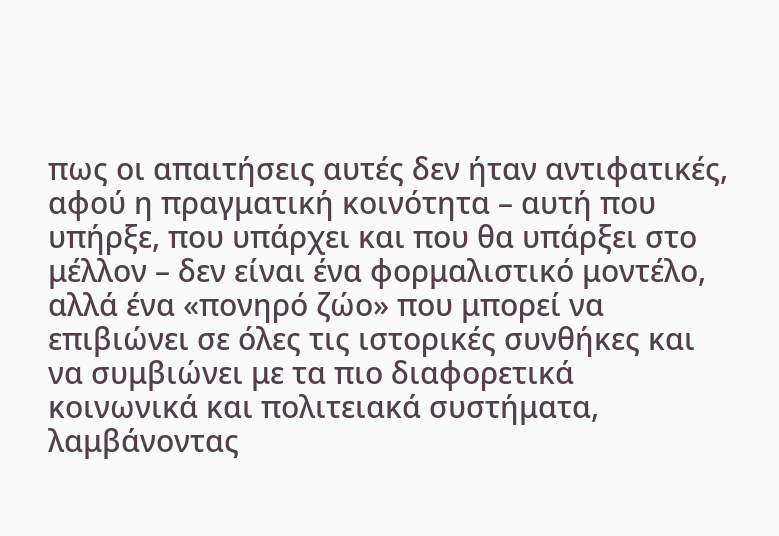πως οι απαιτήσεις αυτές δεν ήταν αντιφατικές, αφού η πραγματική κοινότητα – αυτή που υπήρξε, που υπάρχει και που θα υπάρξει στο μέλλον – δεν είναι ένα φορμαλιστικό μοντέλο, αλλά ένα «πονηρό ζώο» που μπορεί να επιβιώνει σε όλες τις ιστορικές συνθήκες και να συμβιώνει με τα πιο διαφορετικά κοινωνικά και πολιτειακά συστήματα, λαμβάνοντας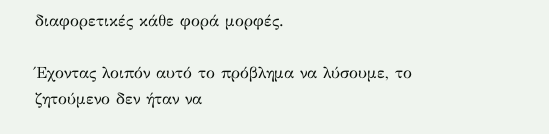διαφορετικές κάθε φορά μορφές.

Έχοντας λοιπόν αυτό το πρόβλημα να λύσουμε, το ζητούμενο δεν ήταν να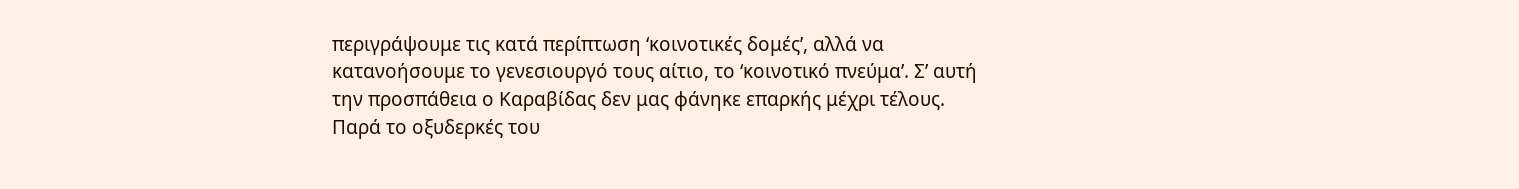περιγράψουμε τις κατά περίπτωση ‘κοινοτικές δομές’, αλλά να κατανοήσουμε το γενεσιουργό τους αίτιο, το ‘κοινοτικό πνεύμα’. Σ’ αυτή την προσπάθεια ο Καραβίδας δεν μας φάνηκε επαρκής μέχρι τέλους. Παρά το οξυδερκές του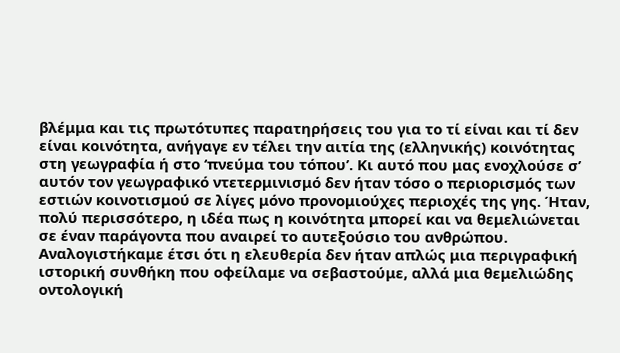βλέμμα και τις πρωτότυπες παρατηρήσεις του για το τί είναι και τί δεν είναι κοινότητα, ανήγαγε εν τέλει την αιτία της (ελληνικής) κοινότητας στη γεωγραφία ή στο ‘πνεύμα του τόπου’. Κι αυτό που μας ενοχλούσε σ’ αυτόν τον γεωγραφικό ντετερμινισμό δεν ήταν τόσο ο περιορισμός των εστιών κοινοτισμού σε λίγες μόνο προνομιούχες περιοχές της γης. Ήταν, πολύ περισσότερο, η ιδέα πως η κοινότητα μπορεί και να θεμελιώνεται σε έναν παράγοντα που αναιρεί το αυτεξούσιο του ανθρώπου. Αναλογιστήκαμε έτσι ότι η ελευθερία δεν ήταν απλώς μια περιγραφική ιστορική συνθήκη που οφείλαμε να σεβαστούμε, αλλά μια θεμελιώδης οντολογική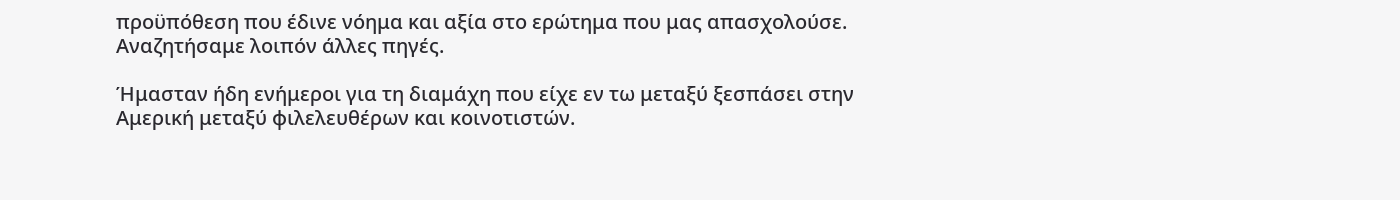προϋπόθεση που έδινε νόημα και αξία στο ερώτημα που μας απασχολούσε. Αναζητήσαμε λοιπόν άλλες πηγές.

Ήμασταν ήδη ενήμεροι για τη διαμάχη που είχε εν τω μεταξύ ξεσπάσει στην Αμερική μεταξύ φιλελευθέρων και κοινοτιστών.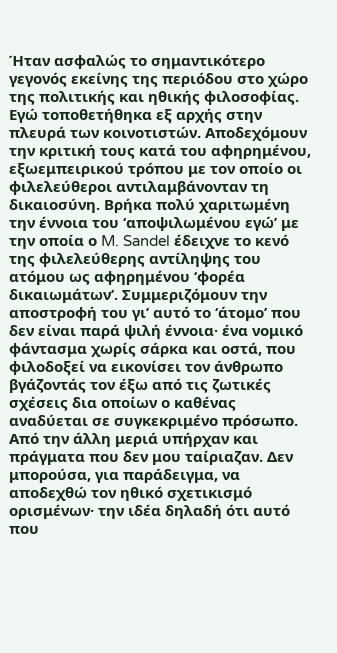Ήταν ασφαλώς το σημαντικότερο γεγονός εκείνης της περιόδου στο χώρο της πολιτικής και ηθικής φιλοσοφίας. Εγώ τοποθετήθηκα εξ αρχής στην πλευρά των κοινοτιστών. Αποδεχόμουν την κριτική τους κατά του αφηρημένου, εξωεμπειρικού τρόπου με τον οποίο οι φιλελεύθεροι αντιλαμβάνονταν τη δικαιοσύνη. Βρήκα πολύ χαριτωμένη την έννοια του ‘αποψιλωμένου εγώ’ με την οποία ο M. Sandel έδειχνε το κενό της φιλελεύθερης αντίληψης του ατόμου ως αφηρημένου ‘φορέα δικαιωμάτων’. Συμμεριζόμουν την αποστροφή του γι’ αυτό το ‘άτομο’ που δεν είναι παρά ψιλή έννοια· ένα νομικό φάντασμα χωρίς σάρκα και οστά, που φιλοδοξεί να εικονίσει τον άνθρωπο βγάζοντάς τον έξω από τις ζωτικές σχέσεις δια οποίων ο καθένας αναδύεται σε συγκεκριμένο πρόσωπο. Από την άλλη μεριά υπήρχαν και πράγματα που δεν μου ταίριαζαν. Δεν μπορούσα, για παράδειγμα, να αποδεχθώ τον ηθικό σχετικισμό ορισμένων· την ιδέα δηλαδή ότι αυτό που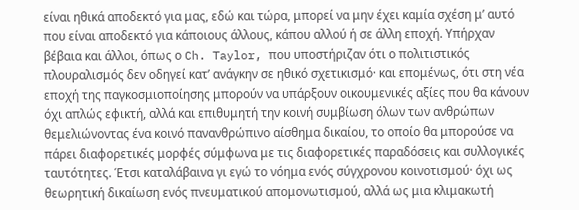είναι ηθικά αποδεκτό για μας, εδώ και τώρα, μπορεί να μην έχει καμία σχέση μ’ αυτό που είναι αποδεκτό για κάποιους άλλους, κάπου αλλού ή σε άλλη εποχή. Υπήρχαν βέβαια και άλλοι, όπως ο Ch. Taylor, που υποστήριζαν ότι ο πολιτιστικός πλουραλισμός δεν οδηγεί κατ’ ανάγκην σε ηθικό σχετικισμό· και επομένως, ότι στη νέα εποχή της παγκοσμιοποίησης μπορούν να υπάρξουν οικουμενικές αξίες που θα κάνουν όχι απλώς εφικτή, αλλά και επιθυμητή την κοινή συμβίωση όλων των ανθρώπων θεμελιώνοντας ένα κοινό πανανθρώπινο αίσθημα δικαίου, το οποίο θα μπορούσε να πάρει διαφορετικές μορφές σύμφωνα με τις διαφορετικές παραδόσεις και συλλογικές ταυτότητες. Έτσι καταλάβαινα γι εγώ το νόημα ενός σύγχρονου κοινοτισμού· όχι ως θεωρητική δικαίωση ενός πνευματικού απομονωτισμού, αλλά ως μια κλιμακωτή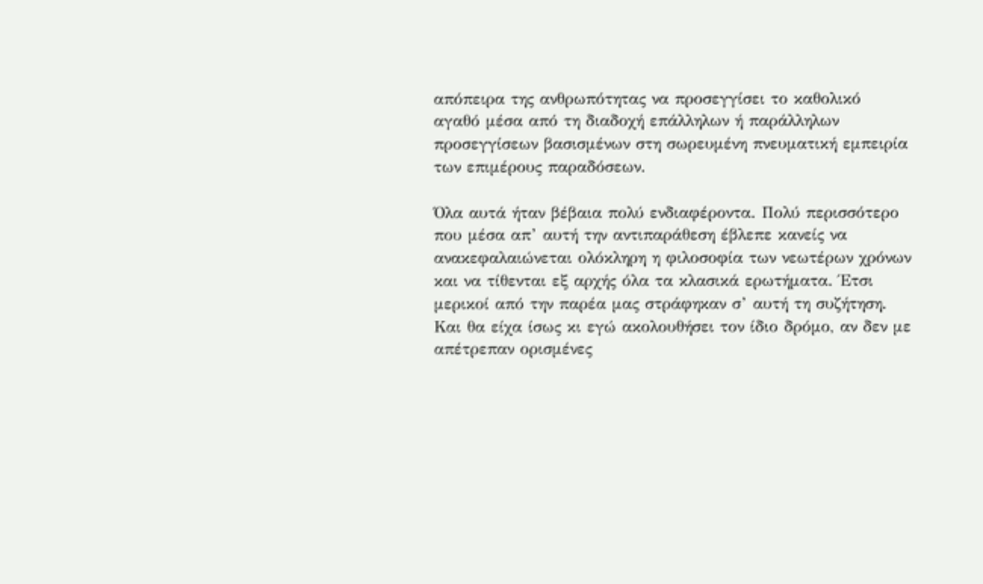απόπειρα της ανθρωπότητας να προσεγγίσει το καθολικό αγαθό μέσα από τη διαδοχή επάλληλων ή παράλληλων προσεγγίσεων βασισμένων στη σωρευμένη πνευματική εμπειρία των επιμέρους παραδόσεων.

Όλα αυτά ήταν βέβαια πολύ ενδιαφέροντα. Πολύ περισσότερο που μέσα απ’ αυτή την αντιπαράθεση έβλεπε κανείς να ανακεφαλαιώνεται ολόκληρη η φιλοσοφία των νεωτέρων χρόνων και να τίθενται εξ αρχής όλα τα κλασικά ερωτήματα. Έτσι μερικοί από την παρέα μας στράφηκαν σ’ αυτή τη συζήτηση. Και θα είχα ίσως κι εγώ ακολουθήσει τον ίδιο δρόμο, αν δεν με απέτρεπαν ορισμένες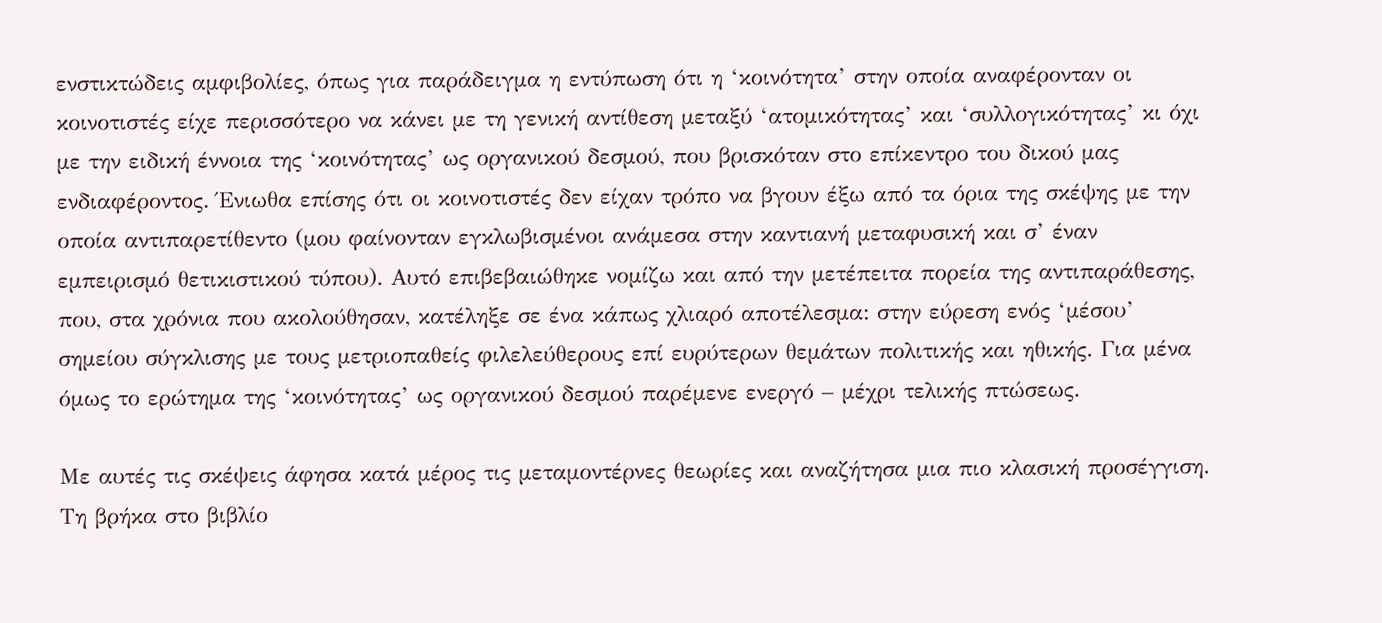ενστικτώδεις αμφιβολίες, όπως για παράδειγμα η εντύπωση ότι η ‘κοινότητα’ στην οποία αναφέρονταν οι κοινοτιστές είχε περισσότερο να κάνει με τη γενική αντίθεση μεταξύ ‘ατομικότητας’ και ‘συλλογικότητας’ κι όχι με την ειδική έννοια της ‘κοινότητας’ ως οργανικού δεσμού, που βρισκόταν στο επίκεντρο του δικού μας ενδιαφέροντος. Ένιωθα επίσης ότι οι κοινοτιστές δεν είχαν τρόπο να βγουν έξω από τα όρια της σκέψης με την οποία αντιπαρετίθεντο (μου φαίνονταν εγκλωβισμένοι ανάμεσα στην καντιανή μεταφυσική και σ’ έναν εμπειρισμό θετικιστικού τύπου). Αυτό επιβεβαιώθηκε νομίζω και από την μετέπειτα πορεία της αντιπαράθεσης, που, στα χρόνια που ακολούθησαν, κατέληξε σε ένα κάπως χλιαρό αποτέλεσμα: στην εύρεση ενός ‘μέσου’ σημείου σύγκλισης με τους μετριοπαθείς φιλελεύθερους επί ευρύτερων θεμάτων πολιτικής και ηθικής. Για μένα όμως το ερώτημα της ‘κοινότητας’ ως οργανικού δεσμού παρέμενε ενεργό – μέχρι τελικής πτώσεως.

Με αυτές τις σκέψεις άφησα κατά μέρος τις μεταμοντέρνες θεωρίες και αναζήτησα μια πιο κλασική προσέγγιση. Τη βρήκα στο βιβλίο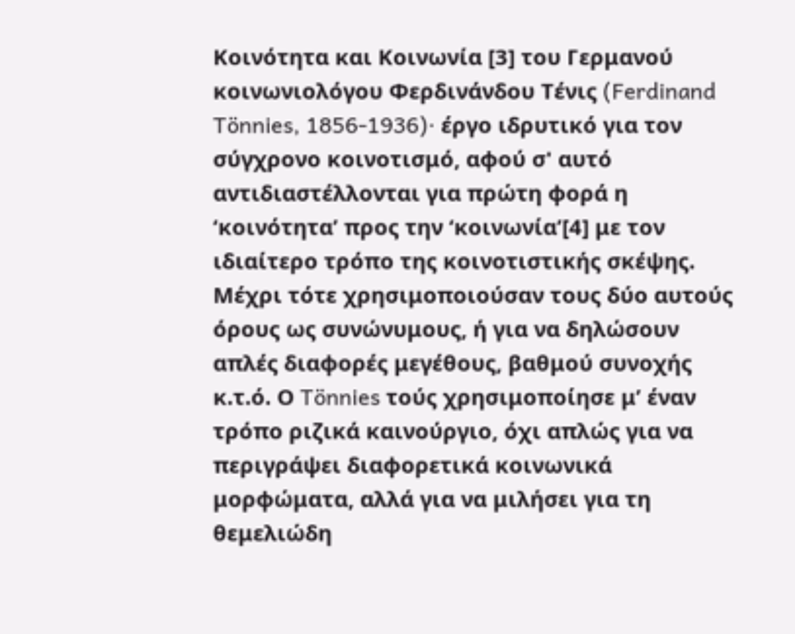Κοινότητα και Κοινωνία [3] του Γερμανού κοινωνιολόγου Φερδινάνδου Τένις (Ferdinand Tönnies, 1856-1936)· έργο ιδρυτικό για τον σύγχρονο κοινοτισμό, αφού σ' αυτό αντιδιαστέλλονται για πρώτη φορά η ‘κοινότητα’ προς την ‘κοινωνία’[4] με τον ιδιαίτερο τρόπο της κοινοτιστικής σκέψης. Μέχρι τότε χρησιμοποιούσαν τους δύο αυτούς όρους ως συνώνυμους, ή για να δηλώσουν απλές διαφορές μεγέθους, βαθμού συνοχής κ.τ.ό. Ο Tönnies τούς χρησιμοποίησε μ’ έναν τρόπο ριζικά καινούργιο, όχι απλώς για να περιγράψει διαφορετικά κοινωνικά μορφώματα, αλλά για να μιλήσει για τη θεμελιώδη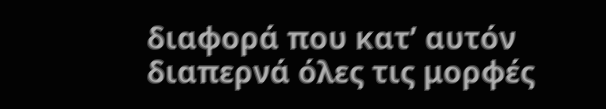διαφορά που κατ’ αυτόν διαπερνά όλες τις μορφές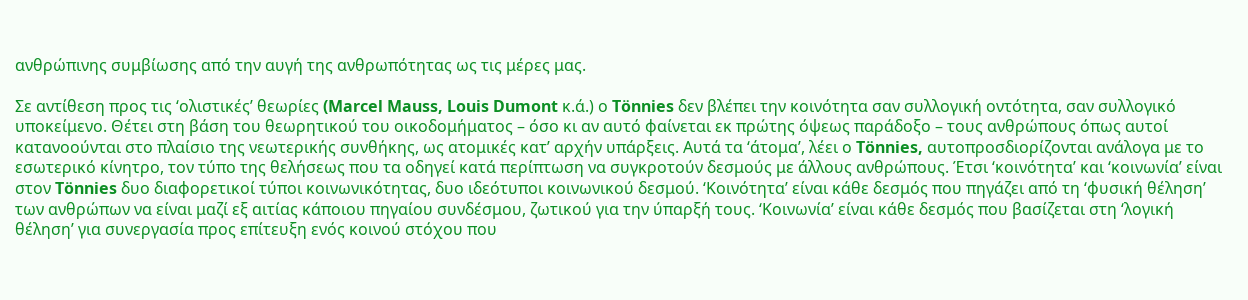ανθρώπινης συμβίωσης από την αυγή της ανθρωπότητας ως τις μέρες μας.

Σε αντίθεση προς τις ‘ολιστικές’ θεωρίες (Marcel Mauss, Louis Dumont κ.ά.) ο Tönnies δεν βλέπει την κοινότητα σαν συλλογική οντότητα, σαν συλλογικό υποκείμενο. Θέτει στη βάση του θεωρητικού του οικοδομήματος – όσο κι αν αυτό φαίνεται εκ πρώτης όψεως παράδοξο – τους ανθρώπους όπως αυτοί κατανοούνται στο πλαίσιο της νεωτερικής συνθήκης, ως ατομικές κατ’ αρχήν υπάρξεις. Αυτά τα ‘άτομα’, λέει ο Tönnies, αυτοπροσδιορίζονται ανάλογα με το εσωτερικό κίνητρο, τον τύπο της θελήσεως που τα οδηγεί κατά περίπτωση να συγκροτούν δεσμούς με άλλους ανθρώπους. Έτσι ‘κοινότητα’ και ‘κοινωνία’ είναι στον Tönnies δυο διαφορετικοί τύποι κοινωνικότητας, δυο ιδεότυποι κοινωνικού δεσμού. ‘Κοινότητα’ είναι κάθε δεσμός που πηγάζει από τη ‘φυσική θέληση’ των ανθρώπων να είναι μαζί εξ αιτίας κάποιου πηγαίου συνδέσμου, ζωτικού για την ύπαρξή τους. ‘Κοινωνία’ είναι κάθε δεσμός που βασίζεται στη ‘λογική θέληση’ για συνεργασία προς επίτευξη ενός κοινού στόχου που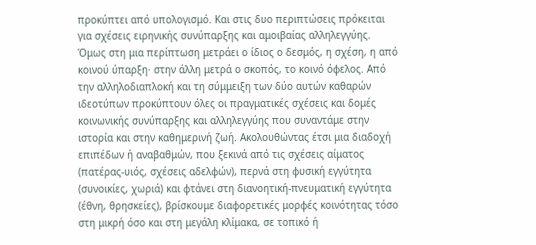προκύπτει από υπολογισμό. Και στις δυο περιπτώσεις πρόκειται για σχέσεις ειρηνικής συνύπαρξης και αμοιβαίας αλληλεγγύης. Όμως στη μια περίπτωση μετράει ο ίδιος ο δεσμός, η σχέση, η από κοινού ύπαρξη· στην άλλη μετρά ο σκοπός, το κοινό όφελος. Από την αλληλοδιαπλοκή και τη σύμμειξη των δύο αυτών καθαρών ιδεοτύπων προκύπτουν όλες οι πραγματικές σχέσεις και δομές κοινωνικής συνύπαρξης και αλληλεγγύης που συναντάμε στην ιστορία και στην καθημερινή ζωή. Ακολουθώντας έτσι μια διαδοχή επιπέδων ή αναβαθμών, που ξεκινά από τις σχέσεις αίματος (πατέρας-υιός, σχέσεις αδελφών), περνά στη φυσική εγγύτητα (συνοικίες, χωριά) και φτάνει στη διανοητική-πνευματική εγγύτητα (έθνη, θρησκείες), βρίσκουμε διαφορετικές μορφές κοινότητας τόσο στη μικρή όσο και στη μεγάλη κλίμακα, σε τοπικό ή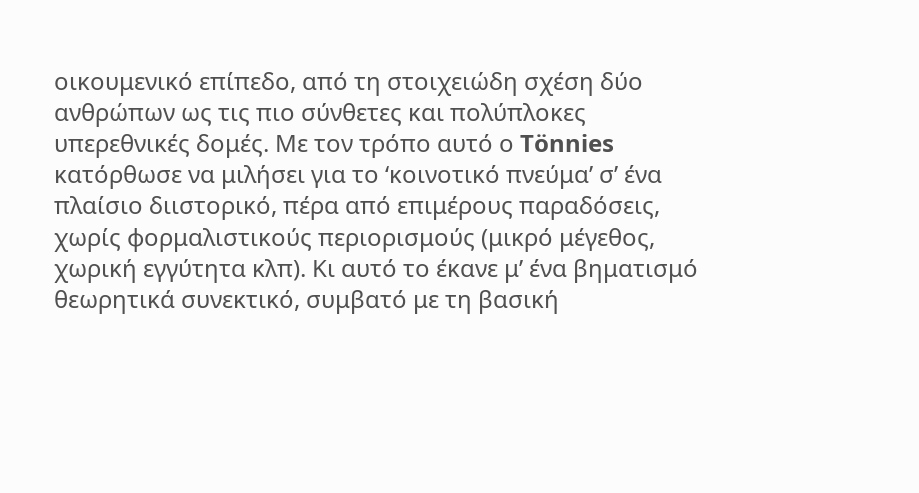οικουμενικό επίπεδο, από τη στοιχειώδη σχέση δύο ανθρώπων ως τις πιο σύνθετες και πολύπλοκες υπερεθνικές δομές. Με τον τρόπο αυτό ο Tönnies κατόρθωσε να μιλήσει για το ‘κοινοτικό πνεύμα’ σ’ ένα πλαίσιο διιστορικό, πέρα από επιμέρους παραδόσεις, χωρίς φορμαλιστικούς περιορισμούς (μικρό μέγεθος, χωρική εγγύτητα κλπ). Κι αυτό το έκανε μ’ ένα βηματισμό θεωρητικά συνεκτικό, συμβατό με τη βασική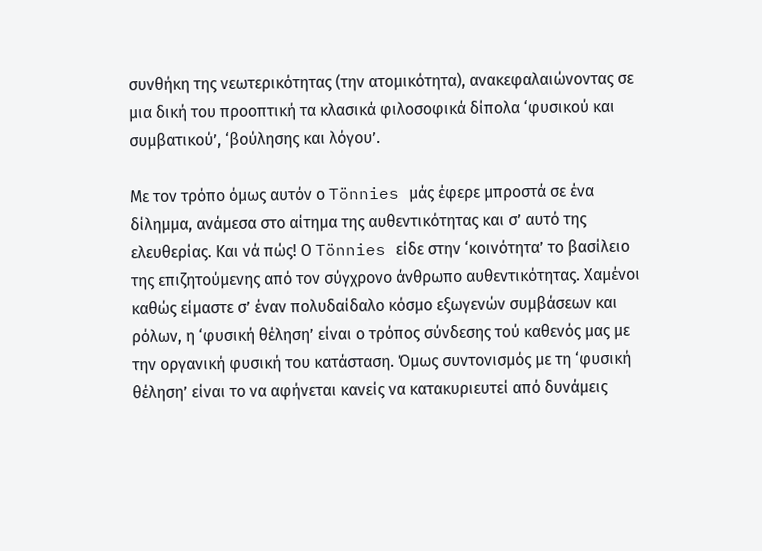συνθήκη της νεωτερικότητας (την ατομικότητα), ανακεφαλαιώνοντας σε μια δική του προοπτική τα κλασικά φιλοσοφικά δίπολα ‘φυσικού και συμβατικού’, ‘βούλησης και λόγου’.

Με τον τρόπο όμως αυτόν ο Tönnies μάς έφερε μπροστά σε ένα δίλημμα, ανάμεσα στο αίτημα της αυθεντικότητας και σ’ αυτό της ελευθερίας. Και νά πώς! Ο Tönnies είδε στην ‘κοινότητα’ το βασίλειο της επιζητούμενης από τον σύγχρονο άνθρωπο αυθεντικότητας. Χαμένοι καθώς είμαστε σ’ έναν πολυδαίδαλο κόσμο εξωγενών συμβάσεων και ρόλων, η ‘φυσική θέληση’ είναι ο τρόπος σύνδεσης τού καθενός μας με την οργανική φυσική του κατάσταση. Όμως συντονισμός με τη ‘φυσική θέληση’ είναι το να αφήνεται κανείς να κατακυριευτεί από δυνάμεις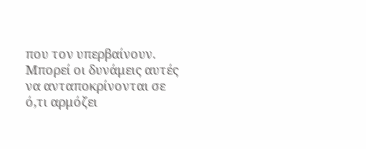που τον υπερβαίνουν. Μπορεί οι δυνάμεις αυτές να ανταποκρίνονται σε ό,τι αρμόζει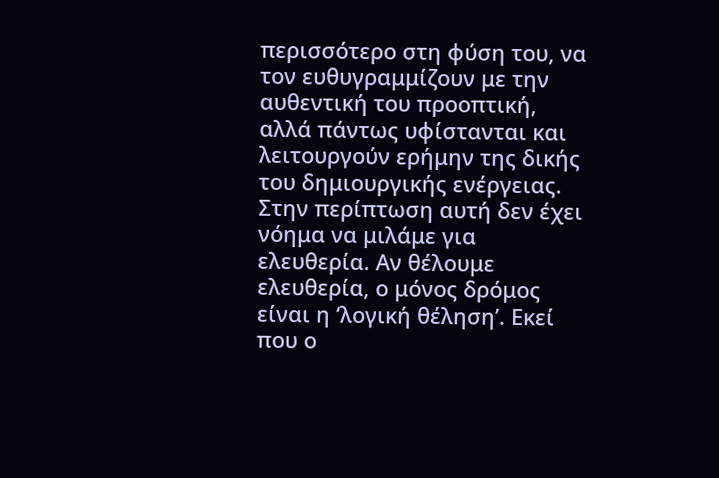περισσότερο στη φύση του, να τον ευθυγραμμίζουν με την αυθεντική του προοπτική, αλλά πάντως υφίστανται και λειτουργούν ερήμην της δικής του δημιουργικής ενέργειας. Στην περίπτωση αυτή δεν έχει νόημα να μιλάμε για ελευθερία. Αν θέλουμε ελευθερία, ο μόνος δρόμος είναι η ‘λογική θέληση’. Εκεί που ο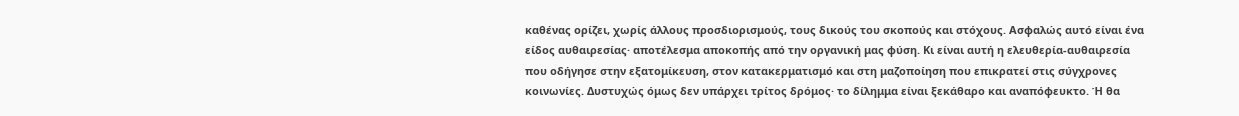καθένας ορίζει, χωρίς άλλους προσδιορισμούς, τους δικούς του σκοπούς και στόχους. Ασφαλώς αυτό είναι ένα είδος αυθαιρεσίας· αποτέλεσμα αποκοπής από την οργανική μας φύση. Κι είναι αυτή η ελευθερία-αυθαιρεσία που οδήγησε στην εξατομίκευση, στον κατακερματισμό και στη μαζοποίηση που επικρατεί στις σύγχρονες κοινωνίες. Δυστυχώς όμως δεν υπάρχει τρίτος δρόμος· το δίλημμα είναι ξεκάθαρο και αναπόφευκτο. Ή θα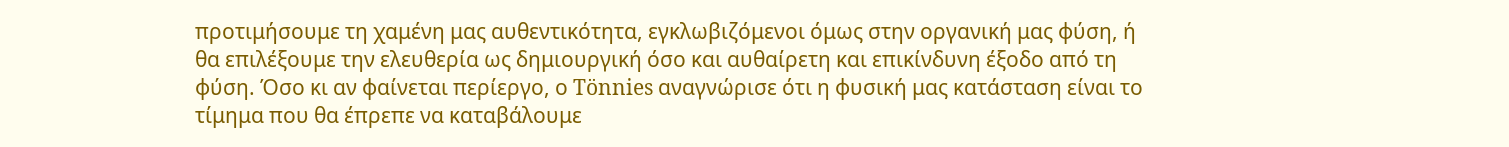προτιμήσουμε τη χαμένη μας αυθεντικότητα, εγκλωβιζόμενοι όμως στην οργανική μας φύση, ή θα επιλέξουμε την ελευθερία ως δημιουργική όσο και αυθαίρετη και επικίνδυνη έξοδο από τη φύση. Όσο κι αν φαίνεται περίεργο, ο Tönnies αναγνώρισε ότι η φυσική μας κατάσταση είναι το τίμημα που θα έπρεπε να καταβάλουμε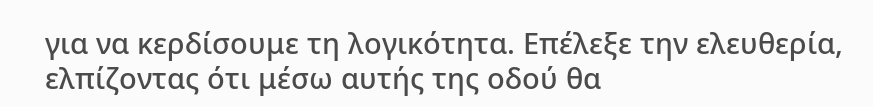για να κερδίσουμε τη λογικότητα. Επέλεξε την ελευθερία, ελπίζοντας ότι μέσω αυτής της οδού θα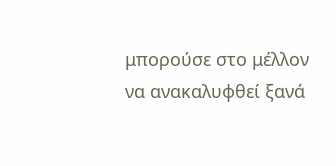μπορούσε στο μέλλον να ανακαλυφθεί ξανά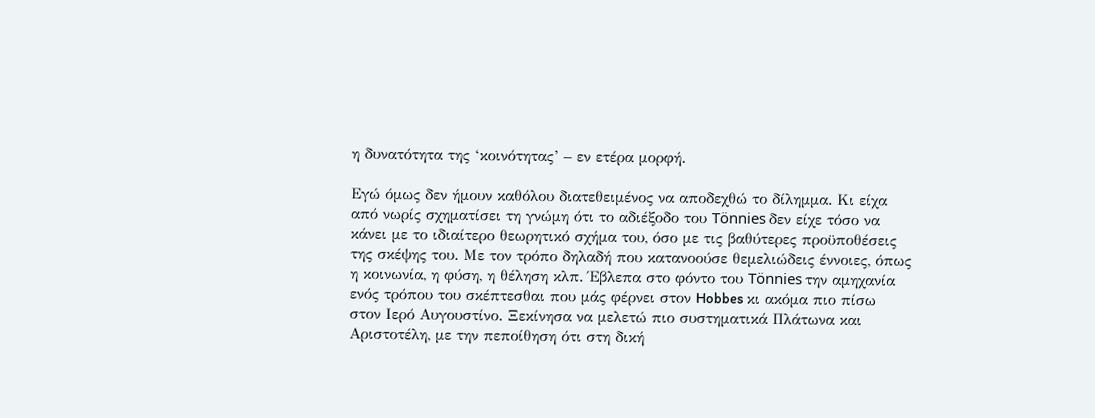η δυνατότητα της ‘κοινότητας’ – εν ετέρα μορφή.

Εγώ όμως δεν ήμουν καθόλου διατεθειμένος να αποδεχθώ το δίλημμα. Κι είχα από νωρίς σχηματίσει τη γνώμη ότι το αδιέξοδο του Tönnies δεν είχε τόσο να κάνει με το ιδιαίτερο θεωρητικό σχήμα του, όσο με τις βαθύτερες προϋποθέσεις της σκέψης του. Με τον τρόπο δηλαδή που κατανοούσε θεμελιώδεις έννοιες, όπως η κοινωνία, η φύση, η θέληση κλπ. Έβλεπα στο φόντο του Tönnies την αμηχανία ενός τρόπου του σκέπτεσθαι που μάς φέρνει στον Hobbes κι ακόμα πιο πίσω στον Ιερό Αυγουστίνο. Ξεκίνησα να μελετώ πιο συστηματικά Πλάτωνα και Αριστοτέλη, με την πεποίθηση ότι στη δική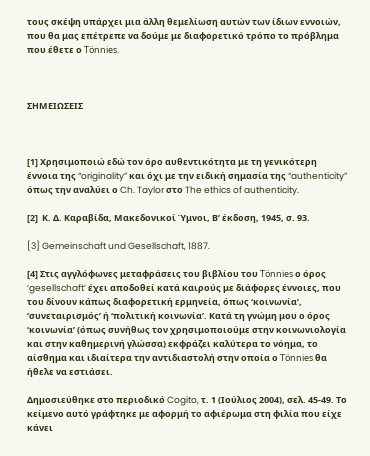τους σκέψη υπάρχει μια άλλη θεμελίωση αυτών των ίδιων εννοιών, που θα μας επέτρεπε να δούμε με διαφορετικό τρόπο το πρόβλημα που έθετε ο Tönnies.



ΣΗΜΕΙΩΣΕΙΣ



[1] Χρησιμοποιώ εδώ τον όρο αυθεντικότητα με τη γενικότερη έννοια της “originality” και όχι με την ειδική σημασία της “authenticity” όπως την αναλύει ο Ch. Taylor στο The ethics of authenticity.

[2]  Κ. Δ. Καραβίδα, Μακεδονικοί Ύμνοι, Β’ έκδοση, 1945, σ. 93.

[3] Gemeinschaft und Gesellschaft, 1887.

[4] Στις αγγλόφωνες μεταφράσεις του βιβλίου του Tönnies ο όρος ‘gesellschaft’ έχει αποδοθεί κατά καιρούς με διάφορες έννοιες, που του δίνουν κάπως διαφορετική ερμηνεία, όπως ‘κοινωνία’, ‘συνεταιρισμός’ ή ‘πολιτική κοινωνία’. Κατά τη γνώμη μου ο όρος ‘κοινωνία’ (όπως συνήθως τον χρησιμοποιούμε στην κοινωνιολογία και στην καθημερινή γλώσσα) εκφράζει καλύτερα το νόημα, το αίσθημα και ιδιαίτερα την αντιδιαστολή στην οποία ο Tönnies θα ήθελε να εστιάσει.

Δημοσιεύθηκε στο περιοδικό Cogito, τ. 1 (Ιούλιος 2004), σελ. 45-49. Το κείμενο αυτό γράφτηκε με αφορμή το αφιέρωμα στη φιλία που είχε κάνει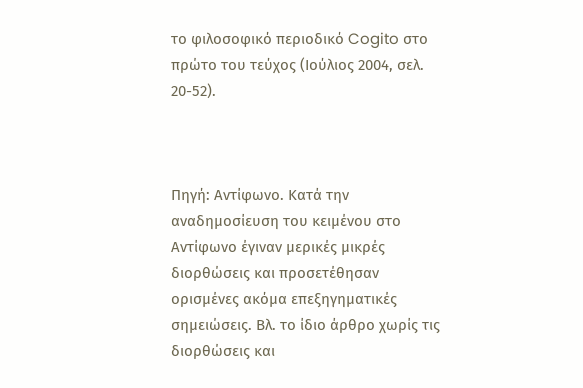το φιλοσοφικό περιοδικό Cogito στο πρώτο του τεύχος (Ιούλιος 2004, σελ. 20-52).



Πηγή: Αντίφωνο. Κατά την αναδημοσίευση του κειμένου στο Αντίφωνο έγιναν μερικές μικρές διορθώσεις και προσετέθησαν ορισμένες ακόμα επεξηγηματικές σημειώσεις. Βλ. το ίδιο άρθρο χωρίς τις διορθώσεις και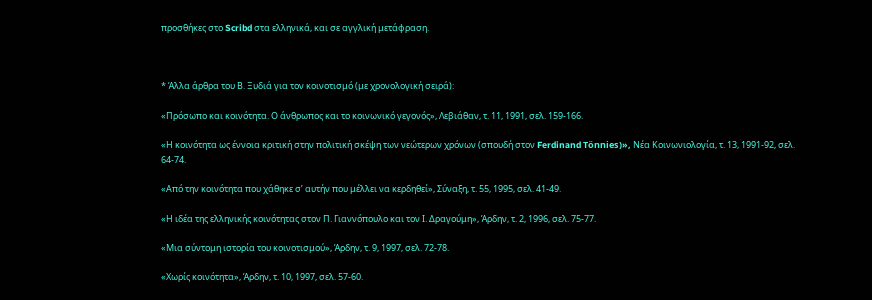προσθήκες στο Scribd στα ελληνικά, και σε αγγλική μετάφραση.



* Άλλα άρθρα του Β. Ξυδιά για τον κοινοτισμό (με χρονολογική σειρά):

«Πρόσωπο και κοινότητα. Ο άνθρωπος και το κοινωνικό γεγονός», Λεβιάθαν, τ. 11, 1991, σελ. 159-166.

«Η κοινότητα ως έννοια κριτική στην πολιτική σκέψη των νεώτερων χρόνων (σπουδή στον Ferdinand Tönnies)», Νέα Κοινωνιολογία, τ. 13, 1991-92, σελ. 64-74.

«Από την κοινότητα που χάθηκε σ’ αυτήν που μέλλει να κερδηθεί», Σύναξη, τ. 55, 1995, σελ. 41-49.

«Η ιδέα της ελληνικής κοινότητας στον Π. Γιαννόπουλο και τον Ι. Δραγούμη», Άρδην, τ. 2, 1996, σελ. 75-77.

«Μια σύντομη ιστορία του κοινοτισμού», Άρδην, τ. 9, 1997, σελ. 72-78.

«Χωρίς κοινότητα», Άρδην, τ. 10, 1997, σελ. 57-60.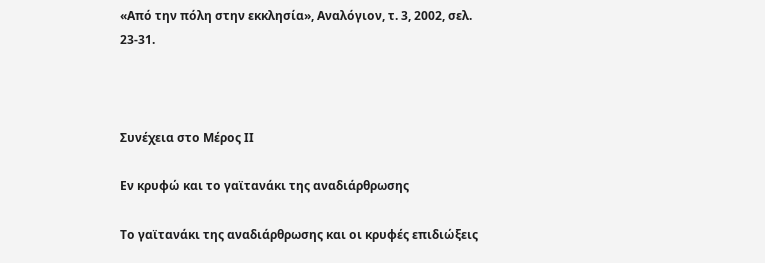«Από την πόλη στην εκκλησία», Αναλόγιον, τ. 3, 2002, σελ. 23-31.



Συνέχεια στο Μέρος ΙΙ

Εν κρυφώ και το γαϊτανάκι της αναδιάρθρωσης

Το γαϊτανάκι της αναδιάρθρωσης και οι κρυφές επιδιώξεις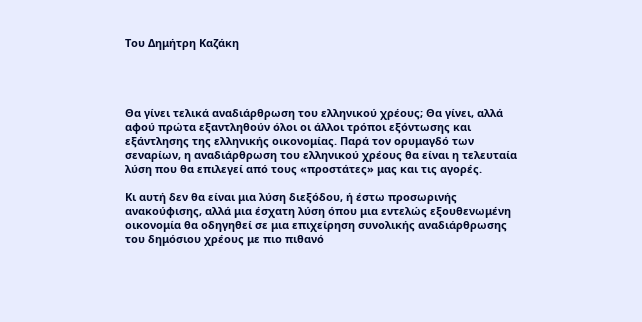Του Δημήτρη Καζάκη




Θα γίνει τελικά αναδιάρθρωση του ελληνικού χρέους; Θα γίνει, αλλά αφού πρώτα εξαντληθούν όλοι οι άλλοι τρόποι εξόντωσης και εξάντλησης της ελληνικής οικονομίας. Παρά τον ορυμαγδό των σεναρίων, η αναδιάρθρωση του ελληνικού χρέους θα είναι η τελευταία λύση που θα επιλεγεί από τους «προστάτες» μας και τις αγορές.

Κι αυτή δεν θα είναι μια λύση διεξόδου, ή έστω προσωρινής ανακούφισης, αλλά μια έσχατη λύση όπου μια εντελώς εξουθενωμένη οικονομία θα οδηγηθεί σε μια επιχείρηση συνολικής αναδιάρθρωσης του δημόσιου χρέους με πιο πιθανό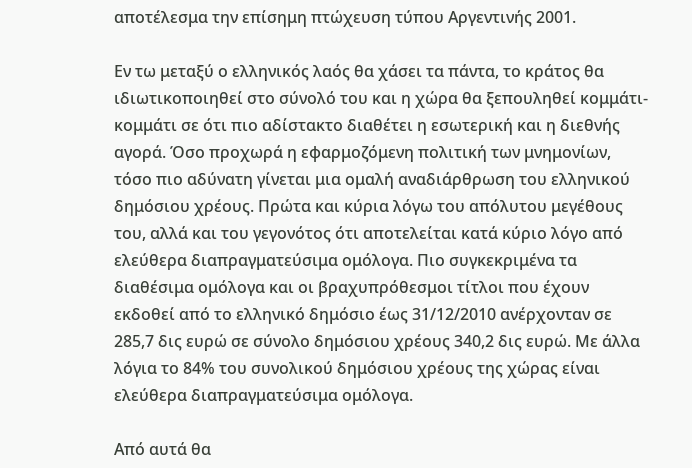αποτέλεσμα την επίσημη πτώχευση τύπου Αργεντινής 2001.

Εν τω μεταξύ ο ελληνικός λαός θα χάσει τα πάντα, το κράτος θα ιδιωτικοποιηθεί στο σύνολό του και η χώρα θα ξεπουληθεί κομμάτι-κομμάτι σε ότι πιο αδίστακτο διαθέτει η εσωτερική και η διεθνής αγορά. Όσο προχωρά η εφαρμοζόμενη πολιτική των μνημονίων, τόσο πιο αδύνατη γίνεται μια ομαλή αναδιάρθρωση του ελληνικού δημόσιου χρέους. Πρώτα και κύρια λόγω του απόλυτου μεγέθους του, αλλά και του γεγονότος ότι αποτελείται κατά κύριο λόγο από ελεύθερα διαπραγματεύσιμα ομόλογα. Πιο συγκεκριμένα τα διαθέσιμα ομόλογα και οι βραχυπρόθεσμοι τίτλοι που έχουν εκδοθεί από το ελληνικό δημόσιο έως 31/12/2010 ανέρχονταν σε 285,7 δις ευρώ σε σύνολο δημόσιου χρέους 340,2 δις ευρώ. Με άλλα λόγια το 84% του συνολικού δημόσιου χρέους της χώρας είναι ελεύθερα διαπραγματεύσιμα ομόλογα.

Από αυτά θα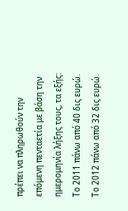πρέπει να πληρωθούν την επόμενη πενταετία με βάση την ημερομηνία λήξης τους, τα εξής: Το 2011 πάνω από 40 δις ευρώ. Το 2012 πάνω από 32 δις ευρώ.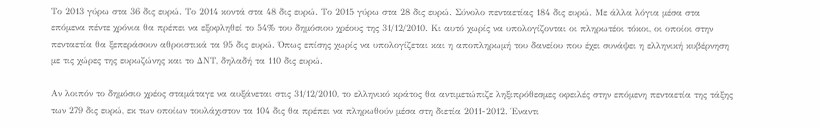Το 2013 γύρω στα 36 δις ευρώ. Το 2014 κοντά στα 48 δις ευρώ. Το 2015 γύρω στα 28 δις ευρώ. Σύνολο πενταετίας 184 δις ευρώ. Με άλλα λόγια μέσα στα επόμενα πέντε χρόνια θα πρέπει να εξοφληθεί το 54% του δημόσιου χρέους της 31/12/2010. Κι αυτό χωρίς να υπολογίζονται οι πληρωτέοι τόκοι, οι οποίοι στην πενταετία θα ξεπεράσουν αθροιστικά τα 95 δις ευρώ. Όπως επίσης χωρίς να υπολογίζεται και η αποπληρωμή του δανείου που έχει συνάψει η ελληνική κυβέρνηση με τις χώρες της ευρωζώνης και το ΔΝΤ, δηλαδή τα 110 δις ευρώ.

Αν λοιπόν το δημόσιο χρέος σταμάταγε να αυξάνεται στις 31/12/2010, το ελληνικό κράτος θα αντιμετώπιζε ληξιπρόθεσμες οφειλές στην επόμενη πενταετία της τάξης των 279 δις ευρώ, εκ των οποίων τουλάχιστον τα 104 δις θα πρέπει να πληρωθούν μέσα στη διετία 2011-2012. Έναντι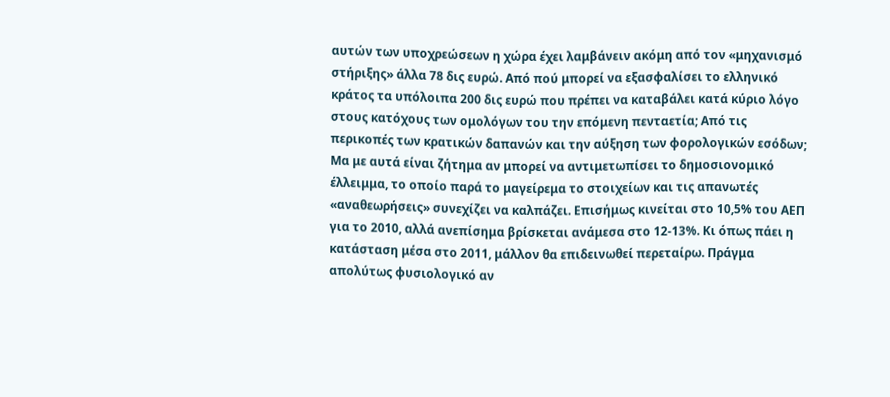αυτών των υποχρεώσεων η χώρα έχει λαμβάνειν ακόμη από τον «μηχανισμό στήριξης» άλλα 78 δις ευρώ. Από πού μπορεί να εξασφαλίσει το ελληνικό κράτος τα υπόλοιπα 200 δις ευρώ που πρέπει να καταβάλει κατά κύριο λόγο στους κατόχους των ομολόγων του την επόμενη πενταετία; Από τις περικοπές των κρατικών δαπανών και την αύξηση των φορολογικών εσόδων; Μα με αυτά είναι ζήτημα αν μπορεί να αντιμετωπίσει το δημοσιονομικό έλλειμμα, το οποίο παρά το μαγείρεμα το στοιχείων και τις απανωτές «αναθεωρήσεις» συνεχίζει να καλπάζει. Επισήμως κινείται στο 10,5% του ΑΕΠ για το 2010, αλλά ανεπίσημα βρίσκεται ανάμεσα στο 12-13%. Κι όπως πάει η κατάσταση μέσα στο 2011, μάλλον θα επιδεινωθεί περεταίρω. Πράγμα απολύτως φυσιολογικό αν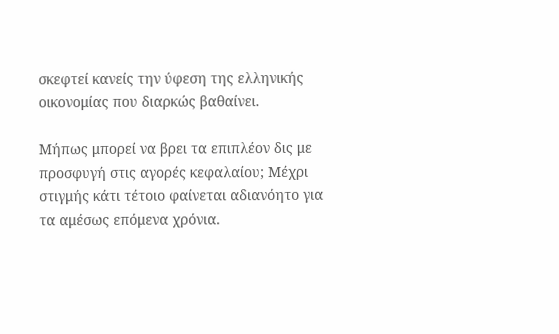σκεφτεί κανείς την ύφεση της ελληνικής οικονομίας που διαρκώς βαθαίνει.

Μήπως μπορεί να βρει τα επιπλέον δις με προσφυγή στις αγορές κεφαλαίου; Μέχρι στιγμής κάτι τέτοιο φαίνεται αδιανόητο για τα αμέσως επόμενα χρόνια.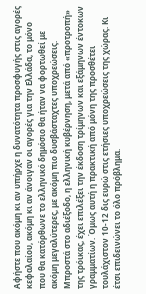Αφήστε που ακόμη κι αν υπήρχε η δυνατότητα προσφυγής στις αγορές κεφαλαίου, ακόμη κι αν άνοιγαν οι αγορές για την Ελλάδα, το μόνο που θα κατόρθωνε το ελληνικό δημόσιο θα ήταν να φορτωθεί με ακόμη μεγαλύτερες, με ακόμη πιο δυσβάσταχτες υποχρεώσεις. Μπροστά στο αδιέξοδο, η ελληνική κυβέρνηση, μετά από «προτροπή» της τρόικας, έχει επιλέξει την έκδοση τρίμηνων και εξάμηνων έντοκων γραμματίων. Όμως αυτή η πρακτική από μόνη της προσθέτει τουλάχιστον 10-12 δις ευρώ στις ετήσιες υποχρεώσεις της χώρας. Κι έτσι επιδεινώνει το όλο πρόβλημα.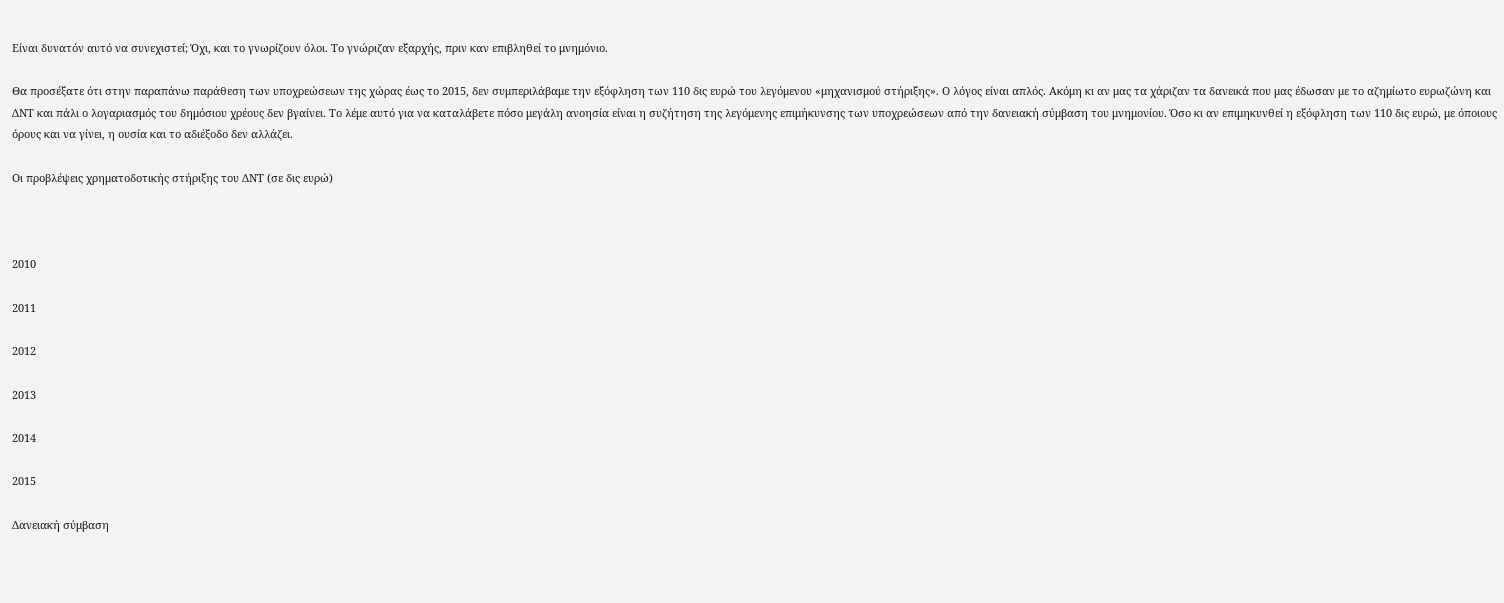Είναι δυνατόν αυτό να συνεχιστεί; Όχι, και το γνωρίζουν όλοι. Το γνώριζαν εξαρχής, πριν καν επιβληθεί το μνημόνιο.

Θα προσέξατε ότι στην παραπάνω παράθεση των υποχρεώσεων της χώρας έως το 2015, δεν συμπεριλάβαμε την εξόφληση των 110 δις ευρώ του λεγόμενου «μηχανισμού στήριξης». Ο λόγος είναι απλός. Ακόμη κι αν μας τα χάριζαν τα δανεικά που μας έδωσαν με το αζημίωτο ευρωζώνη και ΔΝΤ και πάλι ο λογαριασμός του δημόσιου χρέους δεν βγαίνει. Το λέμε αυτό για να καταλάβετε πόσο μεγάλη ανοησία είναι η συζήτηση της λεγόμενης επιμήκυνσης των υποχρεώσεων από την δανειακή σύμβαση του μνημονίου. Όσο κι αν επιμηκυνθεί η εξόφληση των 110 δις ευρώ, με όποιους όρους και να γίνει, η ουσία και το αδιέξοδο δεν αλλάζει.

Οι προβλέψεις χρηματοδοτικής στήριξης του ΔΝΤ (σε δις ευρώ)



2010

2011

2012

2013

2014

2015

Δανειακή σύμβαση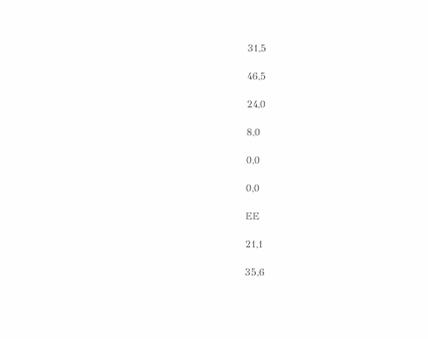31,5

46,5

24,0

8,0

0,0

0,0

ΕΕ

21,1

35,6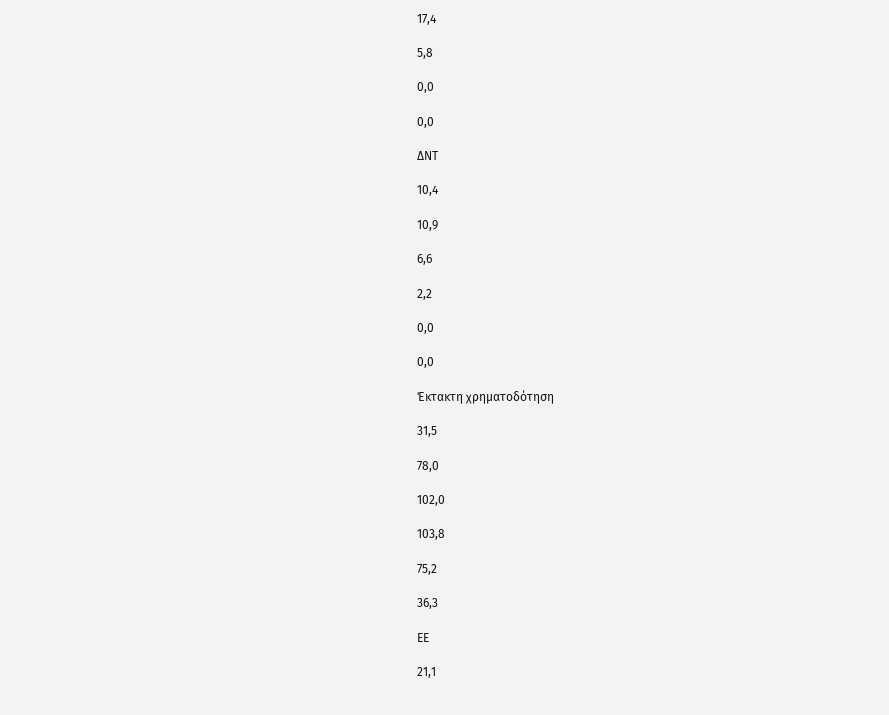17,4

5,8

0,0

0,0

ΔΝΤ

10,4

10,9

6,6

2,2

0,0

0,0

Έκτακτη χρηματοδότηση

31,5

78,0

102,0

103,8

75,2

36,3

ΕΕ

21,1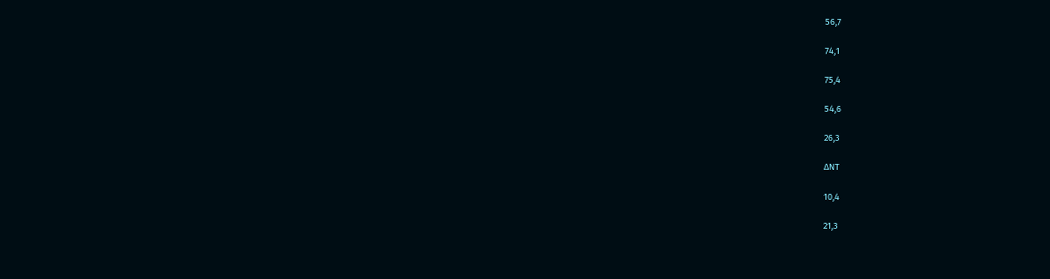56,7

74,1

75,4

54,6

26,3

ΔΝΤ

10,4

21,3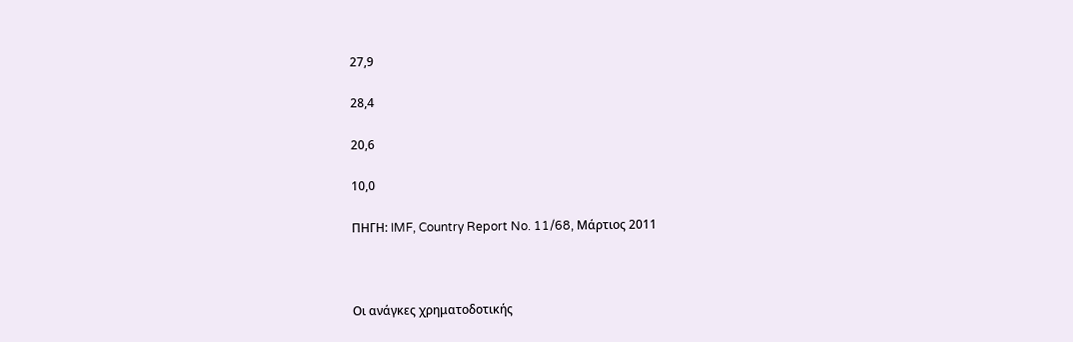27,9

28,4

20,6

10,0

ΠΗΓΗ: IMF, Country Report No. 11/68, Μάρτιος 2011



Οι ανάγκες χρηματοδοτικής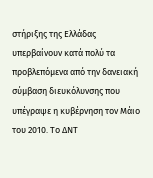στήριξης της Ελλάδας υπερβαίνουν κατά πολύ τα προβλεπόμενα από την δανειακή σύμβαση διευκόλυνσης που υπέγραψε η κυβέρνηση τον Μάιο του 2010. Το ΔΝΤ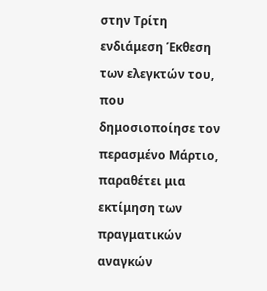στην Τρίτη ενδιάμεση Έκθεση των ελεγκτών του, που δημοσιοποίησε τον περασμένο Μάρτιο, παραθέτει μια εκτίμηση των πραγματικών αναγκών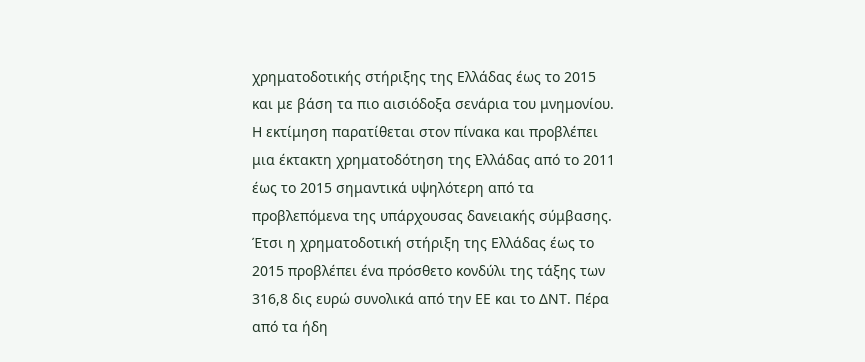χρηματοδοτικής στήριξης της Ελλάδας έως το 2015 και με βάση τα πιο αισιόδοξα σενάρια του μνημονίου. Η εκτίμηση παρατίθεται στον πίνακα και προβλέπει μια έκτακτη χρηματοδότηση της Ελλάδας από το 2011 έως το 2015 σημαντικά υψηλότερη από τα προβλεπόμενα της υπάρχουσας δανειακής σύμβασης. Έτσι η χρηματοδοτική στήριξη της Ελλάδας έως το 2015 προβλέπει ένα πρόσθετο κονδύλι της τάξης των 316,8 δις ευρώ συνολικά από την ΕΕ και το ΔΝΤ. Πέρα από τα ήδη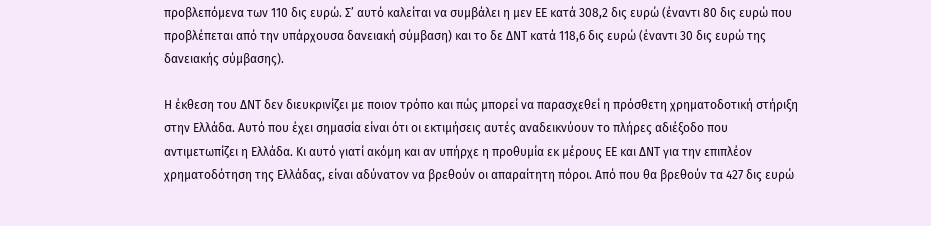προβλεπόμενα των 110 δις ευρώ. Σ’ αυτό καλείται να συμβάλει η μεν ΕΕ κατά 308,2 δις ευρώ (έναντι 80 δις ευρώ που προβλέπεται από την υπάρχουσα δανειακή σύμβαση) και το δε ΔΝΤ κατά 118,6 δις ευρώ (έναντι 30 δις ευρώ της δανειακής σύμβασης).

Η έκθεση του ΔΝΤ δεν διευκρινίζει με ποιον τρόπο και πώς μπορεί να παρασχεθεί η πρόσθετη χρηματοδοτική στήριξη στην Ελλάδα. Αυτό που έχει σημασία είναι ότι οι εκτιμήσεις αυτές αναδεικνύουν το πλήρες αδιέξοδο που αντιμετωπίζει η Ελλάδα. Κι αυτό γιατί ακόμη και αν υπήρχε η προθυμία εκ μέρους ΕΕ και ΔΝΤ για την επιπλέον χρηματοδότηση της Ελλάδας, είναι αδύνατον να βρεθούν οι απαραίτητη πόροι. Από που θα βρεθούν τα 427 δις ευρώ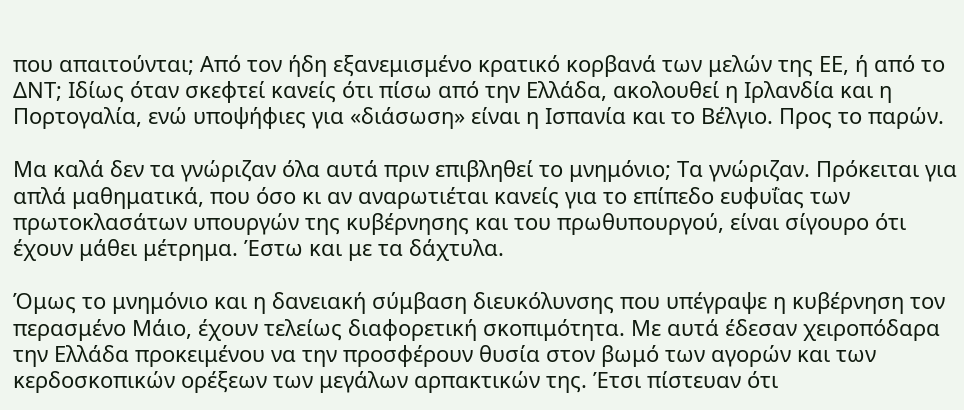που απαιτούνται; Από τον ήδη εξανεμισμένο κρατικό κορβανά των μελών της ΕΕ, ή από το ΔΝΤ; Ιδίως όταν σκεφτεί κανείς ότι πίσω από την Ελλάδα, ακολουθεί η Ιρλανδία και η Πορτογαλία, ενώ υποψήφιες για «διάσωση» είναι η Ισπανία και το Βέλγιο. Προς το παρών.

Μα καλά δεν τα γνώριζαν όλα αυτά πριν επιβληθεί το μνημόνιο; Τα γνώριζαν. Πρόκειται για απλά μαθηματικά, που όσο κι αν αναρωτιέται κανείς για το επίπεδο ευφυΐας των πρωτοκλασάτων υπουργών της κυβέρνησης και του πρωθυπουργού, είναι σίγουρο ότι έχουν μάθει μέτρημα. Έστω και με τα δάχτυλα.

Όμως το μνημόνιο και η δανειακή σύμβαση διευκόλυνσης που υπέγραψε η κυβέρνηση τον περασμένο Μάιο, έχουν τελείως διαφορετική σκοπιμότητα. Με αυτά έδεσαν χειροπόδαρα την Ελλάδα προκειμένου να την προσφέρουν θυσία στον βωμό των αγορών και των κερδοσκοπικών ορέξεων των μεγάλων αρπακτικών της. Έτσι πίστευαν ότι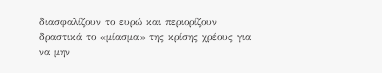διασφαλίζουν το ευρώ και περιορίζουν δραστικά το «μίασμα» της κρίσης χρέους για να μην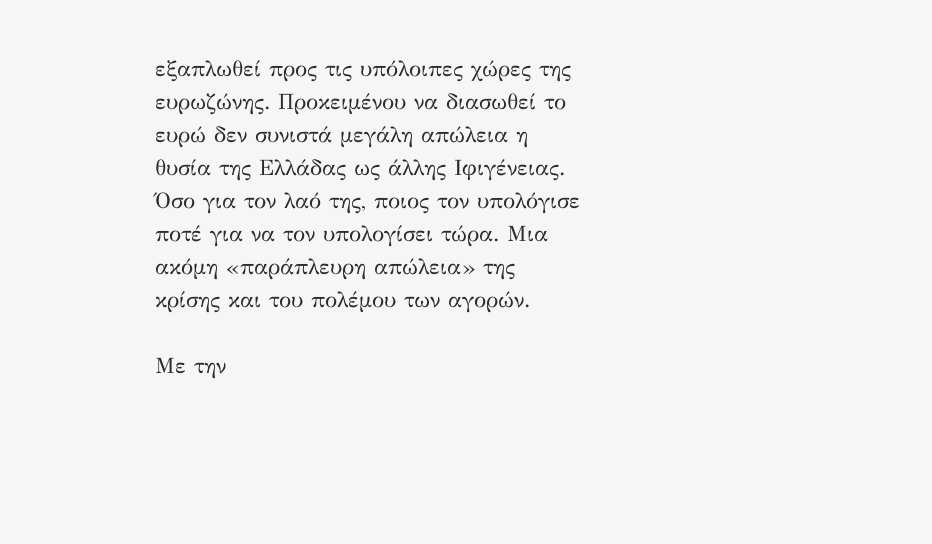εξαπλωθεί προς τις υπόλοιπες χώρες της ευρωζώνης. Προκειμένου να διασωθεί το ευρώ δεν συνιστά μεγάλη απώλεια η θυσία της Ελλάδας ως άλλης Ιφιγένειας. Όσο για τον λαό της, ποιος τον υπολόγισε ποτέ για να τον υπολογίσει τώρα. Μια ακόμη «παράπλευρη απώλεια» της κρίσης και του πολέμου των αγορών.

Με την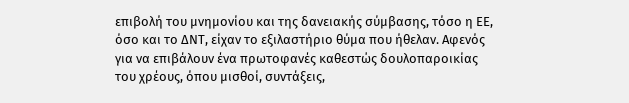επιβολή του μνημονίου και της δανειακής σύμβασης, τόσο η ΕΕ, όσο και το ΔΝΤ, είχαν το εξιλαστήριο θύμα που ήθελαν. Αφενός για να επιβάλουν ένα πρωτοφανές καθεστώς δουλοπαροικίας του χρέους, όπου μισθοί, συντάξεις,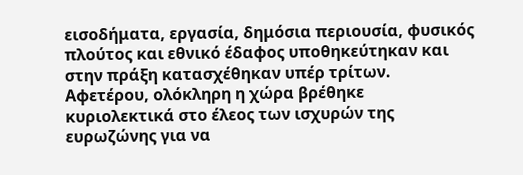εισοδήματα, εργασία, δημόσια περιουσία, φυσικός πλούτος και εθνικό έδαφος υποθηκεύτηκαν και στην πράξη κατασχέθηκαν υπέρ τρίτων. Αφετέρου, ολόκληρη η χώρα βρέθηκε κυριολεκτικά στο έλεος των ισχυρών της ευρωζώνης για να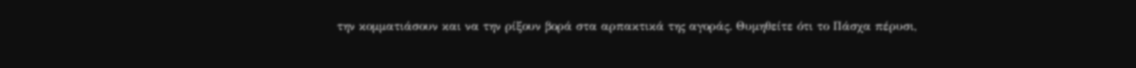την κομματιάσουν και να την ρίξουν βορά στα αρπακτικά της αγοράς. Θυμηθείτε ότι το Πάσχα πέρυσι,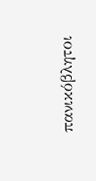πανικόβλητοι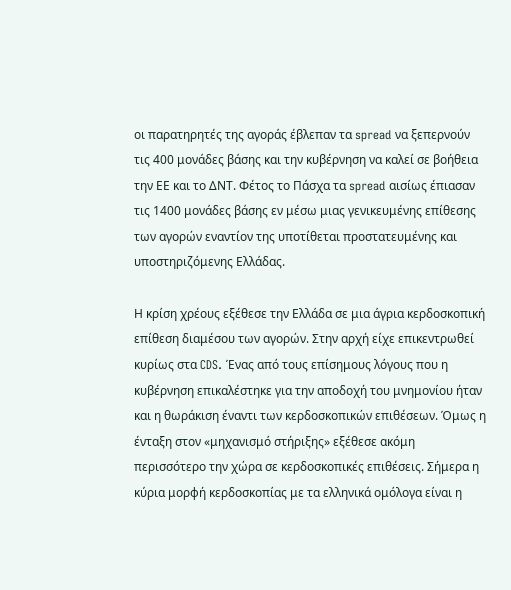οι παρατηρητές της αγοράς έβλεπαν τα spread να ξεπερνούν τις 400 μονάδες βάσης και την κυβέρνηση να καλεί σε βοήθεια την ΕΕ και το ΔΝΤ. Φέτος το Πάσχα τα spread αισίως έπιασαν τις 1400 μονάδες βάσης εν μέσω μιας γενικευμένης επίθεσης των αγορών εναντίον της υποτίθεται προστατευμένης και υποστηριζόμενης Ελλάδας.

Η κρίση χρέους εξέθεσε την Ελλάδα σε μια άγρια κερδοσκοπική επίθεση διαμέσου των αγορών. Στην αρχή είχε επικεντρωθεί κυρίως στα CDS. Ένας από τους επίσημους λόγους που η κυβέρνηση επικαλέστηκε για την αποδοχή του μνημονίου ήταν και η θωράκιση έναντι των κερδοσκοπικών επιθέσεων. Όμως η ένταξη στον «μηχανισμό στήριξης» εξέθεσε ακόμη περισσότερο την χώρα σε κερδοσκοπικές επιθέσεις. Σήμερα η κύρια μορφή κερδοσκοπίας με τα ελληνικά ομόλογα είναι η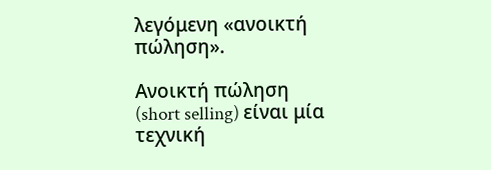λεγόμενη «ανοικτή πώληση».

Ανοικτή πώληση (short selling) είναι μία τεχνική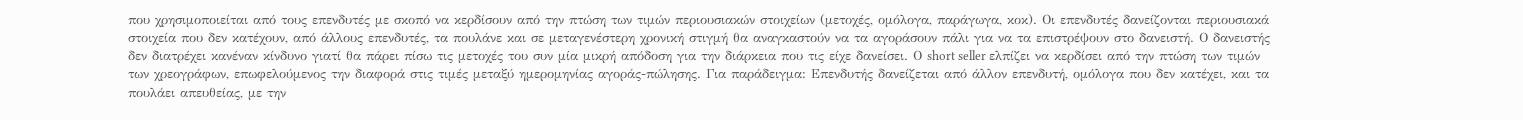που χρησιμοποιείται από τους επενδυτές με σκοπό να κερδίσουν από την πτώση των τιμών περιουσιακών στοιχείων (μετοχές, ομόλογα, παράγωγα, κοκ). Οι επενδυτές δανείζονται περιουσιακά στοιχεία που δεν κατέχουν, από άλλους επενδυτές, τα πουλάνε και σε μεταγενέστερη χρονική στιγμή θα αναγκαστούν να τα αγοράσουν πάλι για να τα επιστρέψουν στο δανειστή. Ο δανειστής δεν διατρέχει κανέναν κίνδυνο γιατί θα πάρει πίσω τις μετοχές του συν μία μικρή απόδοση για την διάρκεια που τις είχε δανείσει. Ο short seller ελπίζει να κερδίσει από την πτώση των τιμών των χρεογράφων, επωφελούμενος την διαφορά στις τιμές μεταξύ ημερομηνίας αγοράς-πώλησης. Για παράδειγμα: Επενδυτής δανείζεται από άλλον επενδυτή, ομόλογα που δεν κατέχει, και τα πουλάει απευθείας, με την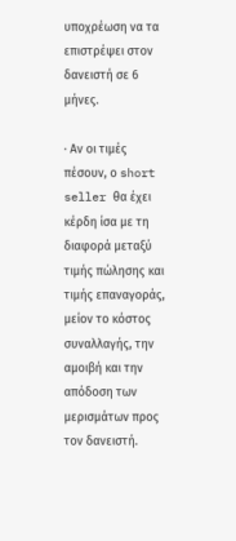υποχρέωση να τα επιστρέψει στον δανειστή σε 6 μήνες.

· Αν οι τιμές πέσουν, ο short seller θα έχει κέρδη ίσα με τη διαφορά μεταξύ τιμής πώλησης και τιμής επαναγοράς, μείον το κόστος συναλλαγής, την αμοιβή και την απόδοση των μερισμάτων προς τον δανειστή.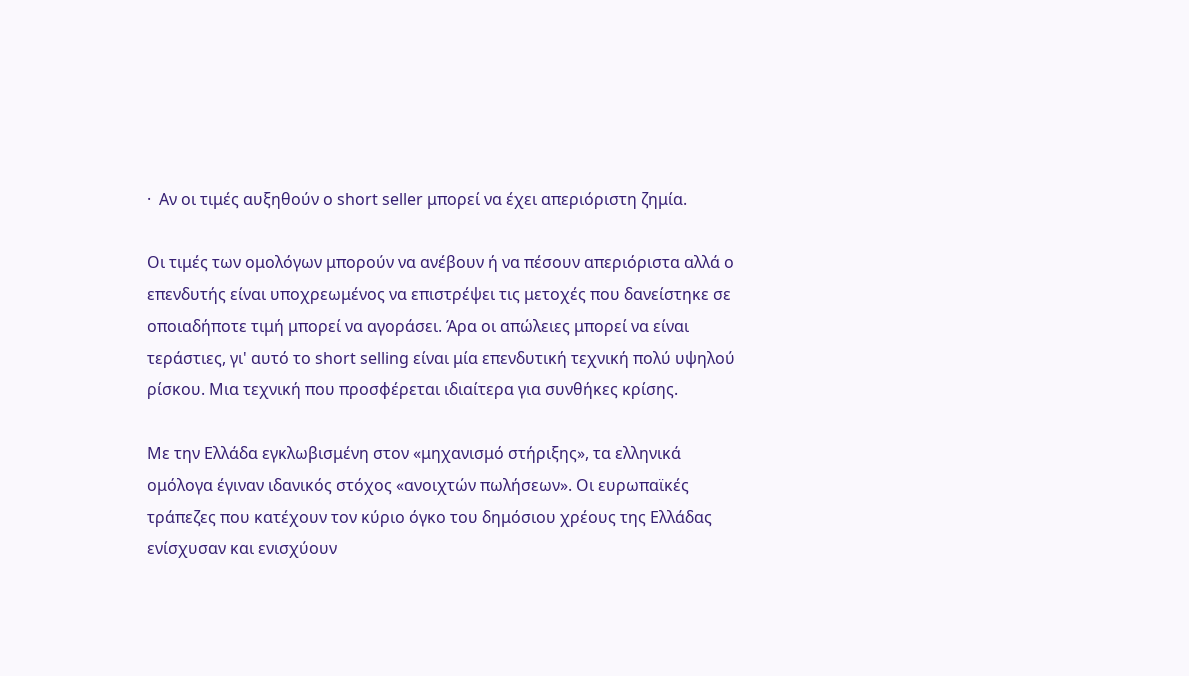·  Αν οι τιμές αυξηθούν ο short seller μπορεί να έχει απεριόριστη ζημία.

Οι τιμές των ομολόγων μπορούν να ανέβουν ή να πέσουν απεριόριστα αλλά ο επενδυτής είναι υποχρεωμένος να επιστρέψει τις μετοχές που δανείστηκε σε οποιαδήποτε τιμή μπορεί να αγοράσει. Άρα οι απώλειες μπορεί να είναι τεράστιες, γι' αυτό το short selling είναι μία επενδυτική τεχνική πολύ υψηλού ρίσκου. Μια τεχνική που προσφέρεται ιδιαίτερα για συνθήκες κρίσης.

Με την Ελλάδα εγκλωβισμένη στον «μηχανισμό στήριξης», τα ελληνικά ομόλογα έγιναν ιδανικός στόχος «ανοιχτών πωλήσεων». Οι ευρωπαϊκές τράπεζες που κατέχουν τον κύριο όγκο του δημόσιου χρέους της Ελλάδας ενίσχυσαν και ενισχύουν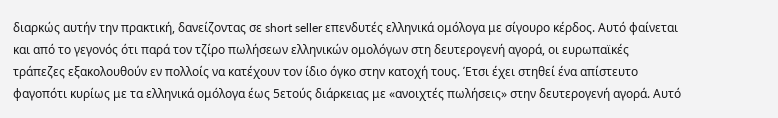διαρκώς αυτήν την πρακτική, δανείζοντας σε short seller επενδυτές ελληνικά ομόλογα με σίγουρο κέρδος. Αυτό φαίνεται και από το γεγονός ότι παρά τον τζίρο πωλήσεων ελληνικών ομολόγων στη δευτερογενή αγορά, οι ευρωπαϊκές τράπεζες εξακολουθούν εν πολλοίς να κατέχουν τον ίδιο όγκο στην κατοχή τους. Έτσι έχει στηθεί ένα απίστευτο φαγοπότι κυρίως με τα ελληνικά ομόλογα έως 5ετούς διάρκειας με «ανοιχτές πωλήσεις» στην δευτερογενή αγορά. Αυτό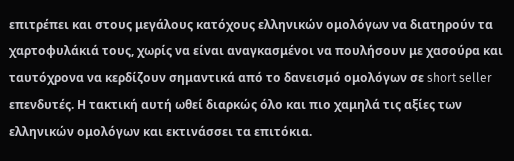επιτρέπει και στους μεγάλους κατόχους ελληνικών ομολόγων να διατηρούν τα χαρτοφυλάκιά τους, χωρίς να είναι αναγκασμένοι να πουλήσουν με χασούρα και ταυτόχρονα να κερδίζουν σημαντικά από το δανεισμό ομολόγων σε short seller επενδυτές. Η τακτική αυτή ωθεί διαρκώς όλο και πιο χαμηλά τις αξίες των ελληνικών ομολόγων και εκτινάσσει τα επιτόκια.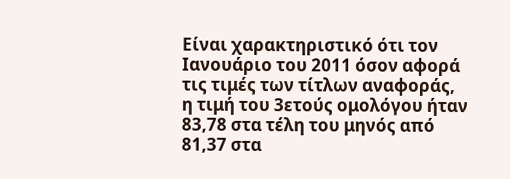Είναι χαρακτηριστικό ότι τον Ιανουάριο του 2011 όσον αφορά τις τιμές των τίτλων αναφοράς, η τιμή του 3ετούς ομολόγου ήταν 83,78 στα τέλη του μηνός από 81,37 στα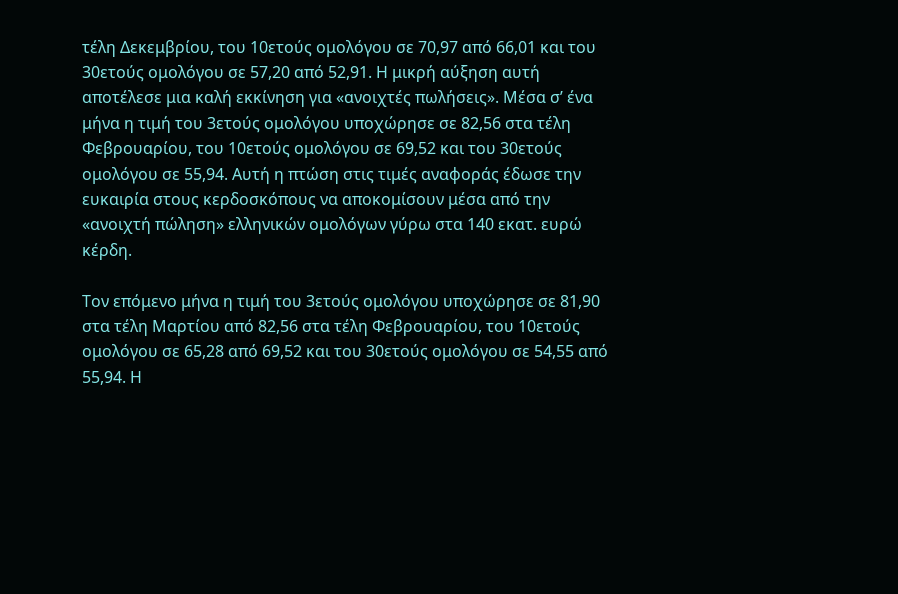τέλη Δεκεμβρίου, του 10ετούς ομολόγου σε 70,97 από 66,01 και του 30ετούς ομολόγου σε 57,20 από 52,91. Η μικρή αύξηση αυτή αποτέλεσε μια καλή εκκίνηση για «ανοιχτές πωλήσεις». Μέσα σ’ ένα μήνα η τιμή του 3ετούς ομολόγου υποχώρησε σε 82,56 στα τέλη Φεβρουαρίου, του 10ετούς ομολόγου σε 69,52 και του 30ετούς ομολόγου σε 55,94. Αυτή η πτώση στις τιμές αναφοράς έδωσε την ευκαιρία στους κερδοσκόπους να αποκομίσουν μέσα από την «ανοιχτή πώληση» ελληνικών ομολόγων γύρω στα 140 εκατ. ευρώ κέρδη.

Τον επόμενο μήνα η τιμή του 3ετούς ομολόγου υποχώρησε σε 81,90 στα τέλη Μαρτίου από 82,56 στα τέλη Φεβρουαρίου, του 10ετούς ομολόγου σε 65,28 από 69,52 και του 30ετούς ομολόγου σε 54,55 από 55,94. Η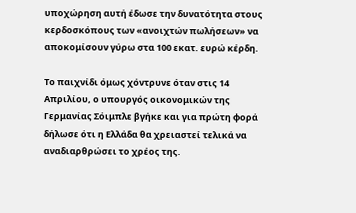υποχώρηση αυτή έδωσε την δυνατότητα στους κερδοσκόπους των «ανοιχτών πωλήσεων» να αποκομίσουν γύρω στα 100 εκατ. ευρώ κέρδη.

Το παιχνίδι όμως χόντρυνε όταν στις 14 Απριλίου, ο υπουργός οικονομικών της Γερμανίας Σόιμπλε βγήκε και για πρώτη φορά δήλωσε ότι η Ελλάδα θα χρειαστεί τελικά να αναδιαρθρώσει το χρέος της.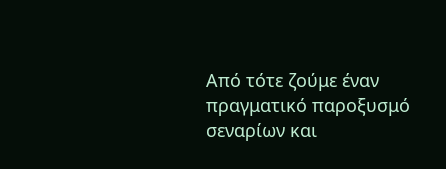Από τότε ζούμε έναν πραγματικό παροξυσμό σεναρίων και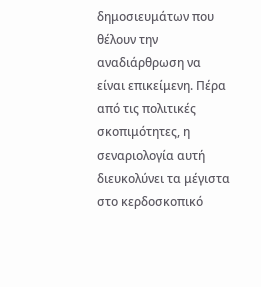δημοσιευμάτων που θέλουν την αναδιάρθρωση να είναι επικείμενη. Πέρα από τις πολιτικές σκοπιμότητες, η σεναριολογία αυτή διευκολύνει τα μέγιστα στο κερδοσκοπικό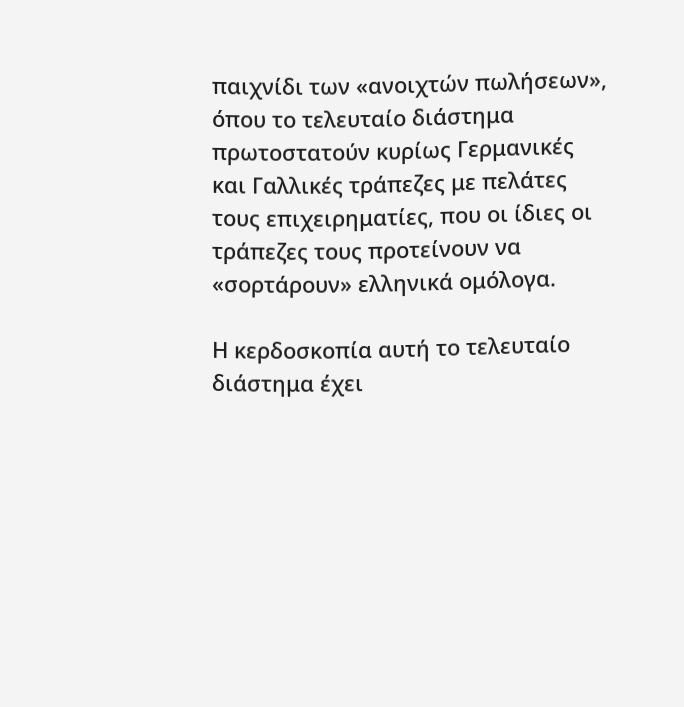παιχνίδι των «ανοιχτών πωλήσεων», όπου το τελευταίο διάστημα πρωτοστατούν κυρίως Γερμανικές και Γαλλικές τράπεζες με πελάτες τους επιχειρηματίες, που οι ίδιες οι τράπεζες τους προτείνουν να «σορτάρουν» ελληνικά ομόλογα.

Η κερδοσκοπία αυτή το τελευταίο διάστημα έχει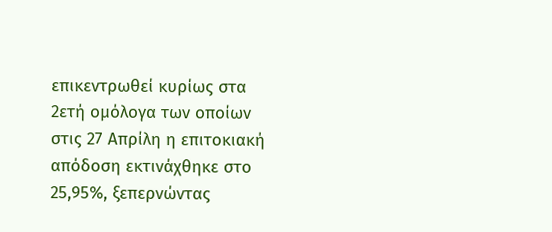επικεντρωθεί κυρίως στα 2ετή ομόλογα των οποίων στις 27 Απρίλη η επιτοκιακή απόδοση εκτινάχθηκε στο 25,95%, ξεπερνώντας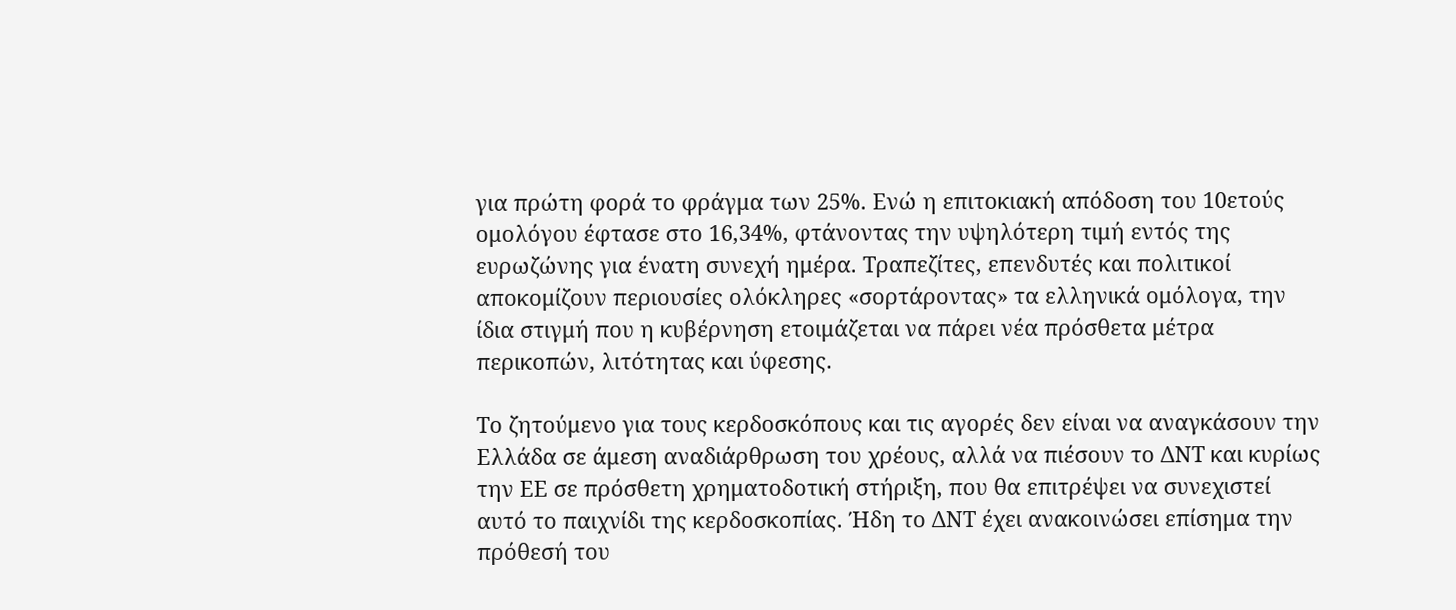για πρώτη φορά το φράγμα των 25%. Ενώ η επιτοκιακή απόδοση του 10ετούς ομολόγου έφτασε στο 16,34%, φτάνοντας την υψηλότερη τιμή εντός της ευρωζώνης για ένατη συνεχή ημέρα. Τραπεζίτες, επενδυτές και πολιτικοί αποκομίζουν περιουσίες ολόκληρες «σορτάροντας» τα ελληνικά ομόλογα, την ίδια στιγμή που η κυβέρνηση ετοιμάζεται να πάρει νέα πρόσθετα μέτρα περικοπών, λιτότητας και ύφεσης.

Το ζητούμενο για τους κερδοσκόπους και τις αγορές δεν είναι να αναγκάσουν την Ελλάδα σε άμεση αναδιάρθρωση του χρέους, αλλά να πιέσουν το ΔΝΤ και κυρίως την ΕΕ σε πρόσθετη χρηματοδοτική στήριξη, που θα επιτρέψει να συνεχιστεί αυτό το παιχνίδι της κερδοσκοπίας. Ήδη το ΔΝΤ έχει ανακοινώσει επίσημα την πρόθεσή του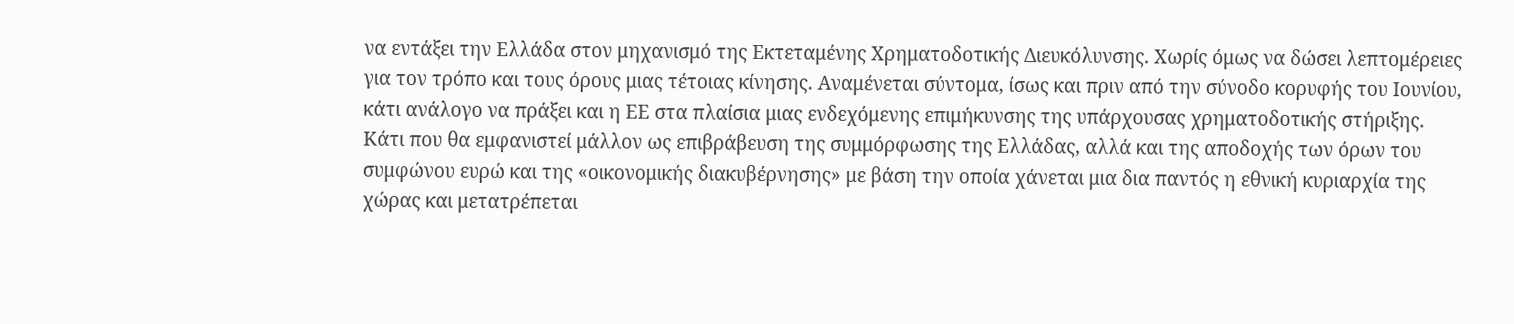να εντάξει την Ελλάδα στον μηχανισμό της Εκτεταμένης Χρηματοδοτικής Διευκόλυνσης. Χωρίς όμως να δώσει λεπτομέρειες για τον τρόπο και τους όρους μιας τέτοιας κίνησης. Αναμένεται σύντομα, ίσως και πριν από την σύνοδο κορυφής του Ιουνίου, κάτι ανάλογο να πράξει και η ΕΕ στα πλαίσια μιας ενδεχόμενης επιμήκυνσης της υπάρχουσας χρηματοδοτικής στήριξης. Κάτι που θα εμφανιστεί μάλλον ως επιβράβευση της συμμόρφωσης της Ελλάδας, αλλά και της αποδοχής των όρων του συμφώνου ευρώ και της «οικονομικής διακυβέρνησης» με βάση την οποία χάνεται μια δια παντός η εθνική κυριαρχία της χώρας και μετατρέπεται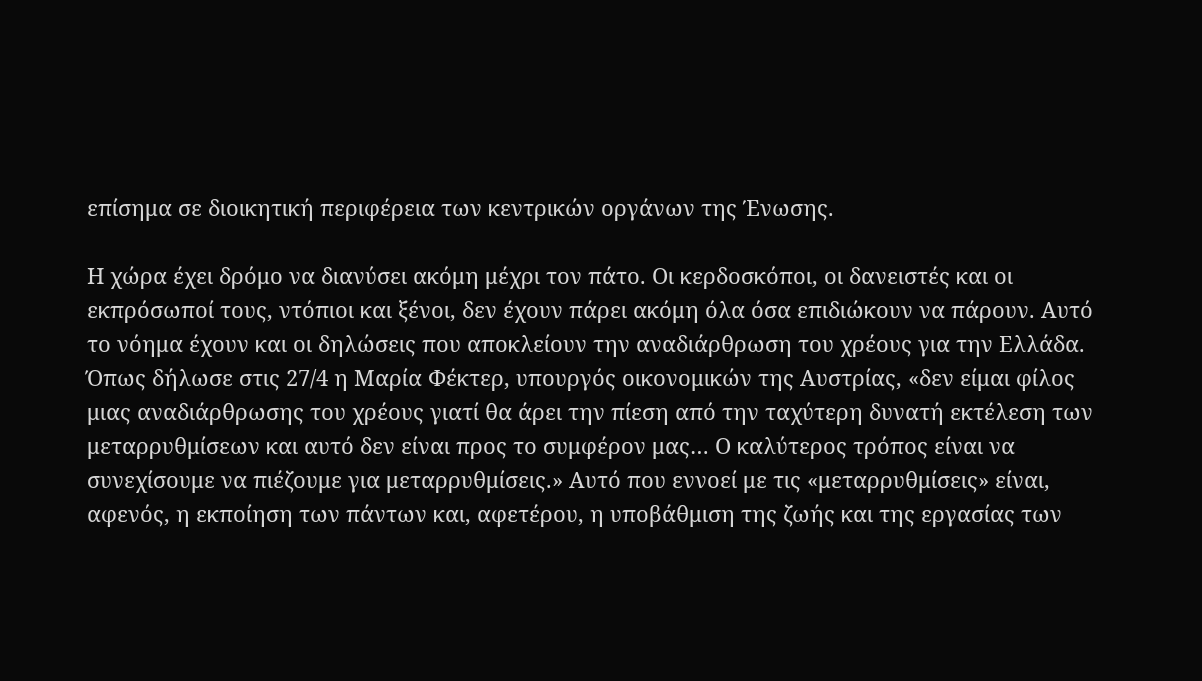επίσημα σε διοικητική περιφέρεια των κεντρικών οργάνων της Ένωσης.

Η χώρα έχει δρόμο να διανύσει ακόμη μέχρι τον πάτο. Οι κερδοσκόποι, οι δανειστές και οι εκπρόσωποί τους, ντόπιοι και ξένοι, δεν έχουν πάρει ακόμη όλα όσα επιδιώκουν να πάρουν. Αυτό το νόημα έχουν και οι δηλώσεις που αποκλείουν την αναδιάρθρωση του χρέους για την Ελλάδα. Όπως δήλωσε στις 27/4 η Μαρία Φέκτερ, υπουργός οικονομικών της Αυστρίας, «δεν είμαι φίλος μιας αναδιάρθρωσης του χρέους γιατί θα άρει την πίεση από την ταχύτερη δυνατή εκτέλεση των μεταρρυθμίσεων και αυτό δεν είναι προς το συμφέρον μας… Ο καλύτερος τρόπος είναι να συνεχίσουμε να πιέζουμε για μεταρρυθμίσεις.» Αυτό που εννοεί με τις «μεταρρυθμίσεις» είναι, αφενός, η εκποίηση των πάντων και, αφετέρου, η υποβάθμιση της ζωής και της εργασίας των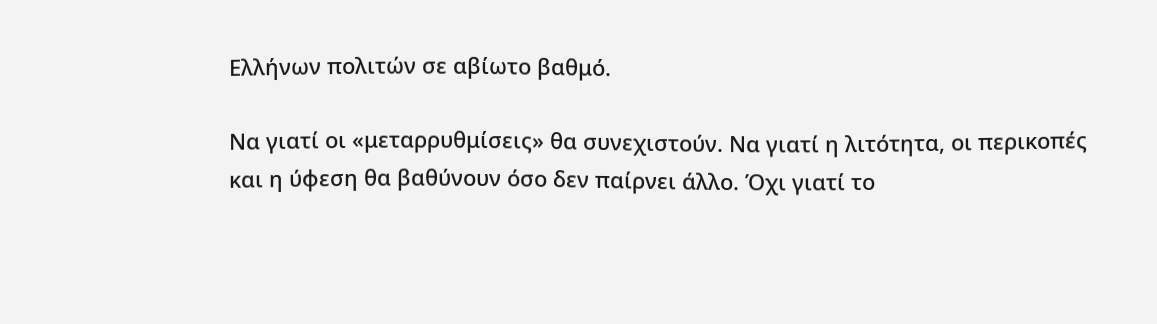Ελλήνων πολιτών σε αβίωτο βαθμό.

Να γιατί οι «μεταρρυθμίσεις» θα συνεχιστούν. Να γιατί η λιτότητα, οι περικοπές και η ύφεση θα βαθύνουν όσο δεν παίρνει άλλο. Όχι γιατί το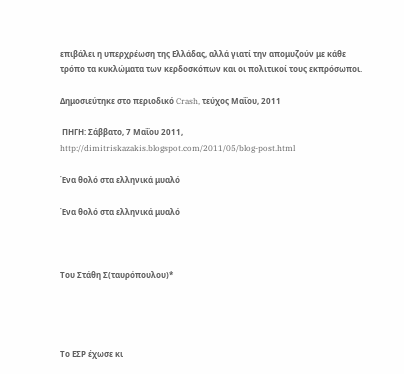επιβάλει η υπερχρέωση της Ελλάδας, αλλά γιατί την απομυζούν με κάθε τρόπο τα κυκλώματα των κερδοσκόπων και οι πολιτικοί τους εκπρόσωποι.

Δημοσιεύτηκε στο περιοδικό Crash, τεύχος Μαΐου, 2011

 ΠΗΓΗ: Σάββατο, 7 Μαΐου 2011, http://dimitriskazakis.blogspot.com/2011/05/blog-post.html

Ένα θολό στα ελληνικά μυαλό

Ένα θολό στα ελληνικά μυαλό



Του Στάθη Σ(ταυρόπουλου)*




Το ΕΣΡ έχωσε κι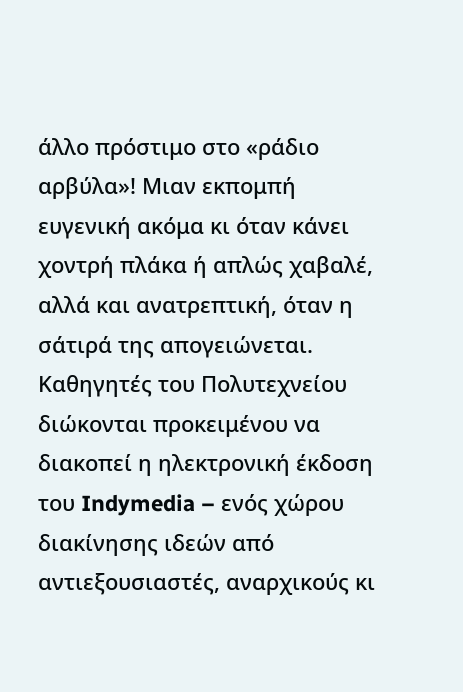άλλο πρόστιμο στο «ράδιο αρβύλα»! Μιαν εκπομπή ευγενική ακόμα κι όταν κάνει χοντρή πλάκα ή απλώς χαβαλέ, αλλά και ανατρεπτική, όταν η σάτιρά της απογειώνεται. Καθηγητές του Πολυτεχνείου διώκονται προκειμένου να διακοπεί η ηλεκτρονική έκδοση του Indymedia – ενός χώρου διακίνησης ιδεών από αντιεξουσιαστές, αναρχικούς κι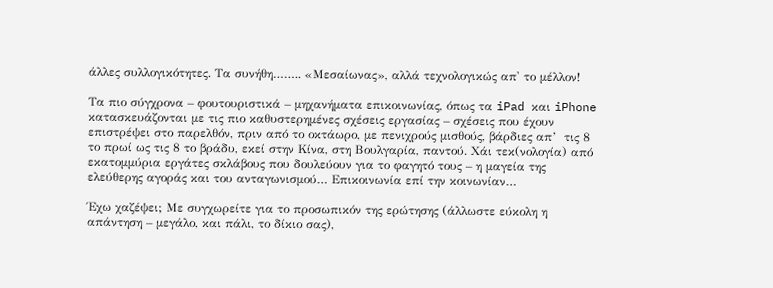άλλες συλλογικότητες. Τα συνήθη…….. «Μεσαίωνας», αλλά τεχνολογικώς απ' το μέλλον!

Τα πιο σύγχρονα – φουτουριστικά – μηχανήματα επικοινωνίας, όπως τα iPad και iPhone κατασκευάζονται με τις πιο καθυστερημένες σχέσεις εργασίας – σχέσεις που έχουν επιστρέψει στο παρελθόν, πριν από το οκτάωρο, με πενιχρούς μισθούς, βάρδιες απ’  τις 8 το πρωί ως τις 8 το βράδυ, εκεί στην Κίνα, στη Βουλγαρία, παντού. Χάι τεκ(νολογία) από εκατομμύρια εργάτες σκλάβους που δουλεύουν για το φαγητό τους – η μαγεία της ελεύθερης αγοράς και του ανταγωνισμού… Επικοινωνία επί την κοινωνίαν…

Έχω χαζέψει; Με συγχωρείτε για το προσωπικόν της ερώτησης (άλλωστε εύκολη η απάντηση – μεγάλο, και πάλι, το δίκιο σας),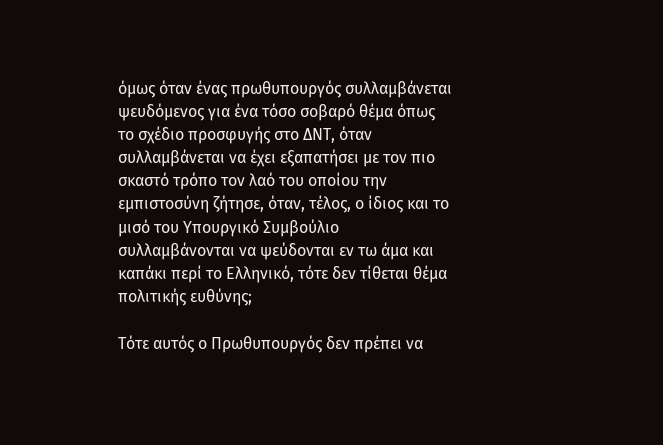όμως όταν ένας πρωθυπουργός συλλαμβάνεται ψευδόμενος για ένα τόσο σοβαρό θέμα όπως το σχέδιο προσφυγής στο ΔΝΤ, όταν συλλαμβάνεται να έχει εξαπατήσει με τον πιο σκαστό τρόπο τον λαό του οποίου την εμπιστοσύνη ζήτησε, όταν, τέλος, ο ίδιος και το μισό του Υπουργικό Συμβούλιο συλλαμβάνονται να ψεύδονται εν τω άμα και καπάκι περί το Ελληνικό, τότε δεν τίθεται θέμα πολιτικής ευθύνης;

Τότε αυτός ο Πρωθυπουργός δεν πρέπει να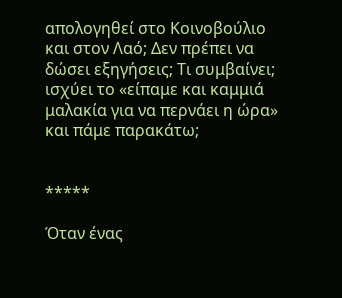απολογηθεί στο Κοινοβούλιο και στον Λαό; Δεν πρέπει να δώσει εξηγήσεις; Τι συμβαίνει; ισχύει το «είπαμε και καμμιά μαλακία για να περνάει η ώρα» και πάμε παρακάτω;


*****

Όταν ένας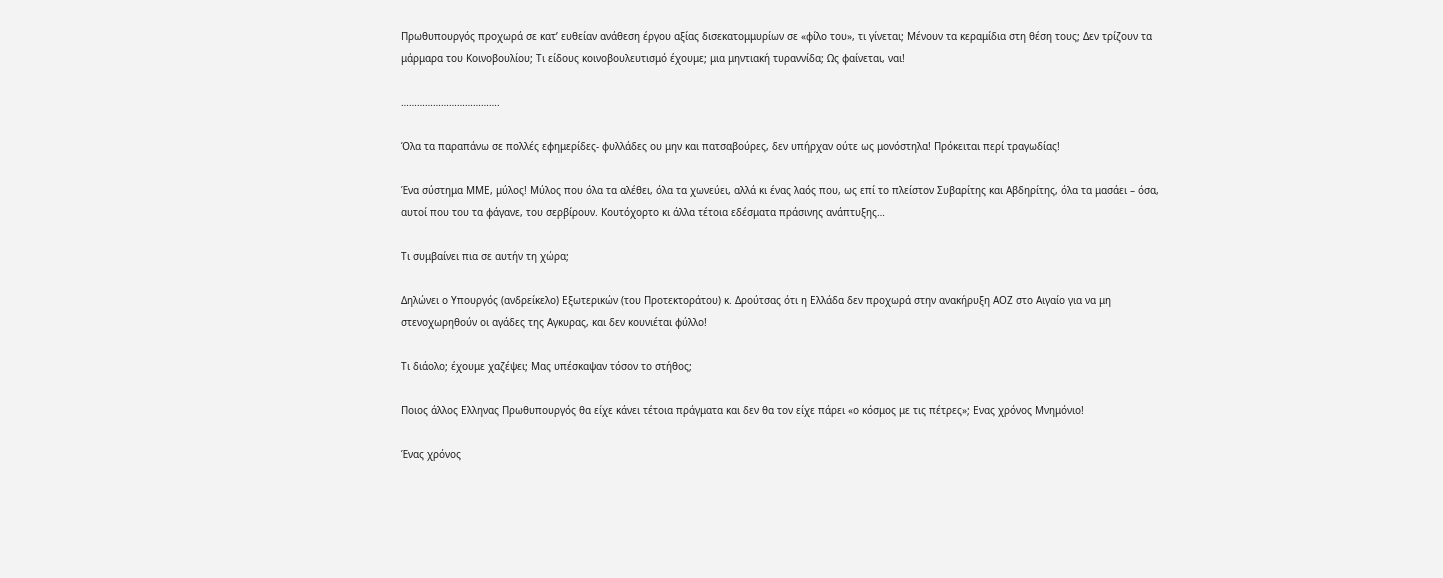Πρωθυπουργός προχωρά σε κατ’ ευθείαν ανάθεση έργου αξίας δισεκατομμυρίων σε «φίλο του», τι γίνεται; Μένουν τα κεραμίδια στη θέση τους; Δεν τρίζουν τα μάρμαρα του Κοινοβουλίου; Τι είδους κοινοβουλευτισμό έχουμε; μια μηντιακή τυραννίδα; Ως φαίνεται, ναι!

……………………………….

Όλα τα παραπάνω σε πολλές εφημερίδες- φυλλάδες ου μην και πατσαβούρες, δεν υπήρχαν ούτε ως μονόστηλα! Πρόκειται περί τραγωδίας!

Ένα σύστημα ΜΜΕ, μύλος! Μύλος που όλα τα αλέθει, όλα τα χωνεύει, αλλά κι ένας λαός που, ως επί το πλείστον Συβαρίτης και Αβδηρίτης, όλα τα μασάει – όσα, αυτοί που του τα φάγανε, του σερβίρουν. Κουτόχορτο κι άλλα τέτοια εδέσματα πράσινης ανάπτυξης…

Τι συμβαίνει πια σε αυτήν τη χώρα;

Δηλώνει ο Υπουργός (ανδρείκελο) Εξωτερικών (του Προτεκτοράτου) κ. Δρούτσας ότι η Ελλάδα δεν προχωρά στην ανακήρυξη ΑΟΖ στο Αιγαίο για να μη στενοχωρηθούν οι αγάδες της Αγκυρας, και δεν κουνιέται φύλλο!

Τι διάολο; έχουμε χαζέψει; Μας υπέσκαψαν τόσον το στήθος;

Ποιος άλλος Ελληνας Πρωθυπουργός θα είχε κάνει τέτοια πράγματα και δεν θα τον είχε πάρει «ο κόσμος με τις πέτρες»; Ενας χρόνος Μνημόνιο!

Ένας χρόνος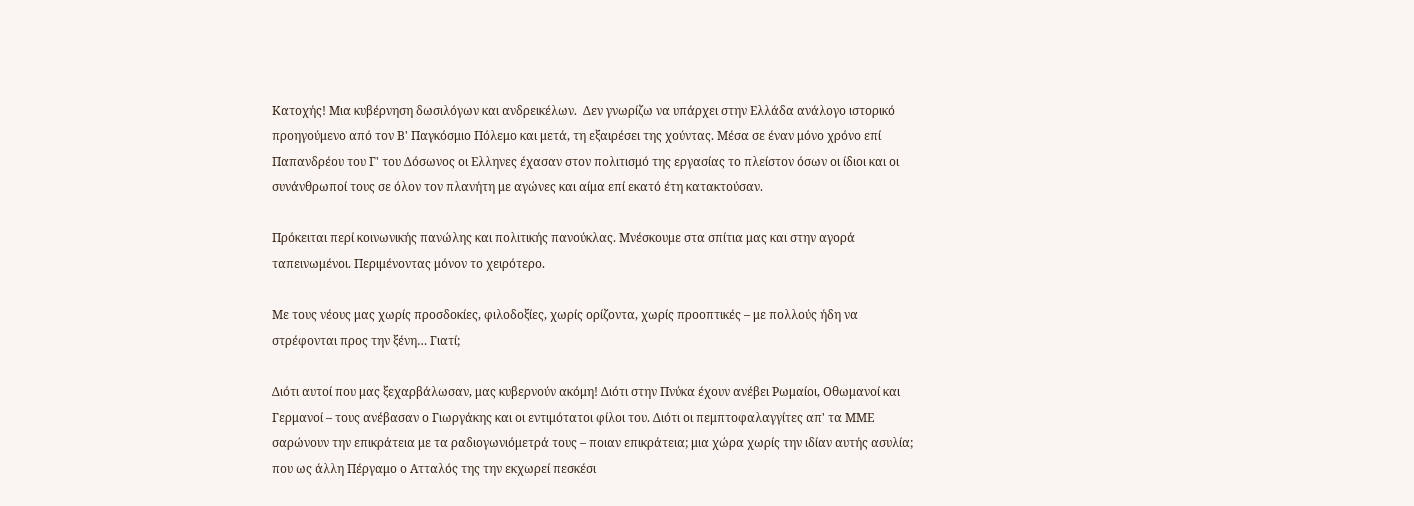Κατοχής! Μια κυβέρνηση δωσιλόγων και ανδρεικέλων.  Δεν γνωρίζω να υπάρχει στην Ελλάδα ανάλογο ιστορικό προηγούμενο από τον Β' Παγκόσμιο Πόλεμο και μετά, τη εξαιρέσει της χούντας. Μέσα σε έναν μόνο χρόνο επί Παπανδρέου του Γ' του Δόσωνος οι Ελληνες έχασαν στον πολιτισμό της εργασίας το πλείστον όσων οι ίδιοι και οι συνάνθρωποί τους σε όλον τον πλανήτη με αγώνες και αίμα επί εκατό έτη κατακτούσαν.

Πρόκειται περί κοινωνικής πανώλης και πολιτικής πανούκλας. Μνέσκουμε στα σπίτια μας και στην αγορά ταπεινωμένοι. Περιμένοντας μόνον το χειρότερο.

Με τους νέους μας χωρίς προσδοκίες, φιλοδοξίες, χωρίς ορίζοντα, χωρίς προοπτικές – με πολλούς ήδη να στρέφονται προς την ξένη… Γιατί;

Διότι αυτοί που μας ξεχαρβάλωσαν, μας κυβερνούν ακόμη! Διότι στην Πνύκα έχουν ανέβει Ρωμαίοι, Οθωμανοί και Γερμανοί – τους ανέβασαν ο Γιωργάκης και οι εντιμότατοι φίλοι του. Διότι οι πεμπτοφαλαγγίτες απ' τα ΜΜΕ σαρώνουν την επικράτεια με τα ραδιογωνιόμετρά τους – ποιαν επικράτεια; μια χώρα χωρίς την ιδίαν αυτής ασυλία; που ως άλλη Πέργαμο ο Ατταλός της την εκχωρεί πεσκέσι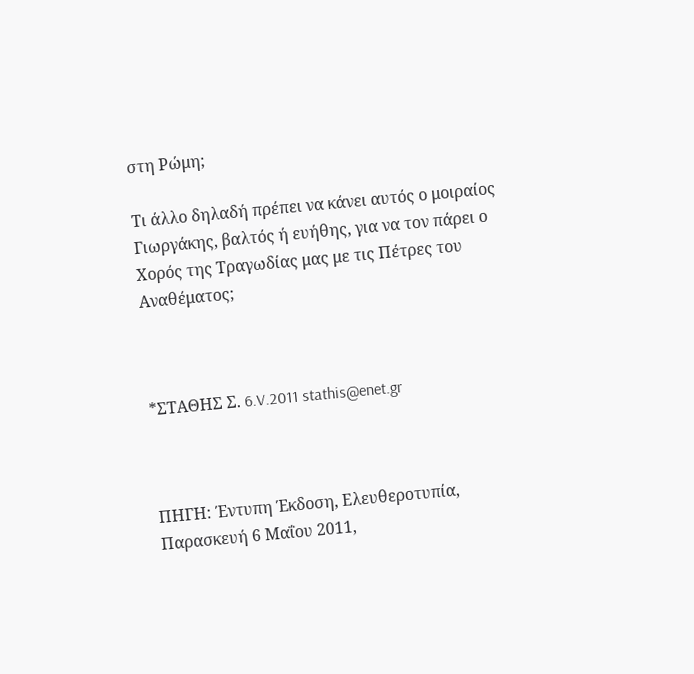στη Ρώμη;

Τι άλλο δηλαδή πρέπει να κάνει αυτός ο μοιραίος Γιωργάκης, βαλτός ή ευήθης, για να τον πάρει ο Χορός της Τραγωδίας μας με τις Πέτρες του Αναθέματος;



*ΣΤΑΘΗΣ Σ. 6.V.2011 stathis@enet.gr



ΠΗΓΗ: Έντυπη Έκδοση, Ελευθεροτυπία, Παρασκευή 6 Μαΐου 2011,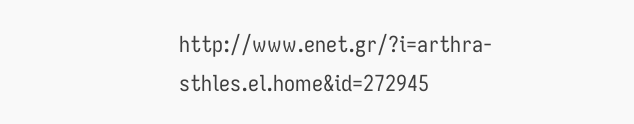http://www.enet.gr/?i=arthra-sthles.el.home&id=272945